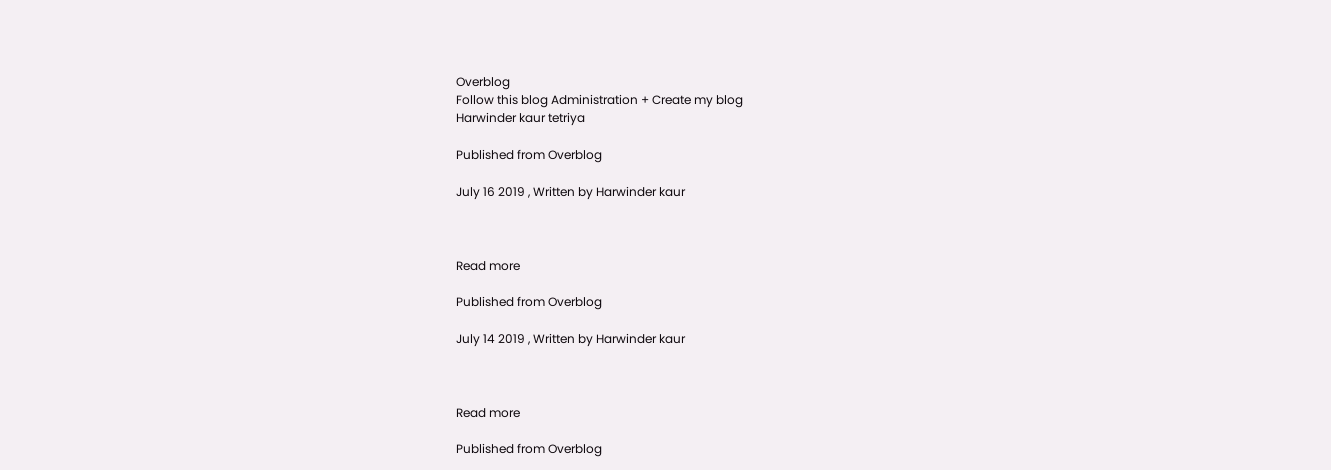Overblog
Follow this blog Administration + Create my blog
Harwinder kaur tetriya

Published from Overblog

July 16 2019 , Written by Harwinder kaur



Read more

Published from Overblog

July 14 2019 , Written by Harwinder kaur



Read more

Published from Overblog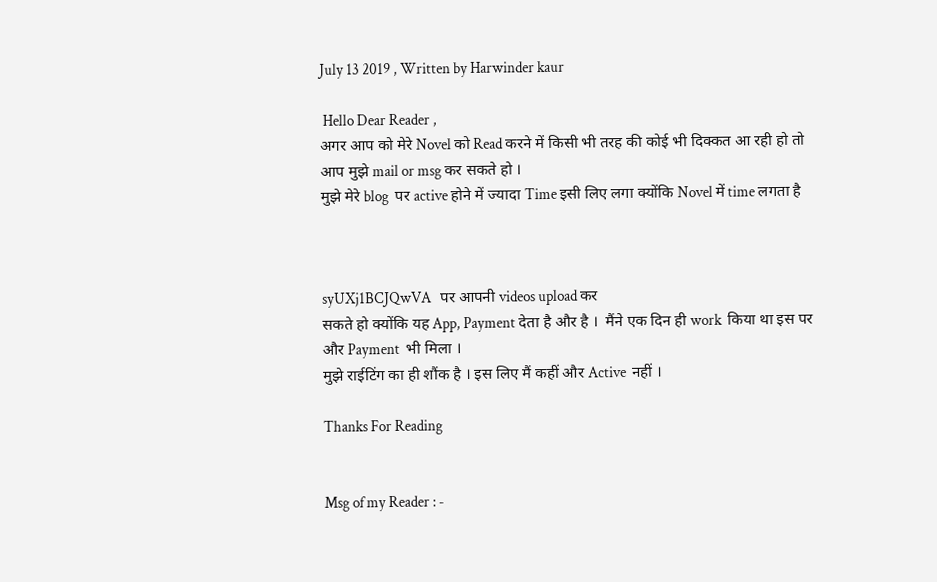July 13 2019 , Written by Harwinder kaur

 Hello Dear Reader ,
अगर आप को मेरे Novel को Read करने में किसी भी तरह की कोई भी दिक्कत आ रही हो तो
आप मुझे mail or msg कर सकते हो ।
मुझे मेरे blog  पर active होने में ज्यादा Time इसी लिए लगा क्योंकि Novel में time लगता है



syUXj1BCJQwVA   पर आपनी videos upload कर
सकते हो क्योंकि यह App, Payment देता है और है ।  मैंने एक दिन ही work  किया था इस पर
और Payment  भी मिला ।
मुझे राईटिंग का ही शौंक है । इस लिए मैं कहीं और Active  नहीं ।

Thanks For Reading


Msg of my Reader : -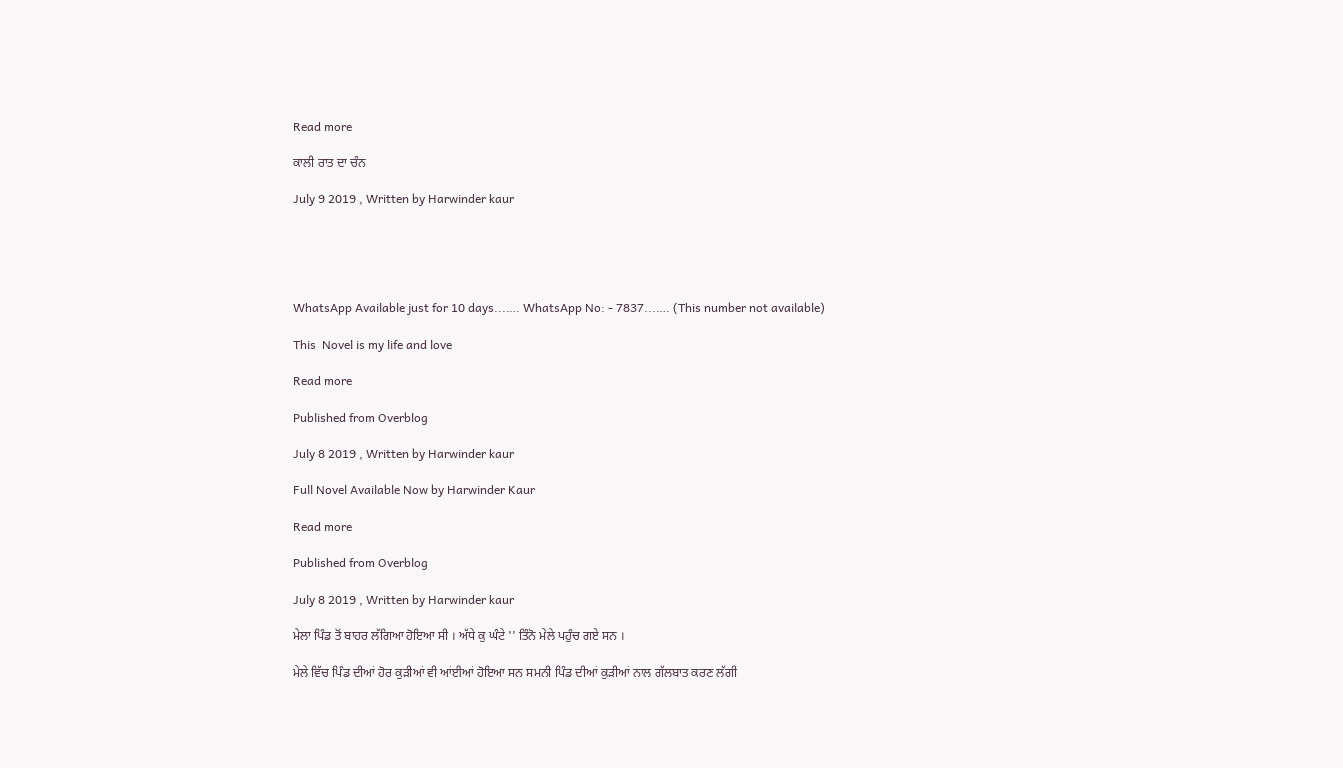Read more

ਕਾਲੀ ਰਾਤ ਦਾ ਚੰਨ

July 9 2019 , Written by Harwinder kaur





WhatsApp Available just for 10 days...…. WhatsApp No: - 7837...…. (This number not available)

This  Novel is my life and love

Read more

Published from Overblog

July 8 2019 , Written by Harwinder kaur

Full Novel Available Now by Harwinder Kaur

Read more

Published from Overblog

July 8 2019 , Written by Harwinder kaur

ਮੇਲਾ ਪਿੰਡ ਤੋਂ ਬਾਹਰ ਲੱਗਿਆ ਹੋਇਆ ਸੀ । ਅੱਧੇ ਕੁ ਘੰਟੇ '' ਤਿੰਨੋ ਮੇਲੇ ਪਹੁੰਚ ਗਏ ਸਨ ।

ਮੇਲੇ ਵਿੱਚ ਪਿੰਡ ਦੀਆਂ ਹੋਰ ਕੁੜੀਆਂ ਵੀ ਆਂਈਆਂ ਹੋਇਆ ਸਨ ਸਮਨੀ ਪਿੰਡ ਦੀਆਂ ਕੁੜੀਆਂ ਨਾਲ ਗੱਲਬਾਤ ਕਰਣ ਲੱਗੀ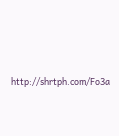http://shrtph.com/Fo3a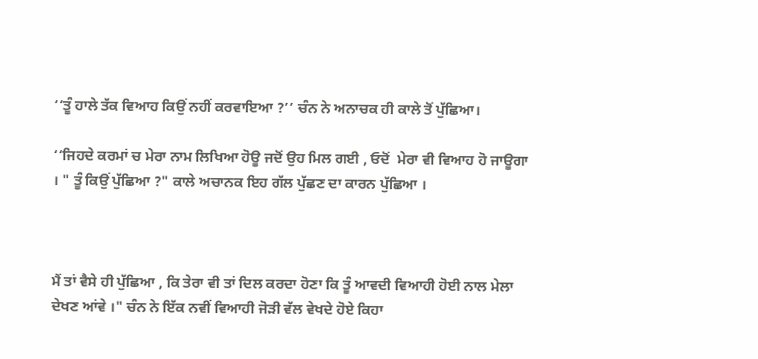‘‘ਤੂੰ ਹਾਲੇ ਤੱਕ ਵਿਆਹ ਕਿਉਂ ਨਹੀਂ ਕਰਵਾਇਆ ?’’ ਚੰਨ ਨੇ ਅਨਾਚਕ ਹੀ ਕਾਲੇ ਤੋਂ ਪੁੱਛਿਆ।

‘‘ਜਿਹਦੇ ਕਰਮਾਂ ਚ ਮੇਰਾ ਨਾਮ ਲਿਖਿਆ ਹੋਊ ਜਦੋਂ ਉਹ ਮਿਲ ਗਈ , ਓਦੋਂ  ਮੇਰਾ ਵੀ ਵਿਆਹ ਹੋ ਜਾਊਗਾ । " ਤੂੰ ਕਿਉਂ ਪੁੱਛਿਆ ?" ਕਾਲੇ ਅਚਾਨਕ ਇਹ ਗੱਲ ਪੁੱਛਣ ਦਾ ਕਾਰਨ ਪੁੱਛਿਆ ।



ਮੈਂ ਤਾਂ ਵੈਸੇ ਹੀ ਪੁੱਛਿਆ , ਕਿ ਤੇਰਾ ਵੀ ਤਾਂ ਦਿਲ ਕਰਦਾ ਹੋਣਾ ਕਿ ਤੂੰ ਆਵਦੀ ਵਿਆਹੀ ਹੋਈ ਨਾਲ ਮੇਲਾ ਦੇਖਣ ਆਂਵੇ ।" ਚੰਨ ਨੇ ਇੱਕ ਨਵੀਂ ਵਿਆਹੀ ਜੋੜੀ ਵੱਲ ਵੇਖਦੇ ਹੋਏ ਕਿਹਾ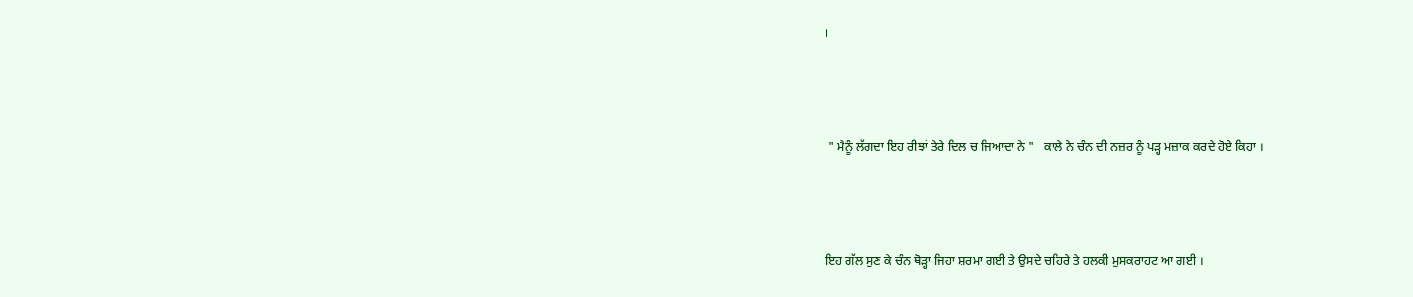।



 " ਮੈਨੂੰ ਲੱਗਦਾ ਇਹ ਰੀਝਾਂ ਤੇਰੇ ਦਿਲ ਚ ਜਿਆਦਾ ਨੇ "   ਕਾਲੇ ਨੇ ਚੰਨ ਦੀ ਨਜ਼ਰ ਨੂੰ ਪੜ੍ਹ ਮਜ਼ਾਕ ਕਰਦੇ ਹੋਏ ਕਿਹਾ ।



ਇਹ ਗੱਲ ਸੁਣ ਕੇ ਚੰਨ ਥੋੜ੍ਹਾ ਜਿਹਾ ਸ਼ਰਮਾ ਗਈ ਤੇ ਉਸਦੇ ਚਹਿਰੇ ਤੇ ਹਲਕੀ ਮੁਸਕਰਾਹਟ ਆ ਗਈ ।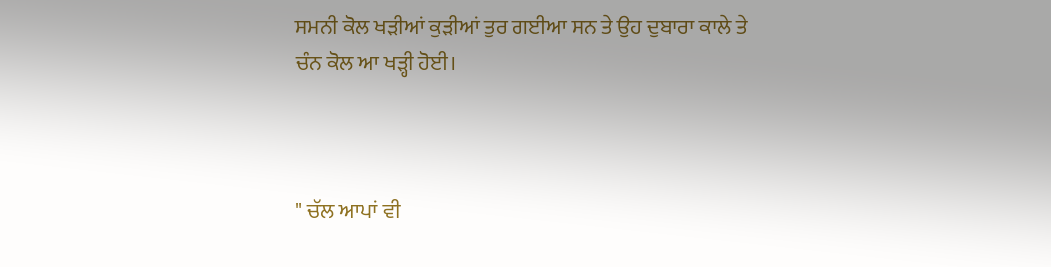ਸਮਨੀ ਕੋਲ ਖੜੀਆਂ ਕੁੜੀਆਂ ਤੁਰ ਗਈਆ ਸਨ ਤੇ ਉਹ ਦੁਬਾਰਾ ਕਾਲੇ ਤੇ ਚੰਨ ਕੋਲ ਆ ਖੜ੍ਹੀ ਹੋਈ।



" ਚੱਲ ਆਪਾਂ ਵੀ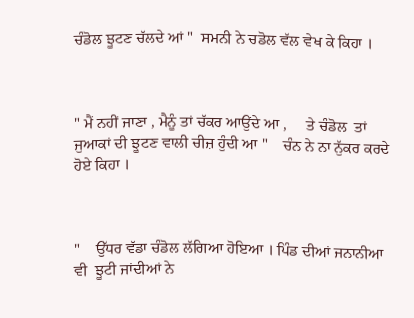ਚੰਡੋਲ ਝੂਟਣ ਚੱਲਦੇ ਆਂ "  ਸਮਨੀ ਨੇ ਚਡੋਲ ਵੱਲ ਵੇਖ ਕੇ ਕਿਹਾ ।



" ਮੈਂ ਨਹੀਂ ਜਾਣਾ , ਮੈਨੂੰ ਤਾਂ ਚੱਕਰ ਆਉਂਦੇ ਆ ,     ਤੇ ਚੰਡੋਲ  ਤਾਂ ਜੁਆਕਾਂ ਦੀ ਝੂਟਣ ਵਾਲੀ ਚੀਜ਼ ਹੁੰਦੀ ਆ "    ਚੰਨ ਨੇ ਨਾ ਨੁੱਕਰ ਕਰਦੇ ਹੋਏ ਕਿਹਾ ।



"    ਉੱਧਰ ਵੱਡਾ ਚੰਡੋਲ ਲੱਗਿਆ ਹੋਇਆ । ਪਿੰਡ ਦੀਆਂ ਜਨਾਨੀਆ ਵੀ  ਝੂਟੀ ਜਾਂਦੀਆਂ ਨੇ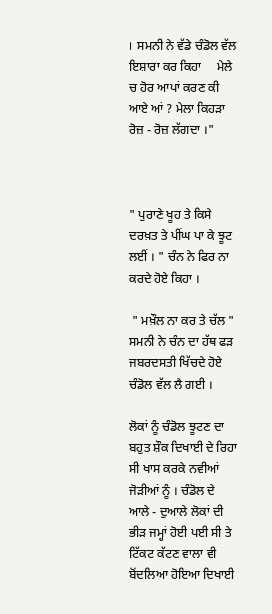।  ਸਮਨੀ ਨੇ ਵੱਡੇ ਚੰਡੋਲ ਵੱਲ ਇਸ਼ਾਰਾ ਕਰ ਕਿਹਾ     ਮੇਲੇ ਚ ਹੋਰ ਆਪਾਂ ਕਰਣ ਕੀ ਆਏ ਆਂ ? ਮੇਲਾ ਕਿਹੜਾ ਰੋਜ਼ - ਰੋਜ਼ ਲੱਗਦਾ ।"



" ਪੁਰਾਣੇ ਖੂਹ ਤੇ ਕਿਸੇ ਦਰਖ਼ਤ ਤੇ ਪੀਂਘ ਪਾ ਕੇ ਝੂਟ ਲਈਂ । " ਚੰਨ ਨੇ ਫਿਰ ਨਾ ਕਰਦੇ ਹੋਏ ਕਿਹਾ ।

 " ਮਖ਼ੌਲ ਨਾ ਕਰ ਤੇ ਚੱਲ " ਸਮਨੀ ਨੇ ਚੰਨ ਦਾ ਹੱਥ ਫੜ ਜਬਰਦਸਤੀ ਖਿੱਚਦੇ ਹੋਏ ਚੰਡੋਲ ਵੱਲ ਲੈ ਗਈ ।

ਲੋਕਾਂ ਨੂੰ ਚੰਡੋਲ ਝੂਟਣ ਦਾ ਬਹੁਤ ਸ਼ੌਕ ਦਿਖਾਈ ਦੇ ਰਿਹਾ ਸੀ ਖਾਸ ਕਰਕੇ ਨਵੀਆਂ ਜੋੜੀਆਂ ਨੂੰ । ਚੰਡੋਲ ਦੇ ਆਲੇ - ਦੁਆਲੇ ਲੋਕਾਂ ਦੀ ਭੀੜ ਜਮ੍ਹਾਂ ਹੋਈ ਪਈ ਸੀ ਤੇ ਟਿੱਕਟ ਕੱਟਣ ਵਾਲਾ ਵੀ ਬੋਂਦਲਿਆ ਹੋਇਆ ਦਿਖਾਈ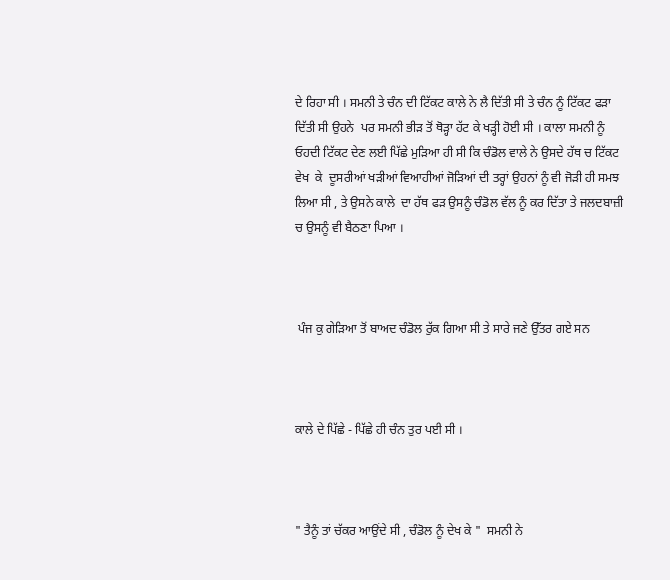ਦੇ ਰਿਹਾ ਸੀ । ਸਮਨੀ ਤੇ ਚੰਨ ਦੀ ਟਿੱਕਟ ਕਾਲੇ ਨੇ ਲੈ ਦਿੱਤੀ ਸੀ ਤੇ ਚੰਨ ਨੂੰ ਟਿੱਕਟ ਫੜਾ ਦਿੱਤੀ ਸੀ ਉਹਨੇ  ਪਰ ਸਮਨੀ ਭੀੜ ਤੋਂ ਥੋੜ੍ਹਾ ਹੱਟ ਕੇ ਖੜ੍ਹੀ ਹੋਈ ਸੀ । ਕਾਲਾ ਸਮਨੀ ਨੂੰ ਓਹਦੀ ਟਿੱਕਟ ਦੇਣ ਲਈ ਪਿੱਛੇ ਮੁੜਿਆ ਹੀ ਸੀ ਕਿ ਚੰਡੋਲ ਵਾਲੇ ਨੇ ਉਸਦੇ ਹੱਥ ਚ ਟਿੱਕਟ ਵੇਖ  ਕੇ  ਦੂਸਰੀਆਂ ਖੜੀਆਂ ਵਿਆਹੀਆਂ ਜੋੜਿਆਂ ਦੀ ਤਰ੍ਹਾਂ ਉਹਨਾਂ ਨੂੰ ਵੀ ਜੋੜੀ ਹੀ ਸਮਝ ਲਿਆ ਸੀ , ਤੇ ਉਸਨੇ ਕਾਲੇ  ਦਾ ਹੱਥ ਫੜ ਉਸਨੂੰ ਚੰਡੋਲ ਵੱਲ ਨੂੰ ਕਰ ਦਿੱਤਾ ਤੇ ਜਲਦਬਾਜ਼ੀ ਚ ਉਸਨੂੰ ਵੀ ਬੈਠਣਾ ਪਿਆ ।



 ਪੰਜ ਕੁ ਗੇੜਿਆ ਤੋਂ ਬਾਅਦ ਚੰਡੋਲ ਰੁੱਕ ਗਿਆ ਸੀ ਤੇ ਸਾਰੇ ਜਣੇ ਉੱਤਰ ਗਏ ਸਨ



ਕਾਲੇ ਦੇ ਪਿੱਛੇ - ਪਿੱਛੇ ਹੀ ਚੰਨ ਤੁਰ ਪਈ ਸੀ ।



" ਤੈਨੂੰ ਤਾਂ ਚੱਕਰ ਆਉਂਦੇ ਸੀ , ਚੰਡੋਲ ਨੂੰ ਦੇਖ ਕੇ "  ਸਮਨੀ ਨੇ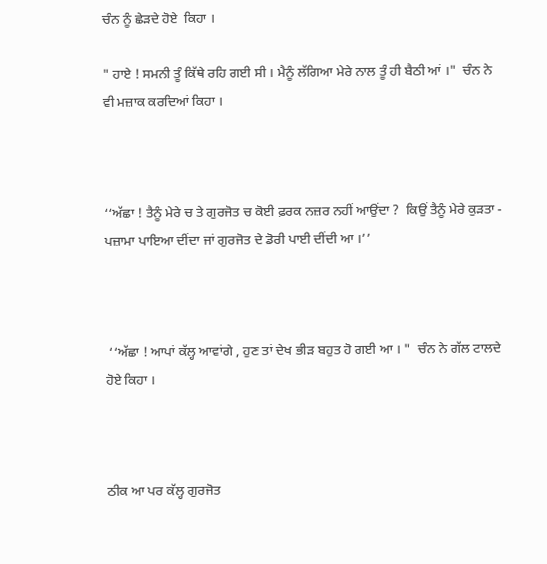ਚੰਨ ਨੂੰ ਛੇੜਦੇ ਹੋਏ  ਕਿਹਾ ।

" ਹਾਏ ! ਸਮਨੀ ਤੂੰ ਕਿੱਥੇ ਰਹਿ ਗਈ ਸੀ । ਮੈਨੂੰ ਲੱਗਿਆ ਮੇਰੇ ਨਾਲ ਤੂੰ ਹੀ ਬੈਠੀ ਆਂ ।"  ਚੰਨ ਨੇ ਵੀ ਮਜ਼ਾਕ ਕਰਦਿਆਂ ਕਿਹਾ ।



‘‘ਅੱਛਾ ! ਤੈਨੂੰ ਮੇਰੇ ਚ ਤੇ ਗੁਰਜੋਤ ਚ ਕੋਈ ਫ਼ਰਕ ਨਜ਼ਰ ਨਹੀਂ ਆਉਂਦਾ ?  ਕਿਉਂ ਤੈਨੂੰ ਮੇਰੇ ਕੁੜਤਾ - ਪਜ਼ਾਮਾ ਪਾਇਆ ਦੀਂਦਾ ਜਾਂ ਗੁਰਜੋਤ ਦੇ ਡੋਰੀ ਪਾਈ ਦੀਂਦੀ ਆ ।’’



 ‘‘ਅੱਛਾ ! ਆਪਾਂ ਕੱਲ੍ਹ ਆਵਾਂਗੇ , ਹੁਣ ਤਾਂ ਦੇਖ ਭੀੜ ਬਹੁਤ ਹੋ ਗਈ ਆ । "  ਚੰਨ ਨੇ ਗੱਲ ਟਾਲਦੇ ਹੋਏ ਕਿਹਾ ।



ਠੀਕ ਆ ਪਰ ਕੱਲ੍ਹ ਗੁਰਜੋਤ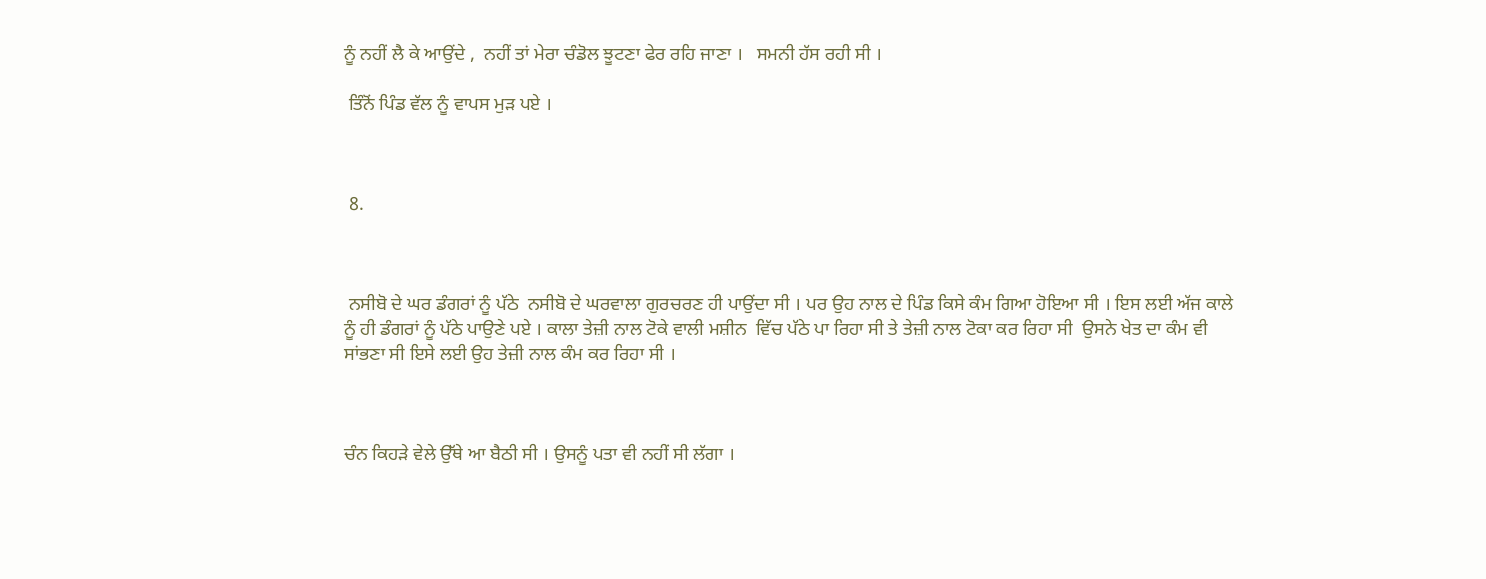ਨੂੰ ਨਹੀਂ ਲੈ ਕੇ ਆਉਂਦੇ ,  ਨਹੀਂ ਤਾਂ ਮੇਰਾ ਚੰਡੋਲ ਝੂਟਣਾ ਫੇਰ ਰਹਿ ਜਾਣਾ ।   ਸਮਨੀ ਹੱਸ ਰਹੀ ਸੀ ।

 ਤਿੰਨੋਂ ਪਿੰਡ ਵੱਲ ਨੂੰ ਵਾਪਸ ਮੁੜ ਪਏ ।



 8.



 ਨਸੀਬੋ ਦੇ ਘਰ ਡੰਗਰਾਂ ਨੂੰ ਪੱਠੇ  ਨਸੀਬੋ ਦੇ ਘਰਵਾਲਾ ਗੁਰਚਰਣ ਹੀ ਪਾਉਂਦਾ ਸੀ । ਪਰ ਉਹ ਨਾਲ ਦੇ ਪਿੰਡ ਕਿਸੇ ਕੰਮ ਗਿਆ ਹੋਇਆ ਸੀ । ਇਸ ਲਈ ਅੱਜ ਕਾਲੇ ਨੂੰ ਹੀ ਡੰਗਰਾਂ ਨੂੰ ਪੱਠੇ ਪਾਉਣੇ ਪਏ । ਕਾਲਾ ਤੇਜ਼ੀ ਨਾਲ ਟੋਕੇ ਵਾਲੀ ਮਸ਼ੀਨ  ਵਿੱਚ ਪੱਠੇ ਪਾ ਰਿਹਾ ਸੀ ਤੇ ਤੇਜ਼ੀ ਨਾਲ ਟੋਕਾ ਕਰ ਰਿਹਾ ਸੀ  ਉਸਨੇ ਖੇਤ ਦਾ ਕੰਮ ਵੀ ਸਾਂਭਣਾ ਸੀ ਇਸੇ ਲਈ ਉਹ ਤੇਜ਼ੀ ਨਾਲ ਕੰਮ ਕਰ ਰਿਹਾ ਸੀ ।



ਚੰਨ ਕਿਹੜੇ ਵੇਲੇ ਉੱਥੇ ਆ ਬੈਠੀ ਸੀ । ਉਸਨੂੰ ਪਤਾ ਵੀ ਨਹੀਂ ਸੀ ਲੱਗਾ ।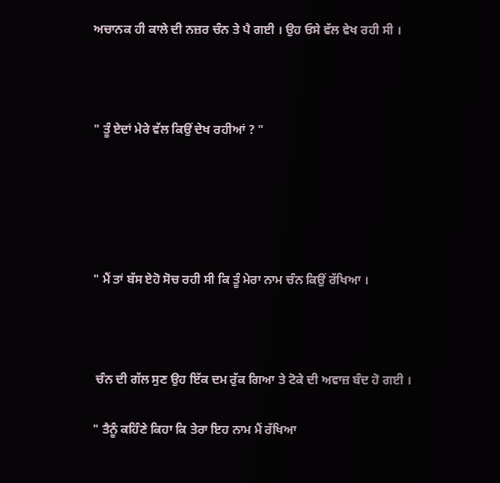ਅਚਾਨਕ ਹੀ ਕਾਲੇ ਦੀ ਨਜ਼ਰ ਚੰਨ ਤੇ ਪੈ ਗਈ । ਉਹ ਓਸੇ ਵੱਲ ਵੇਖ ਰਹੀ ਸੀ ।



" ਤੂੰ ਏਦਾਂ ਮੇਰੇ ਵੱਲ ਕਿਉਂ ਦੇਖ ਰਹੀਆਂ ? "





" ਮੈਂ ਤਾਂ ਬੱਸ ਏਹੋ ਸੋਚ ਰਹੀ ਸੀ ਕਿ ਤੂੰ ਮੇਰਾ ਨਾਮ ਚੰਨ ਕਿਉਂ ਰੱਖਿਆ ।



 ਚੰਨ ਦੀ ਗੱਲ ਸੁਣ ਉਹ ਇੱਕ ਦਮ ਰੁੱਕ ਗਿਆ ਤੇ ਟੋਕੇ ਦੀ ਅਵਾਜ਼ ਬੰਦ ਹੋ ਗਈ ।

" ਤੈਨੂੰ ਕਹਿੰਣੇ ਕਿਹਾ ਕਿ ਤੇਰਾ ਇਹ ਨਾਮ ਮੈਂ ਰੱਖਿਆ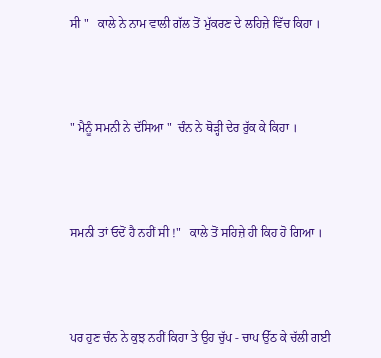ਸੀ "   ਕਾਲੇ ਨੇ ਨਾਮ ਵਾਲੀ ਗੱਲ ਤੋਂ ਮੁੱਕਰਣ ਦੇ ਲਹਿਜ਼ੇ ਵਿੱਚ ਕਿਹਾ ।



" ਮੈਨੂੰ ਸਮਨੀ ਨੇ ਦੱਸਿਆ "  ਚੰਨ ਨੇ ਥੋੜ੍ਹੀ ਦੇਰ ਰੁੱਕ ਕੇ ਕਿਹਾ ।



ਸਮਨੀ ਤਾਂ ਓਦੋਂ ਹੈ ਨਹੀਂ ਸੀ !"   ਕਾਲੇ ਤੋਂ ਸਹਿਜ਼ੇ ਹੀ ਕਿਹ ਹੋ ਗਿਆ ।



ਪਰ ਹੁਣ ਚੰਨ ਨੇ ਕੁਝ ਨਹੀਂ ਕਿਹਾ ਤੇ ਉਹ ਚੁੱਪ - ਚਾਪ ਉੱਠ ਕੇ ਚੱਲੀ ਗਈ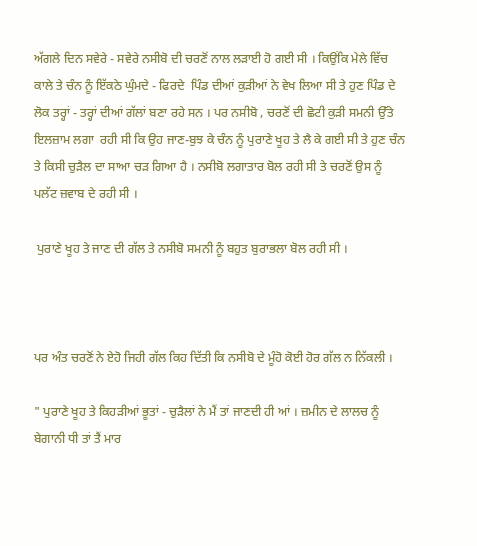ਅੱਗਲੇ ਦਿਨ ਸਵੇਰੇ - ਸਵੇਰੇ ਨਸੀਬੋ ਦੀ ਚਰਣੋਂ ਨਾਲ ਲੜਾਈ ਹੋ ਗਈ ਸੀ । ਕਿਉਂਕਿ ਮੇਲੇ ਵਿੱਚ  ਕਾਲੇ ਤੇ ਚੰਨ ਨੂੰ ਇੱਕਠੇ ਘੁੰਮਦੇ - ਫਿਰਦੇ  ਪਿੰਡ ਦੀਆਂ ਕੁੜੀਆਂ ਨੇ ਵੇਖ ਲਿਆ ਸੀ ਤੇ ਹੁਣ ਪਿੰਡ ਦੇ ਲੋਕ ਤਰ੍ਹਾਂ - ਤਰ੍ਹਾਂ ਦੀਆਂ ਗੱਲਾਂ ਬਣਾ ਰਹੇ ਸਨ । ਪਰ ਨਸੀਬੋ , ਚਰਣੋਂ ਦੀ ਛੋਟੀ ਕੁੜੀ ਸਮਨੀ ਉੱਤੇ ਇਲਜ਼ਾਮ ਲਗਾ  ਰਹੀ ਸੀ ਕਿ ਉਹ ਜਾਣ-ਬੁਝ ਕੇ ਚੰਨ ਨੂੰ ਪੁਰਾਣੇ ਖੂਹ ਤੇ ਲੈ ਕੇ ਗਈ ਸੀ ਤੇ ਹੁਣ ਚੰਨ ਤੇ ਕਿਸੀ ਚੁੜੈਲ ਦਾ ਸਾਆ ਚੜ ਗਿਆ ਹੈ । ਨਸੀਬੋ ਲਗਾਤਾਰ ਬੋਲ ਰਹੀ ਸੀ ਤੇ ਚਰਣੋਂ ਉਸ ਨੂੰ ਪਲੱਟ ਜ਼ਵਾਬ ਦੇ ਰਹੀ ਸੀ ।

 ਪੁਰਾਣੇ ਖੂਹ ਤੇ ਜਾਣ ਦੀ ਗੱਲ ਤੇ ਨਸੀਬੋ ਸਮਨੀ ਨੂੰ ਬਹੁਤ ਬੁਰਾਭਲਾ ਬੋਲ ਰਹੀ ਸੀ ।



ਪਰ ਅੰਤ ਚਰਣੋਂ ਨੇ ਏਹੋ ਜਿਹੀ ਗੱਲ ਕਿਹ ਦਿੱਤੀ ਕਿ ਨਸੀਬੋ ਦੇ ਮੂੰਹੋ ਕੋਈ ਹੋਰ ਗੱਲ ਨ ਨਿੱਕਲੀ ।

" ਪੁਰਾਣੇ ਖੂਹ ਤੇ ਕਿਹੜੀਆਂ ਭੂਤਾਂ - ਚੁੜੈਲਾਂ ਨੇ ਮੈਂ ਤਾਂ ਜਾਣਦੀ ਹੀ ਆਂ । ਜ਼ਮੀਨ ਦੇ ਲਾਲਚ ਨੂੰ ਬੇਗਾਨੀ ਧੀ ਤਾਂ ਤੈਂ ਮਾਰ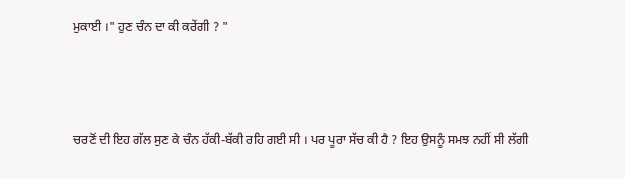ਮੁਕਾਈ ।" ਹੁਣ ਚੰਨ ਦਾ ਕੀ ਕਰੇਂਗੀ ? "



ਚਰਣੋਂ ਦੀ ਇਹ ਗੱਲ ਸੁਣ ਕੇ ਚੰਨ ਹੱਕੀ-ਬੱਕੀ ਰਹਿ ਗਈ ਸੀ । ਪਰ ਪੂਰਾ ਸੱਚ ਕੀ ਹੈ ? ਇਹ ਉਸਨੂੰ ਸਮਝ ਨਹੀਂ ਸੀ ਲੱਗੀ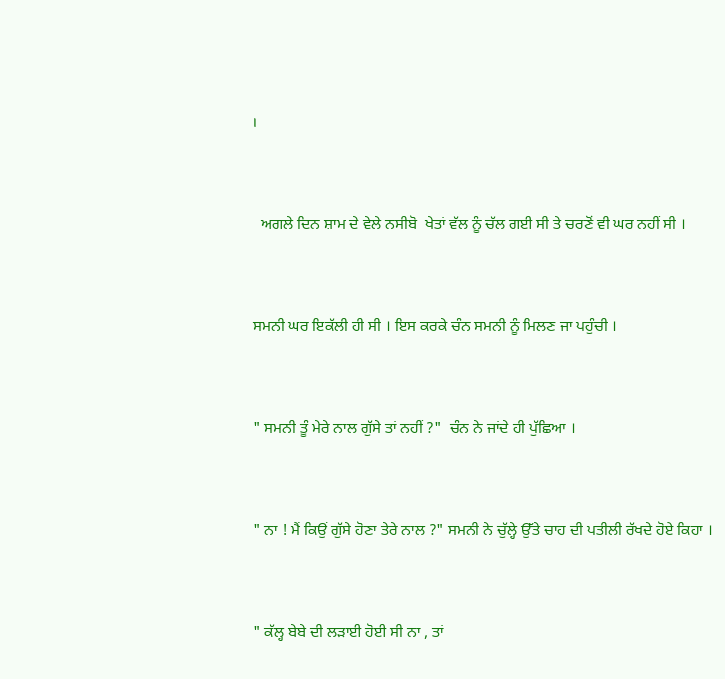।



  ਅਗਲੇ ਦਿਨ ਸ਼ਾਮ ਦੇ ਵੇਲੇ ਨਸੀਬੋ  ਖੇਤਾਂ ਵੱਲ ਨੂੰ ਚੱਲ ਗਈ ਸੀ ਤੇ ਚਰਣੋਂ ਵੀ ਘਰ ਨਹੀਂ ਸੀ ।



ਸਮਨੀ ਘਰ ਇਕੱਲੀ ਹੀ ਸੀ । ਇਸ ਕਰਕੇ ਚੰਨ ਸਮਨੀ ਨੂੰ ਮਿਲਣ ਜਾ ਪਹੁੰਚੀ ।



" ਸਮਨੀ ਤੂੰ ਮੇਰੇ ਨਾਲ ਗੁੱਸੇ ਤਾਂ ਨਹੀਂ ?"  ਚੰਨ ਨੇ ਜਾਂਦੇ ਹੀ ਪੁੱਛਿਆ ।



" ਨਾ ! ਮੈਂ ਕਿਉਂ ਗੁੱਸੇ ਹੋਣਾ ਤੇਰੇ ਨਾਲ ?" ਸਮਨੀ ਨੇ ਚੁੱਲ੍ਹੇ ਉੱਤੇ ਚਾਹ ਦੀ ਪਤੀਲੀ ਰੱਖਦੇ ਹੋਏ ਕਿਹਾ ।



" ਕੱਲ੍ਹ ਬੇਬੇ ਦੀ ਲੜਾਈ ਹੋਈ ਸੀ ਨਾ , ਤਾਂ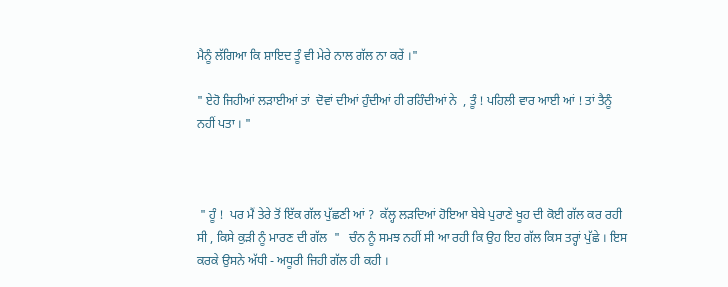ਮੈਨੂੰ ਲੱਗਿਆ ਕਿ ਸ਼ਾਇਦ ਤੂੰ ਵੀ ਮੇਰੇ ਨਾਲ ਗੱਲ ਨਾ ਕਰੇਂ ।"

" ਏਹੋ ਜਿਹੀਆਂ ਲੜਾਈਆਂ ਤਾਂ  ਦੋਵਾਂ ਦੀਆਂ ਹੁੰਦੀਆਂ ਹੀ ਰਹਿੰਦੀਆਂ ਨੇ  , ਤੂੰ ! ਪਹਿਲੀ ਵਾਰ ਆਈ ਆਂ ! ਤਾਂ ਤੈਨੂੰ ਨਹੀਂ ਪਤਾ । "



 " ਹੂੰ !  ਪਰ ਮੈਂ ਤੇਰੇ ਤੋਂ ਇੱਕ ਗੱਲ ਪੁੱਛਣੀ ਆਂ ?  ਕੱਲ੍ਹ ਲੜਦਿਆਂ ਹੋਇਆ ਬੇਬੇ ਪੁਰਾਣੇ ਖੂਹ ਦੀ ਕੋਈ ਗੱਲ ਕਰ ਰਹੀ ਸੀ , ਕਿਸੇ ਕੁੜੀ ਨੂੰ ਮਾਰਣ ਦੀ ਗੱਲ  "   ਚੰਨ ਨੂੰ ਸਮਝ ਨਹੀਂ ਸੀ ਆ ਰਹੀ ਕਿ ਉਹ ਇਹ ਗੱਲ ਕਿਸ ਤਰ੍ਹਾਂ ਪੁੱਛੇ । ਇਸ ਕਰਕੇ ਉਸਨੇ ਅੱਧੀ - ਅਧੂਰੀ ਜਿਹੀ ਗੱਲ ਹੀ ਕਹੀ ।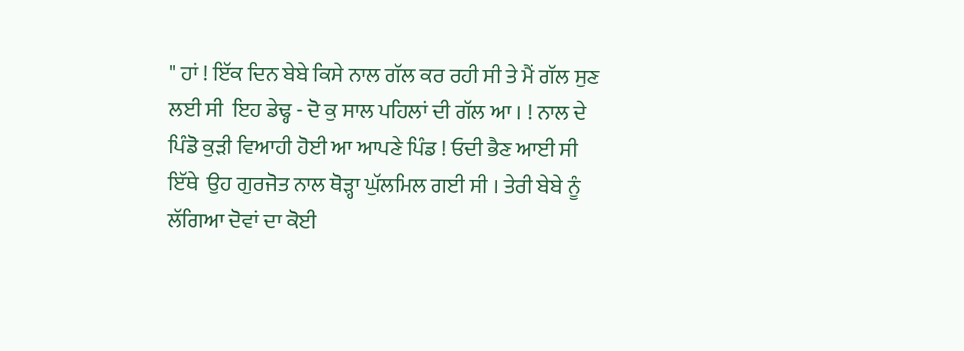" ਹਾਂ ! ਇੱਕ ਦਿਨ ਬੇਬੇ ਕਿਸੇ ਨਾਲ ਗੱਲ ਕਰ ਰਹੀ ਸੀ ਤੇ ਮੈਂ ਗੱਲ ਸੁਣ ਲਈ ਸੀ  ਇਹ ਡੇਢ੍ਹ - ਦੋ ਕੁ ਸਾਲ ਪਹਿਲਾਂ ਦੀ ਗੱਲ ਆ । ! ਨਾਲ ਦੇ ਪਿੰਡੋ ਕੁੜੀ ਵਿਆਹੀ ਹੋਈ ਆ ਆਪਣੇ ਪਿੰਡ ! ਓਦੀ ਭੈਣ ਆਈ ਸੀ ਇੱਥੇ  ਉਹ ਗੁਰਜੋਤ ਨਾਲ ਥੋੜ੍ਹਾ ਘੁੱਲਮਿਲ ਗਈ ਸੀ । ਤੇਰੀ ਬੇਬੇ ਨੂੰ ਲੱਗਿਆ ਦੋਵਾਂ ਦਾ ਕੋਈ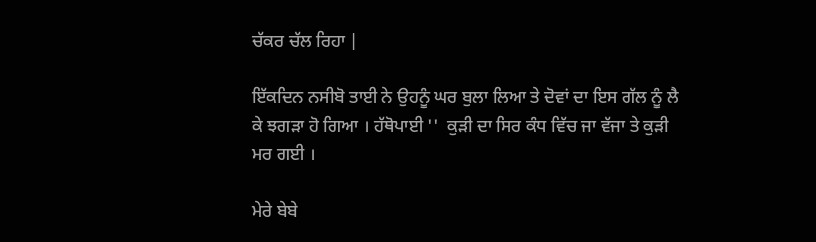ਚੱਕਰ ਚੱਲ ਰਿਹਾ |

ਇੱਕਦਿਨ ਨਸੀਬੋ ਤਾਈ ਨੇ ਉਹਨੂੰ ਘਰ ਬੁਲਾ ਲਿਆ ਤੇ ਦੋਵਾਂ ਦਾ ਇਸ ਗੱਲ ਨੂੰ ਲੈ ਕੇ ਝਗੜਾ ਹੋ ਗਿਆ । ਹੱਥੋਪਾਈ ''  ਕੁੜੀ ਦਾ ਸਿਰ ਕੰਧ ਵਿੱਚ ਜਾ ਵੱਜਾ ਤੇ ਕੁੜੀ ਮਰ ਗਈ ।

ਮੇਰੇ ਬੇਬੇ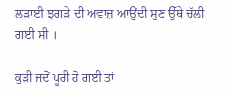ਲੜਾਈ ਝਗੜੇ ਦੀ ਅਵਾਜ਼ ਆਉਂਦੀ ਸੁਣ ਉੱਥੇ ਚੱਲੀ ਗਈ ਸੀ ।

ਕੁੜੀ ਜਦੋਂ ਪੂਰੀ ਹੋ ਗਈ ਤਾਂ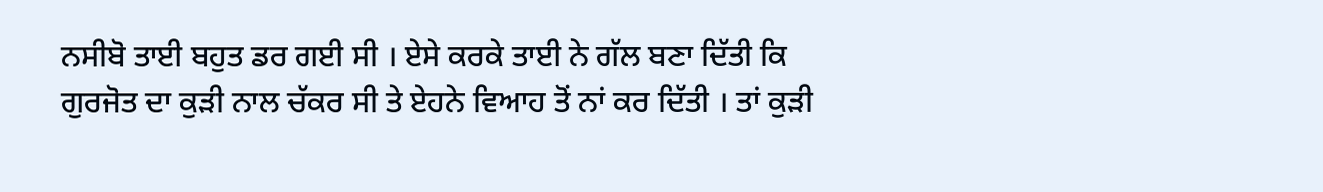ਨਸੀਬੋ ਤਾਈ ਬਹੁਤ ਡਰ ਗਈ ਸੀ । ਏਸੇ ਕਰਕੇ ਤਾਈ ਨੇ ਗੱਲ ਬਣਾ ਦਿੱਤੀ ਕਿ ਗੁਰਜੋਤ ਦਾ ਕੁੜੀ ਨਾਲ ਚੱਕਰ ਸੀ ਤੇ ਏਹਨੇ ਵਿਆਹ ਤੋਂ ਨਾਂ ਕਰ ਦਿੱਤੀ । ਤਾਂ ਕੁੜੀ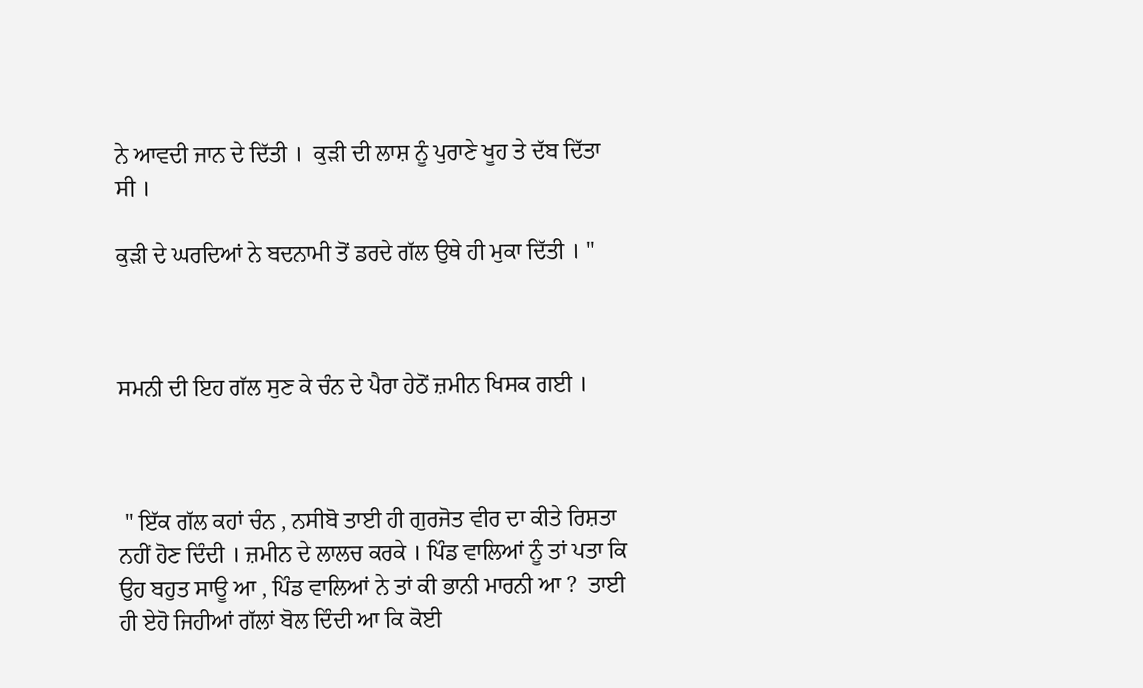ਨੇ ਆਵਦੀ ਜਾਨ ਦੇ ਦਿੱਤੀ ।  ਕੁੜੀ ਦੀ ਲਾਸ਼ ਨੂੰ ਪੁਰਾਣੇ ਖੂਹ ਤੇ ਦੱਬ ਦਿੱਤਾ ਸੀ ।

ਕੁੜੀ ਦੇ ਘਰਦਿਆਂ ਨੇ ਬਦਨਾਮੀ ਤੋਂ ਡਰਦੇ ਗੱਲ ਉਥੇ ਹੀ ਮੁਕਾ ਦਿੱਤੀ । "



ਸਮਨੀ ਦੀ ਇਹ ਗੱਲ ਸੁਣ ਕੇ ਚੰਨ ਦੇ ਪੈਰਾ ਹੇਠੋਂ ਜ਼ਮੀਨ ਖਿਸਕ ਗਈ ।



 " ਇੱਕ ਗੱਲ ਕਹਾਂ ਚੰਨ , ਨਸੀਬੋ ਤਾਈ ਹੀ ਗੁਰਜੋਤ ਵੀਰ ਦਾ ਕੀਤੇ ਰਿਸ਼ਤਾ ਨਹੀਂ ਹੋਣ ਦਿੰਦੀ । ਜ਼ਮੀਨ ਦੇ ਲਾਲਚ ਕਰਕੇ । ਪਿੰਡ ਵਾਲਿਆਂ ਨੂੰ ਤਾਂ ਪਤਾ ਕਿ ਉਹ ਬਹੁਤ ਸਾਊ ਆ , ਪਿੰਡ ਵਾਲਿਆਂ ਨੇ ਤਾਂ ਕੀ ਭਾਨੀ ਮਾਰਨੀ ਆ ?  ਤਾਈ ਹੀ ਏਹੋ ਜਿਹੀਆਂ ਗੱਲਾਂ ਬੋਲ ਦਿੰਦੀ ਆ ਕਿ ਕੋਈ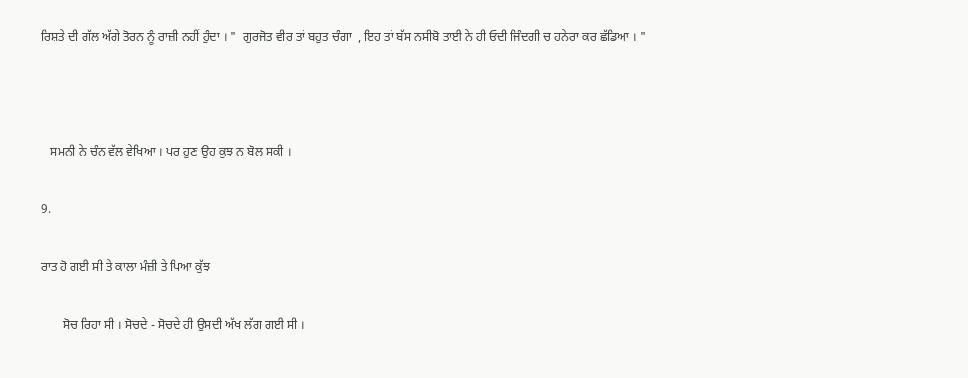ਰਿਸ਼ਤੇ ਦੀ ਗੱਲ ਅੱਗੇ ਤੋਰਨ ਨੂੰ ਰਾਜ਼ੀ ਨਹੀਂ ਹੁੰਦਾ । "  ਗੁਰਜੋਤ ਵੀਰ ਤਾਂ ਬਹੁਤ ਚੰਗਾ  , ਇਹ ਤਾਂ ਬੱਸ ਨਸੀਬੋ ਤਾਈ ਨੇ ਹੀ ਓਦੀ ਜਿੰਦਗੀ ਚ ਹਨੇਰਾ ਕਰ ਛੱਡਿਆ । "



   ਸਮਨੀ ਨੇ ਚੰਨ ਵੱਲ ਵੇਖਿਆ । ਪਰ ਹੁਣ ਉਹ ਕੁਝ ਨ ਬੋਲ ਸਕੀ ।

9.

ਰਾਤ ਹੋ ਗਈ ਸੀ ਤੇ ਕਾਲਾ ਮੰਜ਼ੀ ਤੇ ਪਿਆ ਕੁੱਝ

       ਸੋਚ ਰਿਹਾ ਸੀ । ਸੋਚਦੇ - ਸੋਚਦੇ ਹੀ ਉਸਦੀ ਅੱਖ ਲੱਗ ਗਈ ਸੀ ।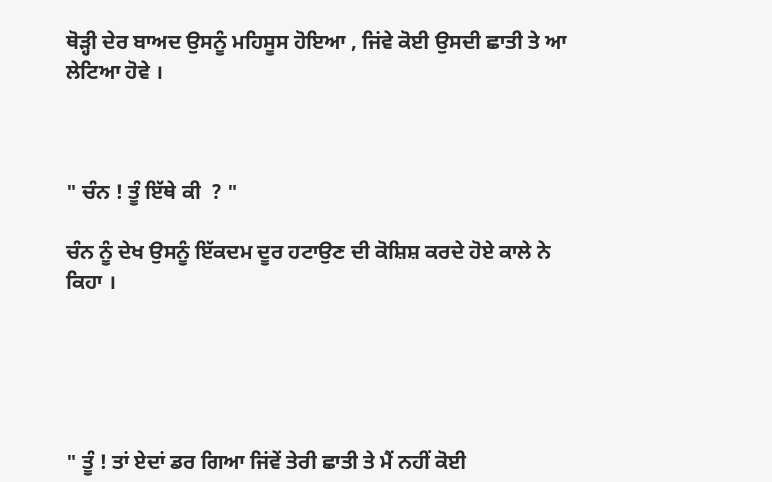ਥੋੜ੍ਹੀ ਦੇਰ ਬਾਅਦ ਉਸਨੂੰ ਮਹਿਸੂਸ ਹੋਇਆ , ਜਿਂਵੇ ਕੋਈ ਉਸਦੀ ਛਾਤੀ ਤੇ ਆ ਲੇਟਿਆ ਹੋਵੇ ।



" ਚੰਨ ! ਤੂੰ ਇੱਥੇ ਕੀ  ? "

ਚੰਨ ਨੂੰ ਦੇਖ ਉਸਨੂੰ ਇੱਕਦਮ ਦੂਰ ਹਟਾਉਣ ਦੀ ਕੋਸ਼ਿਸ਼ ਕਰਦੇ ਹੋਏ ਕਾਲੇ ਨੇ ਕਿਹਾ ।





" ਤੂੰ ! ਤਾਂ ਏਦਾਂ ਡਰ ਗਿਆ ਜਿਂਵੇਂ ਤੇਰੀ ਛਾਤੀ ਤੇ ਮੈਂ ਨਹੀਂ ਕੋਈ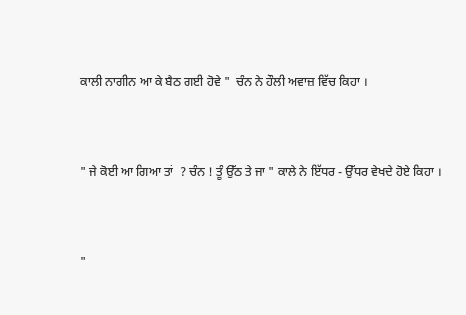ਕਾਲੀ ਨਾਗੀਨ ਆ ਕੇ ਬੈਠ ਗਈ ਹੋਵੇ "  ਚੰਨ ਨੇ ਹੌਲੀ ਅਵਾਜ਼ ਵਿੱਚ ਕਿਹਾ ।



" ਜੇ ਕੋਈ ਆ ਗਿਆ ਤਾਂ  ? ਚੰਨ ! ਤੂੰ ਉੱਠ ਤੇ ਜਾ " ਕਾਲੇ ਨੇ ਇੱਧਰ - ਉੱਧਰ ਵੇਖਦੇ ਹੋਏ ਕਿਹਾ ।



"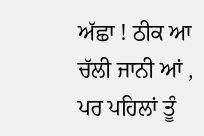ਅੱਛਾ ! ਠੀਕ ਆ ਚੱਲੀ ਜਾਨੀ ਆਂ , ਪਰ ਪਹਿਲਾਂ ਤੂੰ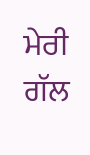ਮੇਰੀ ਗੱਲ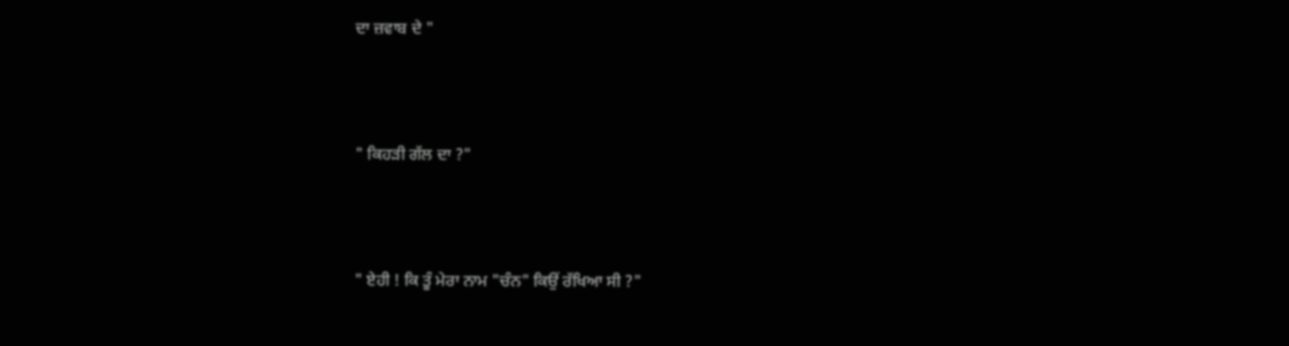ਦਾ ਜ਼ਵਾਬ ਦੇ "



" ਕਿਹੜੀ ਗੱਲ ਦਾ ?"



" ਏਹੀ ! ਕਿ ਤੂੰ ਮੇਰਾ ਨਾਮ "ਚੰਨ" ਕਿਉਂ ਰੱਖਿਆ ਸੀ ?"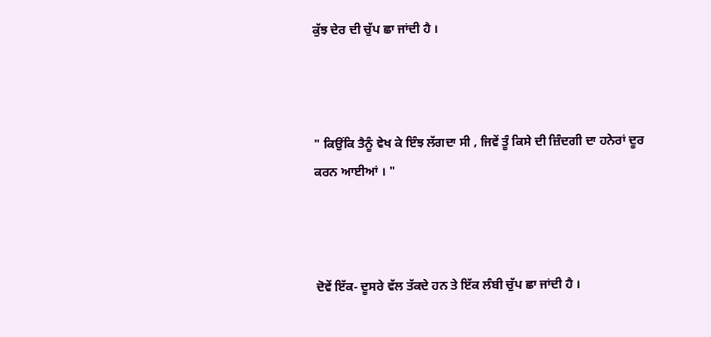ਕੁੱਝ ਦੇਰ ਦੀ ਚੁੱਪ ਛਾ ਜਾਂਦੀ ਹੈ ।



" ਕਿਉਂਕਿ ਤੈਨੂੰ ਵੇਖ ਕੇ ਇੰਝ ਲੱਗਦਾ ਸੀ , ਜਿਵੇਂ ਤੂੰ ਕਿਸੇ ਦੀ ਜ਼ਿੰਦਗੀ ਦਾ ਹਨੇਰਾਂ ਦੂਰ ਕਰਨ ਆਈਆਂ । "



ਦੋਵੇਂ ਇੱਕ- ਦੂਸਰੇ ਵੱਲ ਤੱਕਦੇ ਹਨ ਤੇ ਇੱਕ ਲੰਬੀ ਚੁੱਪ ਛਾ ਜਾਂਦੀ ਹੈ ।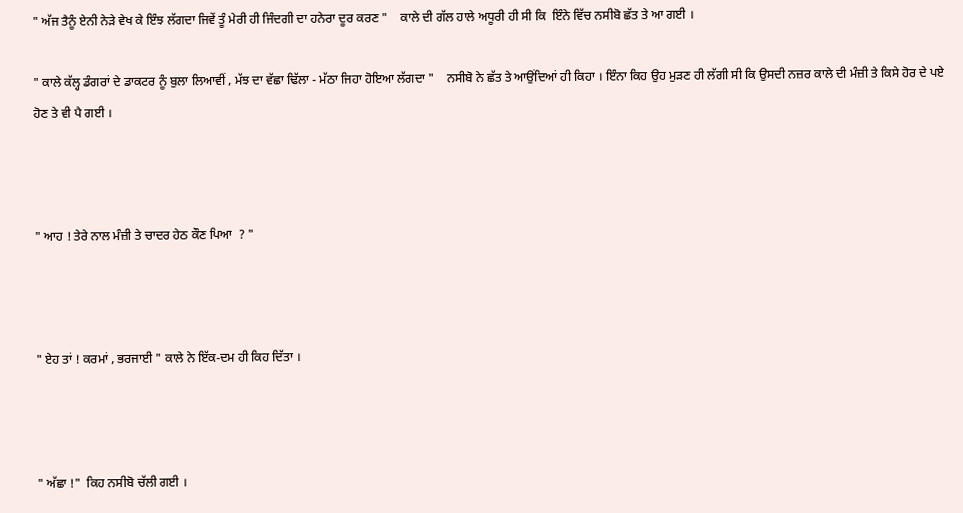" ਅੱਜ ਤੈਨੂੰ ਏਨੀ ਨੇੜੇ ਵੇਖ ਕੇ ਇੰਝ ਲੱਗਦਾ ਜਿਵੇਂ ਤੂੰ ਮੇਰੀ ਹੀ ਜਿੰਦਗੀ ਦਾ ਹਨੇਰਾ ਦੂਰ ਕਰਣ "    ਕਾਲੇ ਦੀ ਗੱਲ ਹਾਲੇ ਅਧੂਰੀ ਹੀ ਸੀ ਕਿ  ਇੰਨੇ ਵਿੱਚ ਨਸੀਬੋ ਛੱਤ ਤੇ ਆ ਗਈ ।

" ਕਾਲੇ ਕੱਲ੍ਹ ਡੰਗਰਾਂ ਦੇ ਡਾਕਟਰ ਨੂੰ ਬੁਲਾ ਲਿਆਵੀਂ , ਮੱਝ ਦਾ ਵੱਛਾ ਢਿੱਲਾ - ਮੱਠਾ ਜਿਹਾ ਹੋਇਆ ਲੱਗਦਾ "    ਨਸੀਬੋ ਨੇ ਛੱਤ ਤੇ ਆਉਂਦਿਆਂ ਹੀ ਕਿਹਾ । ਇੰਨਾ ਕਿਹ ਉਹ ਮੁੜਣ ਹੀ ਲੱਗੀ ਸੀ ਕਿ ਉਸਦੀ ਨਜ਼ਰ ਕਾਲੇ ਦੀ ਮੰਜ਼ੀ ਤੇ ਕਿਸੇ ਹੋਰ ਦੇ ਪਏ ਹੋਣ ਤੇ ਵੀ ਪੈ ਗਈ ।



" ਆਹ ! ਤੇਰੇ ਨਾਲ ਮੰਜ਼ੀ ਤੇ ਚਾਦਰ ਹੇਠ ਕੌਣ ਪਿਆ  ? "



" ਏਹ ਤਾਂ ! ਕਰਮਾਂ , ਭਰਜਾਈ " ਕਾਲੇ ਨੇ ਇੱਕ-ਦਮ ਹੀ ਕਿਹ ਦਿੱਤਾ ।



" ਅੱਛਾ !"  ਕਿਹ ਨਸੀਬੋ ਚੱਲੀ ਗਈ ।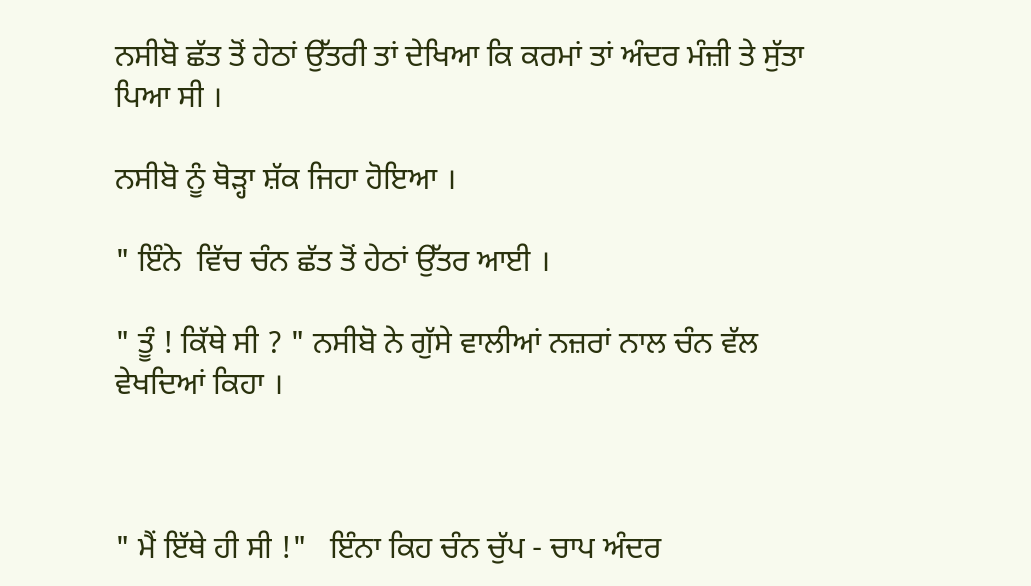ਨਸੀਬੋ ਛੱਤ ਤੋਂ ਹੇਠਾਂ ਉੱਤਰੀ ਤਾਂ ਦੇਖਿਆ ਕਿ ਕਰਮਾਂ ਤਾਂ ਅੰਦਰ ਮੰਜ਼ੀ ਤੇ ਸੁੱਤਾ ਪਿਆ ਸੀ ।

ਨਸੀਬੋ ਨੂੰ ਥੋੜ੍ਹਾ ਸ਼ੱਕ ਜਿਹਾ ਹੋਇਆ ।

" ਇੰਨੇ  ਵਿੱਚ ਚੰਨ ਛੱਤ ਤੋਂ ਹੇਠਾਂ ਉੱਤਰ ਆਈ ।

" ਤੂੰ ! ਕਿੱਥੇ ਸੀ ? " ਨਸੀਬੋ ਨੇ ਗੁੱਸੇ ਵਾਲੀਆਂ ਨਜ਼ਰਾਂ ਨਾਲ ਚੰਨ ਵੱਲ ਵੇਖਦਿਆਂ ਕਿਹਾ ।



" ਮੈਂ ਇੱਥੇ ਹੀ ਸੀ !"   ਇੰਨਾ ਕਿਹ ਚੰਨ ਚੁੱਪ - ਚਾਪ ਅੰਦਰ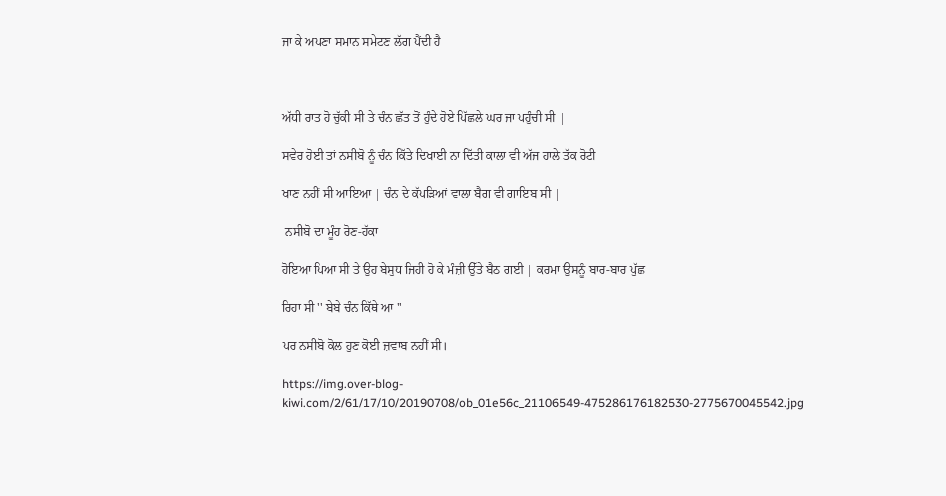ਜਾ ਕੇ ਅਪਣਾ ਸਮਾਨ ਸਮੇਟਣ ਲੱਗ ਪੈਂਦੀ ਹੈ



ਅੱਧੀ ਰਾਤ ਹੋ ਚੁੱਕੀ ਸੀ ਤੇ ਚੰਨ ਛੱਤ ਤੋਂ ਹੁੰਦੇ ਹੋਏ ਪਿੱਛਲੇ ਘਰ ਜਾ ਪਹੁੰਚੀ ਸੀ |

ਸਵੇਰ ਹੋਈ ਤਾਂ ਨਸੀਬੋ ਨੂੰ ਚੰਨ ਕਿੱਤੇ ਦਿਖਾਈ ਨਾ ਦਿੱਤੀ ਕਾਲਾ ਵੀ ਅੱਜ ਹਾਲੇ ਤੱਕ ਰੋਟੀ

ਖਾਣ ਨਹੀਂ ਸੀ ਆਇਆ | ਚੰਨ ਦੇ ਕੱਪੜਿਆਂ ਵਾਲਾ ਬੈਗ ਵੀ ਗਾਇਬ ਸੀ |

 ਨਸੀਬੋ ਦਾ ਮੂੰਹ ਰੋਣ-ਹੱਕਾ

ਹੋਇਆ ਪਿਆ ਸੀ ਤੇ ਉਹ ਬੇਸੁਧ ਜਿਹੀ ਹੋ ਕੇ ਮੰਜ਼ੀ ਉੱਤੇ ਬੈਠ ਗਈ | ਕਰਮਾ ਉਸਨੂੰ ਬਾਰ-ਬਾਰ ਪੁੱਛ

ਰਿਹਾ ਸੀ '' ਬੇਬੇ ਚੰਨ ਕਿੱਥੇ ਆ ''

ਪਰ ਨਸੀਬੋ ਕੋਲ ਹੁਣ ਕੋਈ ਜ਼ਵਾਬ ਨਹੀਂ ਸੀ।

https://img.over-blog-kiwi.com/2/61/17/10/20190708/ob_01e56c_21106549-475286176182530-2775670045542.jpg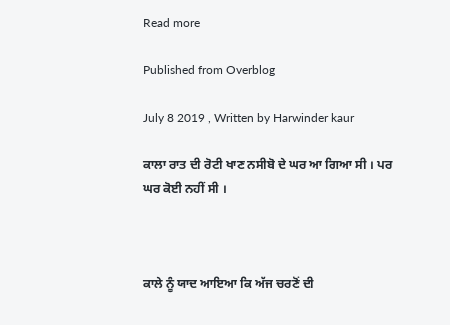Read more

Published from Overblog

July 8 2019 , Written by Harwinder kaur

ਕਾਲਾ ਰਾਤ ਦੀ ਰੋਟੀ ਖਾਣ ਨਸੀਬੋ ਦੇ ਘਰ ਆ ਗਿਆ ਸੀ । ਪਰ ਘਰ ਕੋਈ ਨਹੀਂ ਸੀ ।



ਕਾਲੇ ਨੂੰ ਯਾਦ ਆਇਆ ਕਿ ਅੱਜ ਚਰਣੋਂ ਦੀ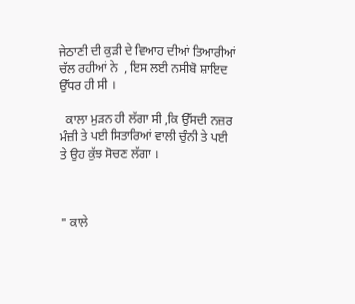ਜੇਠਾਣੀ ਦੀ ਕੁੜੀ ਦੇ ਵਿਆਹ ਦੀਆਂ ਤਿਆਰੀਆਂ ਚੱਲ ਰਹੀਆਂ ਨੇ  , ਇਸ ਲਈ ਨਸੀਬੋ ਸ਼ਾਇਦ ਉੱਧਰ ਹੀ ਸੀ ।

  ਕਾਲਾ ਮੁੜਨ ਹੀ ਲੱਗਾ ਸੀ ,ਕਿ ਉੱਸਦੀ ਨਜ਼ਰ  ਮੰਜ਼ੀ ਤੇ ਪਈ ਸਿਤਾਰਿਆਂ ਵਾਲੀ ਚੁੰਨੀ ਤੇ ਪਈ  ਤੇ ਉਹ ਕੁੱਝ ਸੋਚਣ ਲੱਗਾ ।



" ਕਾਲੇ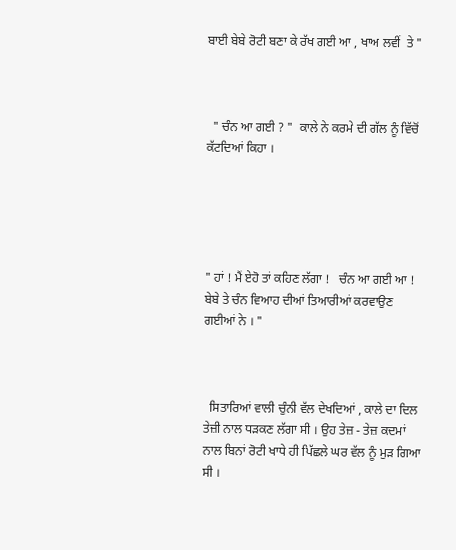ਬਾਈ ਬੇਬੇ ਰੋਟੀ ਬਣਾ ਕੇ ਰੱਖ ਗਈ ਆ , ਖਾਅ ਲਵੀਂ  ਤੇ "



  " ਚੰਨ ਆ ਗਈ ? "  ਕਾਲੇ ਨੇ ਕਰਮੇ ਦੀ ਗੱਲ ਨੂੰ ਵਿੱਚੋਂ ਕੱਟਦਿਆਂ ਕਿਹਾ ।





" ਹਾਂ ! ਮੈਂ ਏਹੋ ਤਾਂ ਕਹਿਣ ਲੱਗਾ !   ਚੰਨ ਆ ਗਈ ਆ !  ਬੇਬੇ ਤੇ ਚੰਨ ਵਿਆਹ ਦੀਆਂ ਤਿਆਰੀਆਂ ਕਰਵਾਉਣ ਗਈਆਂ ਨੇ । "



  ਸਿਤਾਰਿਆਂ ਵਾਲੀ ਚੁੰਨੀ ਵੱਲ ਦੇਖਦਿਆਂ , ਕਾਲੇ ਦਾ ਦਿਲ ਤੇਜ਼ੀ ਨਾਲ ਧੜਕਣ ਲੱਗਾ ਸੀ । ਉਹ ਤੇਜ਼ - ਤੇਜ਼ ਕਦਮਾਂ ਨਾਲ ਬਿਨਾਂ ਰੋਟੀ ਖਾਧੇ ਹੀ ਪਿੱਛਲੇ ਘਰ ਵੱਲ ਨੂੰ ਮੁੜ ਗਿਆ ਸੀ ।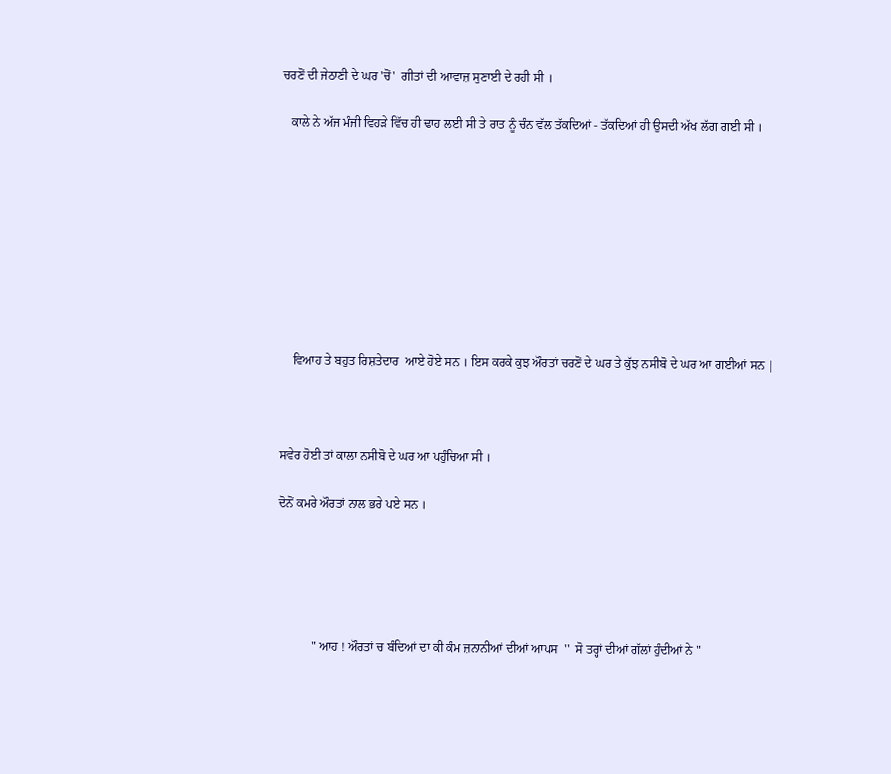ਚਰਣੋਂ ਦੀ ਜੇਠਾਣੀ ਦੇ ਘਰ 'ਚੋਂ'  ਗੀਤਾਂ ਦੀ ਆਵਾਜ਼ ਸੁਣਾਈ ਦੇ ਰਹੀ ਸੀ ।

   ਕਾਲੇ ਨੇ ਅੱਜ ਮੰਜੀ ਵਿਹੜੇ ਵਿੱਚ ਹੀ ਢਾਹ ਲਈ ਸੀ ਤੇ ਰਾਤ ਨੂੰ ਚੰਨ ਵੱਲ ਤੱਕਦਿਆਂ - ਤੱਕਦਿਆਂ ਹੀ ਉਸਦੀ ਅੱਖ ਲੱਗ ਗਈ ਸੀ ।









    ਵਿਆਹ ਤੇ ਬਹੁਤ ਰਿਸ਼ਤੇਦਾਰ  ਆਏ ਹੋਏ ਸਨ । ਇਸ ਕਰਕੇ ਕੁਝ ਔਰਤਾਂ ਚਰਣੋਂ ਦੇ ਘਰ ਤੇ ਕੁੱਝ ਨਸੀਬੋ ਦੇ ਘਰ ਆ ਗਈਆਂ ਸਨ |



ਸਵੇਰ ਹੋਈ ਤਾਂ ਕਾਲਾ ਨਸੀਬੋ ਦੇ ਘਰ ਆ ਪਹੁੰਚਿਆ ਸੀ ।

ਦੋਨੋਂ ਕਮਰੇ ਔਰਤਾਂ ਨਾਲ ਭਰੇ ਪਏ ਸਨ ।





           " ਆਹ ! ਔਰਤਾਂ ਚ ਬੰਦਿਆਂ ਦਾ ਕੀ ਕੰਮ ਜ਼ਨਾਨੀਆਂ ਦੀਆਂ ਆਪਸ  ''  ਸੋ ਤਰ੍ਹਾਂ ਦੀਆਂ ਗੱਲਾਂ ਹੁੰਦੀਆਂ ਨੇ "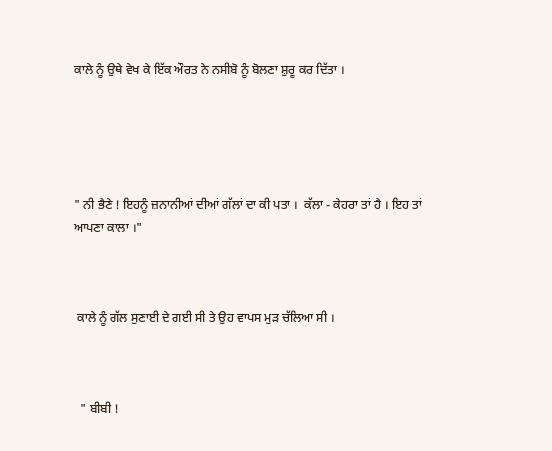ਕਾਲੇ ਨੂੰ ਉਥੇ ਵੇਖ ਕੇ ਇੱਕ ਔਰਤ ਨੇ ਨਸੀਬੋ ਨੂੰ ਬੋਲਣਾ ਸ਼ੁਰੂ ਕਰ ਦਿੱਤਾ ।





" ਨੀ ਭੈਣੇ ! ਇਹਨੂੰ ਜ਼ਨਾਨੀਆਂ ਦੀਆਂ ਗੱਲਾਂ ਦਾ ਕੀ ਪਤਾ ।  ਕੱਲਾ - ਕੇਹਰਾ ਤਾਂ ਹੈ । ਇਹ ਤਾਂ ਆਪਣਾ ਕਾਲਾ ।"



 ਕਾਲੇ ਨੂੰ ਗੱਲ ਸੁਣਾਈ ਦੇ ਗਈ ਸੀ ਤੇ ਉਹ ਵਾਪਸ ਮੁੜ ਚੱਲਿਆ ਸੀ ।



  " ਬੀਬੀ !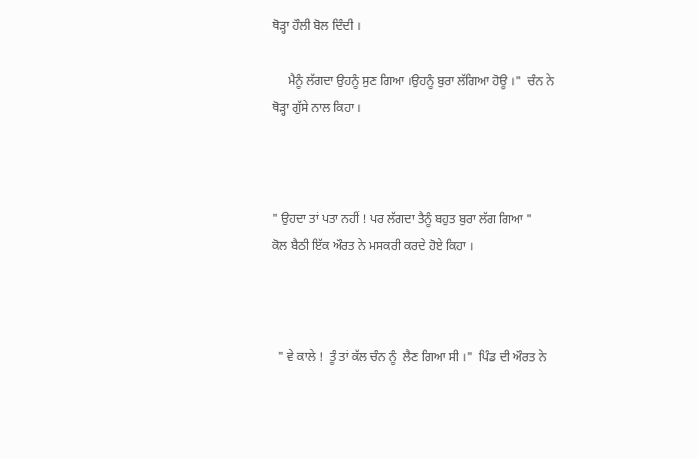ਥੋੜ੍ਹਾ ਹੌਲੀ ਬੋਲ ਦਿੰਦੀ ।

     ਮੈਨੂੰ ਲੱਗਦਾ ਉਹਨੂੰ ਸੁਣ ਗਿਆ ।ਉਹਨੂੰ ਬੁਰਾ ਲੱਗਿਆ ਹੋਊ ।"  ਚੰਨ ਨੇ ਥੋੜ੍ਹਾ ਗੁੱਸੇ ਨਾਲ ਕਿਹਾ ।



" ਉਹਦਾ ਤਾਂ ਪਤਾ ਨਹੀਂ ! ਪਰ ਲੱਗਦਾ ਤੈਨੂੰ ਬਹੁਤ ਬੁਰਾ ਲੱਗ ਗਿਆ "   ਕੋਲ ਬੈਠੀ ਇੱਕ ਔਰਤ ਨੇ ਮਸਕਰੀ ਕਰਦੇ ਹੋਏ ਕਿਹਾ ।



  " ਵੇ ਕਾਲੇ !  ਤੂੰ ਤਾਂ ਕੱਲ ਚੰਨ ਨੂੰ  ਲੈਣ ਗਿਆ ਸੀ ।"  ਪਿੰਡ ਦੀ ਔਰਤ ਨੇ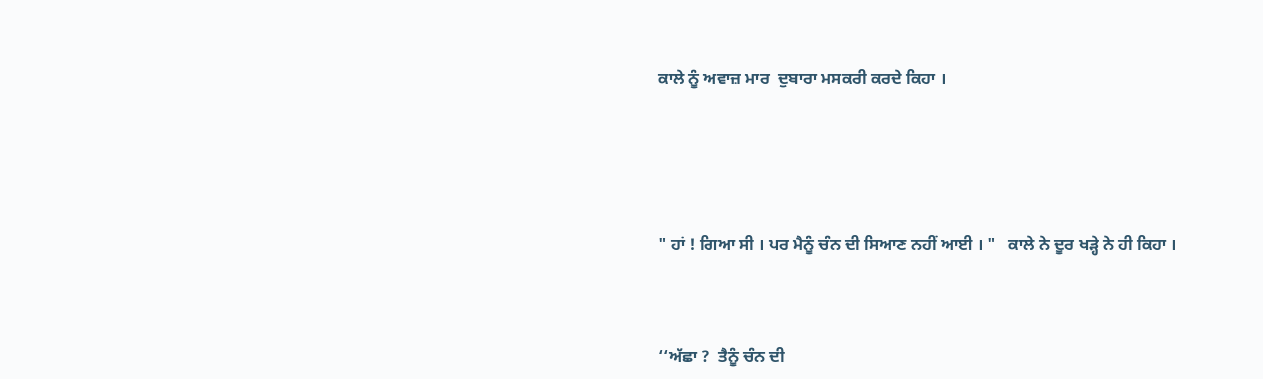ਕਾਲੇ ਨੂੰ ਅਵਾਜ਼ ਮਾਰ  ਦੁਬਾਰਾ ਮਸਕਰੀ ਕਰਦੇ ਕਿਹਾ ।





" ਹਾਂ ! ਗਿਆ ਸੀ । ਪਰ ਮੈਨੂੰ ਚੰਨ ਦੀ ਸਿਆਣ ਨਹੀਂ ਆਈ । "   ਕਾਲੇ ਨੇ ਦੂਰ ਖੜ੍ਹੇ ਨੇ ਹੀ ਕਿਹਾ ।



‘‘ਅੱਛਾ ?  ਤੈਨੂੰ ਚੰਨ ਦੀ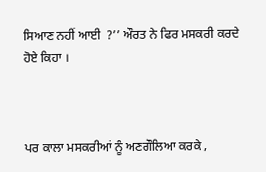ਸਿਆਣ ਨਹੀਂ ਆਈ  ?’’ ਔਰਤ ਨੇ ਫਿਰ ਮਸਕਰੀ ਕਰਦੇ ਹੋਏ ਕਿਹਾ ।



ਪਰ ਕਾਲਾ ਮਸਕਰੀਆਂ ਨੂੰ ਅਣਗੌਲਿਆ ਕਰਕੇ ,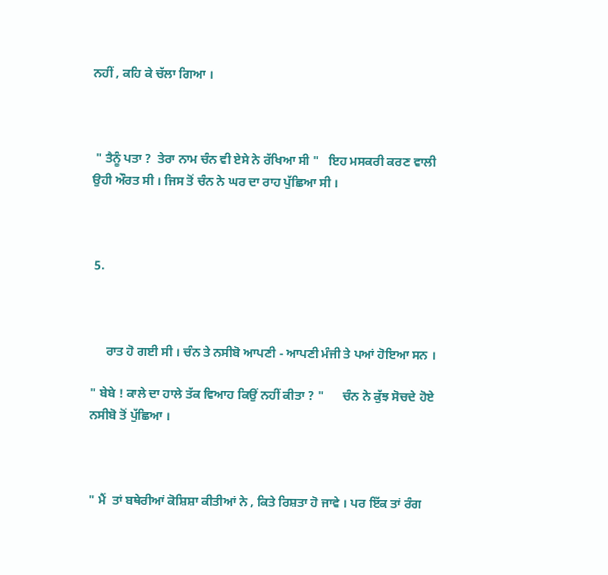ਨਹੀਂ , ਕਹਿ ਕੇ ਚੱਲਾ ਗਿਆ ।



 " ਤੈਨੂੰ ਪਤਾ ?  ਤੇਰਾ ਨਾਮ ਚੰਨ ਵੀ ਏਸੇ ਨੇ ਰੱਖਿਆ ਸੀ "   ਇਹ ਮਸਕਰੀ ਕਰਣ ਵਾਲੀ ਉਹੀ ਔਰਤ ਸੀ । ਜਿਸ ਤੋਂ ਚੰਨ ਨੇ ਘਰ ਦਾ ਰਾਹ ਪੁੱਛਿਆ ਸੀ ।



 5.



     ਰਾਤ ਹੋ ਗਈ ਸੀ । ਚੰਨ ਤੇ ਨਸੀਬੋ ਆਪਣੀ - ਆਪਣੀ ਮੰਜੀ ਤੇ ਪਆਂ ਹੋਇਆ ਸਨ ।

" ਬੇਬੇ ! ਕਾਲੇ ਦਾ ਹਾਲੇ ਤੱਕ ਵਿਆਹ ਕਿਉਂ ਨਹੀਂ ਕੀਤਾ ? "      ਚੰਨ ਨੇ ਕੁੱਝ ਸੋਚਦੇ ਹੋਏ ਨਸੀਬੋ ਤੋਂ ਪੁੱਛਿਆ ।



" ਮੈਂ  ਤਾਂ ਬਥੇਰੀਆਂ ਕੋਸ਼ਿਸ਼ਾ ਕੀਤੀਆਂ ਨੇ , ਕਿਤੇ ਰਿਸ਼ਤਾ ਹੋ ਜਾਵੇ । ਪਰ ਇੱਕ ਤਾਂ ਰੰਗ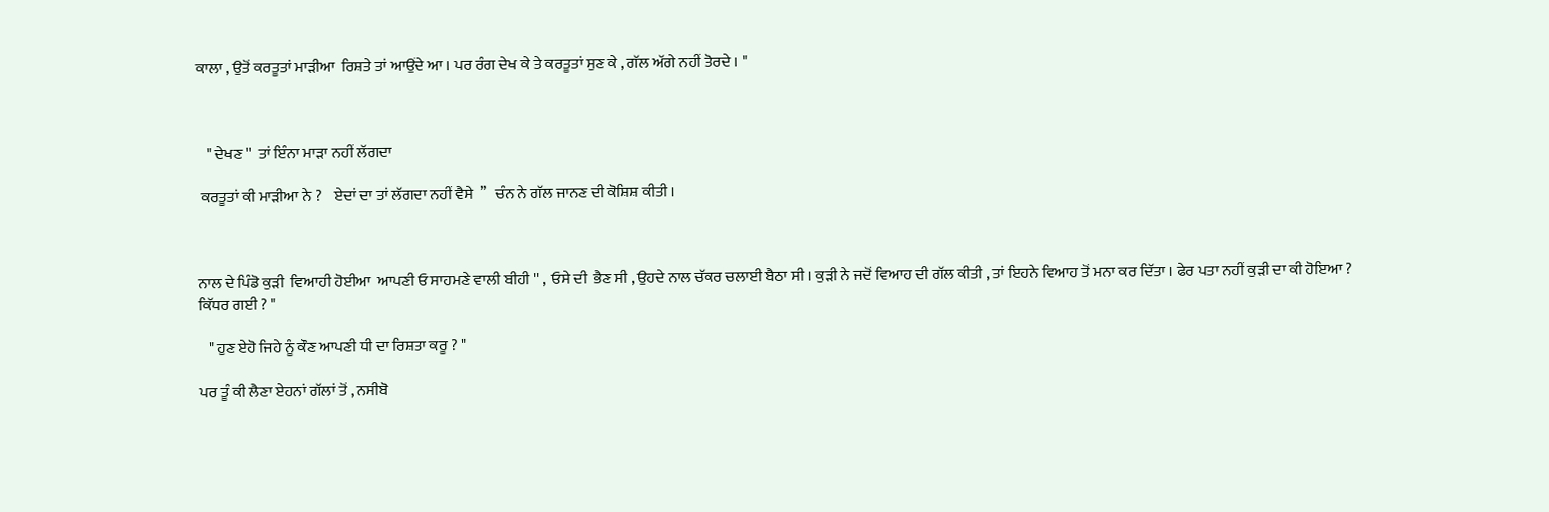ਕਾਲਾ , ਉਤੋਂ ਕਰਤੂਤਾਂ ਮਾੜੀਆ  ਰਿਸ਼ਤੇ ਤਾਂ ਆਉਂਦੇ ਆ । ਪਰ ਰੰਗ ਦੇਖ ਕੇ ਤੇ ਕਰਤੂਤਾਂ ਸੁਣ ਕੇ , ਗੱਲ ਅੱਗੇ ਨਹੀਂ ਤੋਰਦੇ । "



   " ਦੇਖਣ ''  ਤਾਂ ਇੰਨਾ ਮਾੜਾ ਨਹੀਂ ਲੱਗਦਾ

 ਕਰਤੂਤਾਂ ਕੀ ਮਾੜੀਆ ਨੇ ?    ਏਦਾਂ ਦਾ ਤਾਂ ਲੱਗਦਾ ਨਹੀਂ ਵੈਸੇ  ’’   ਚੰਨ ਨੇ ਗੱਲ ਜਾਨਣ ਦੀ ਕੋਸ਼ਿਸ਼ ਕੀਤੀ ।



ਨਾਲ ਦੇ ਪਿੰਡੋ ਕੁੜੀ  ਵਿਆਹੀ ਹੋਈਆ  ਆਪਣੀ ਓ ਸਾਹਮਣੇ ਵਾਲੀ ਬੀਹੀ '' ,  ਓਸੇ ਦੀ  ਭੈਣ ਸੀ , ਉਹਦੇ ਨਾਲ ਚੱਕਰ ਚਲਾਈ ਬੈਠਾ ਸੀ । ਕੁੜੀ ਨੇ ਜਦੋਂ ਵਿਆਹ ਦੀ ਗੱਲ ਕੀਤੀ , ਤਾਂ ਇਹਨੇ ਵਿਆਹ ਤੋਂ ਮਨਾ ਕਰ ਦਿੱਤਾ । ਫੇਰ ਪਤਾ ਨਹੀਂ ਕੁੜੀ ਦਾ ਕੀ ਹੋਇਆ ?  ਕਿੱਧਰ ਗਈ ? "

   " ਹੁਣ ਏਹੋ ਜਿਹੇ ਨੂੰ ਕੌਣ ਆਪਣੀ ਧੀ ਦਾ ਰਿਸ਼ਤਾ ਕਰੂ ? "

ਪਰ ਤੂੰ ਕੀ ਲੈਣਾ ਏਹਨਾਂ ਗੱਲਾਂ ਤੋਂ , ਨਸੀਬੋ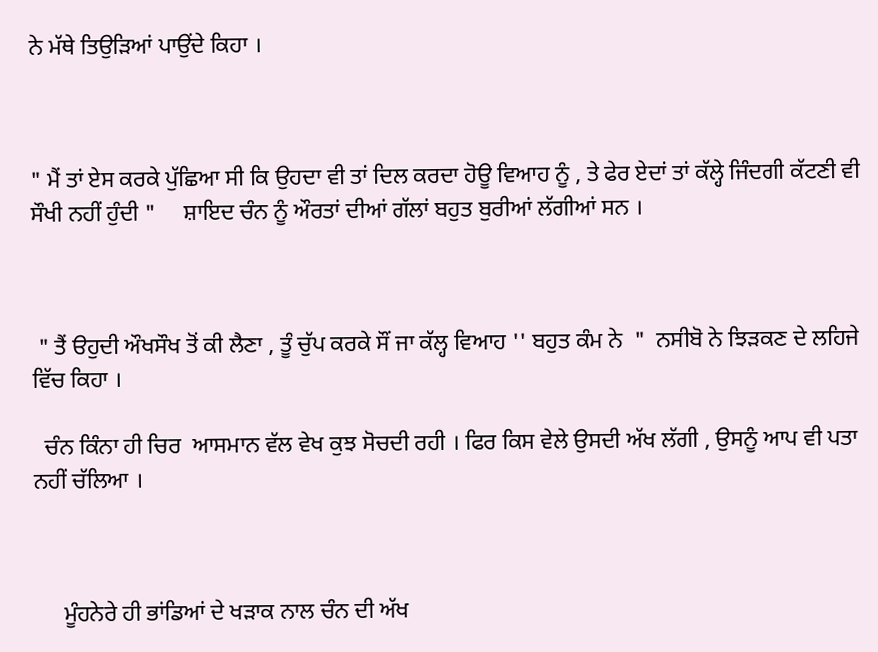ਨੇ ਮੱਥੇ ਤਿਉੜਿਆਂ ਪਾਉਂਦੇ ਕਿਹਾ ।



" ਮੈਂ ਤਾਂ ਏਸ ਕਰਕੇ ਪੁੱਛਿਆ ਸੀ ਕਿ ਉਹਦਾ ਵੀ ਤਾਂ ਦਿਲ ਕਰਦਾ ਹੋਊ ਵਿਆਹ ਨੂੰ , ਤੇ ਫੇਰ ਏਦਾਂ ਤਾਂ ਕੱਲ੍ਹੇ ਜਿੰਦਗੀ ਕੱਟਣੀ ਵੀ ਸੌਖੀ ਨਹੀਂ ਹੁੰਦੀ "     ਸ਼ਾਇਦ ਚੰਨ ਨੂੰ ਔਰਤਾਂ ਦੀਆਂ ਗੱਲਾਂ ਬਹੁਤ ਬੁਰੀਆਂ ਲੱਗੀਆਂ ਸਨ ।



 " ਤੈਂ ੳਹੁਦੀ ਔਖਸੌਖ ਤੋਂ ਕੀ ਲੈਣਾ , ਤੂੰ ਚੁੱਪ ਕਰਕੇ ਸੌਂ ਜਾ ਕੱਲ੍ਹ ਵਿਆਹ '' ਬਹੁਤ ਕੰਮ ਨੇ  "  ਨਸੀਬੋ ਨੇ ਝਿੜਕਣ ਦੇ ਲਹਿਜੇ ਵਿੱਚ ਕਿਹਾ ।

  ਚੰਨ ਕਿੰਨਾ ਹੀ ਚਿਰ  ਆਸਮਾਨ ਵੱਲ ਵੇਖ ਕੁਝ ਸੋਚਦੀ ਰਹੀ । ਫਿਰ ਕਿਸ ਵੇਲੇ ਉਸਦੀ ਅੱਖ ਲੱਗੀ , ਉਸਨੂੰ ਆਪ ਵੀ ਪਤਾ ਨਹੀਂ ਚੱਲਿਆ ।



     ਮੂੰਹਨੇਰੇ ਹੀ ਭਾਂਡਿਆਂ ਦੇ ਖੜਾਕ ਨਾਲ ਚੰਨ ਦੀ ਅੱਖ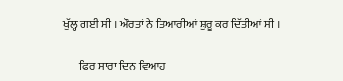ਖੁੱਲ੍ਹ ਗਈ ਸੀ । ਔਰਤਾਂ ਨੇ ਤਿਆਰੀਆਂ ਸ਼ੁਰੂ ਕਰ ਦਿੱਤੀਆਂ ਸੀ ।

       ਫਿਰ ਸਾਰਾ ਦਿਨ ਵਿਆਹ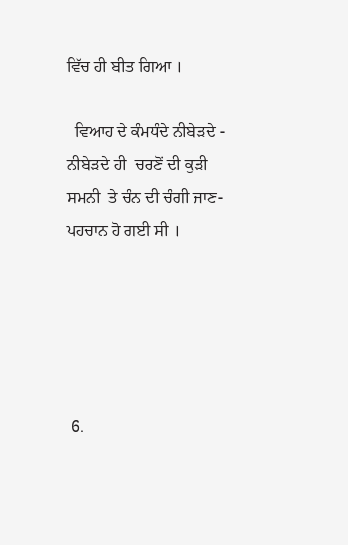ਵਿੱਚ ਹੀ ਬੀਤ ਗਿਆ ।

  ਵਿਆਹ ਦੇ ਕੰਮਧੰਦੇ ਨੀਬੇੜਦੇ - ਨੀਬੇੜਦੇ ਹੀ  ਚਰਣੋਂ ਦੀ ਕੁੜੀ ਸਮਨੀ  ਤੇ ਚੰਨ ਦੀ ਚੰਗੀ ਜਾਣ- ਪਹਚਾਨ ਹੋ ਗਈ ਸੀ ।





 6.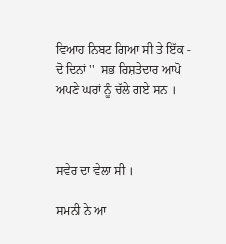ਵਿਆਹ ਨਿਬਟ ਗਿਆ ਸੀ ਤੇ ਇੱਕ - ਦੋ ਦਿਨਾਂ ''  ਸਭ ਰਿਸ਼ਤੇਦਾਰ ਆਪੋ ਅਪਣੇ ਘਰਾਂ ਨੂੰ ਚੱਲੇ ਗਏ ਸਨ ।



ਸਵੇਰ ਦਾ ਵੇਲਾ ਸੀ ।

ਸਮਨੀ ਨੇ ਆ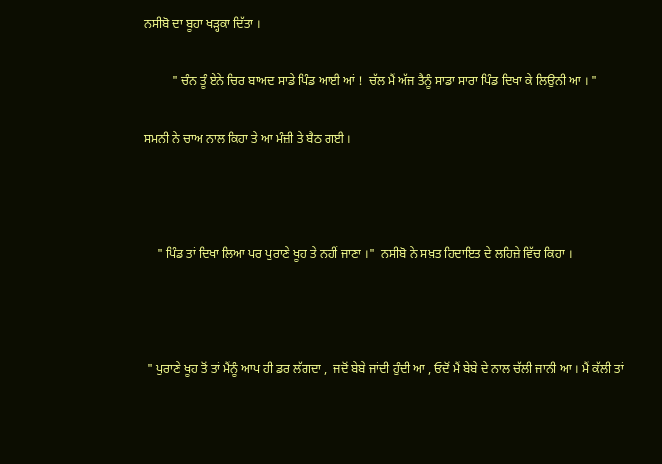ਨਸੀਬੋ ਦਾ ਬੂਹਾ ਖੜ੍ਹਕਾ ਦਿੱਤਾ ।

         " ਚੰਨ ਤੂੰ ਏਨੇ ਚਿਰ ਬਾਅਦ ਸਾਡੇ ਪਿੰਡ ਆਈ ਆਂ !  ਚੱਲ ਮੈਂ ਅੱਜ ਤੈਨੂੰ ਸਾਡਾ ਸਾਰਾ ਪਿੰਡ ਦਿਖਾ ਕੇ ਲਿਉਨੀ ਆ । "

ਸਮਨੀ ਨੇ ਚਾਅ ਨਾਲ ਕਿਹਾ ਤੇ ਆ ਮੰਜ਼ੀ ਤੇ ਬੈਠ ਗਈ ।



    " ਪਿੰਡ ਤਾਂ ਦਿਖਾ ਲਿਆ ਪਰ ਪੁਰਾਣੇ ਖੂਹ ਤੇ ਨਹੀਂ ਜਾਣਾ ।"  ਨਸੀਬੋ ਨੇ ਸਖ਼ਤ ਹਿਦਾਇਤ ਦੇ ਲਹਿਜ਼ੇ ਵਿੱਚ ਕਿਹਾ ।



 " ਪੁਰਾਣੇ ਖੂਹ ਤੋਂ ਤਾਂ ਮੈਂਨੂੰ ਆਪ ਹੀ ਡਰ ਲੱਗਦਾ ,  ਜਦੋਂ ਬੇਬੇ ਜਾਂਦੀ ਹੁੰਦੀ ਆ , ਓਦੋਂ ਮੈਂ ਬੇਬੇ ਦੇ ਨਾਲ ਚੱਲੀ ਜਾਨੀ ਆ । ਮੈਂ ਕੱਲੀ ਤਾਂ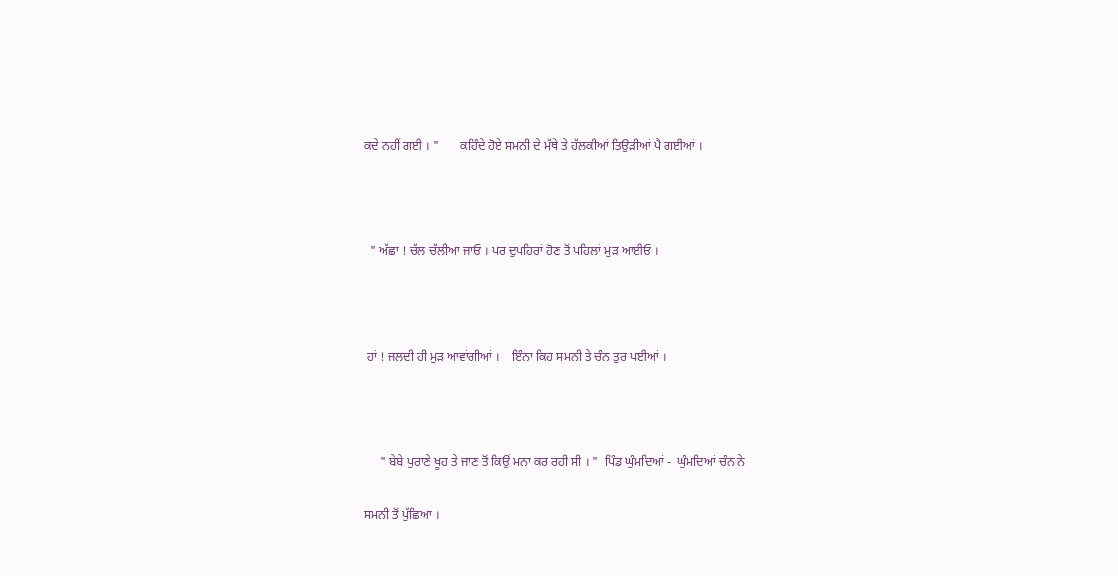ਕਦੇ ਨਹੀਂ ਗਈ । "       ਕਹਿੰਦੇ ਹੋਏ ਸਮਨੀ ਦੇ ਮੱਥੇ ਤੇ ਹੱਲਕੀਆਂ ਤਿਉੜੀਆਂ ਪੈ ਗਈਆਂ ।



  " ਅੱਛਾ ! ਚੱਲ ਚੱਲੀਆ ਜਾਓ । ਪਰ ਦੁਪਹਿਰਾਂ ਹੋਣ ਤੋਂ ਪਹਿਲਾਂ ਮੁੜ ਆਈਓ ।



 ਹਾਂ ! ਜਲਦੀ ਹੀ ਮੁੜ ਆਵਾਂਗੀਆਂ ।    ਇੰਨਾ ਕਿਹ ਸਮਨੀ ਤੇ ਚੰਨ ਤੁਰ ਪਈਆਂ ।



     " ਬੇਬੇ ਪੁਰਾਣੇ ਖੂਹ ਤੇ ਜਾਣ ਤੋਂ ਕਿਉਂ ਮਨਾ ਕਰ ਰਹੀ ਸੀ । "  ਪਿੰਡ ਘੁੰਮਦਿਆਂ -  ਘੁੰਮਦਿਆਂ ਚੰਨ ਨੇ

ਸਮਨੀ ਤੋਂ ਪੁੱਛਿਆ ।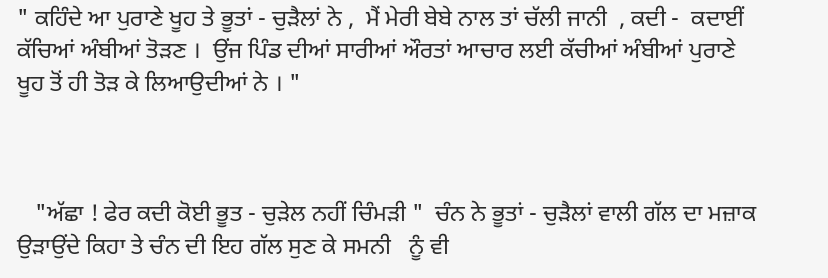" ਕਹਿੰਦੇ ਆ ਪੁਰਾਣੇ ਖੂਹ ਤੇ ਭੂਤਾਂ - ਚੁੜੈਲਾਂ ਨੇ ,  ਮੈਂ ਮੇਰੀ ਬੇਬੇ ਨਾਲ ਤਾਂ ਚੱਲੀ ਜਾਨੀ  , ਕਦੀ -  ਕਦਾਈਂ ਕੱਚਿਆਂ ਅੰਬੀਆਂ ਤੋੜਣ ।  ਉਂਜ ਪਿੰਡ ਦੀਆਂ ਸਾਰੀਆਂ ਔਰਤਾਂ ਆਚਾਰ ਲਈ ਕੱਚੀਆਂ ਅੰਬੀਆਂ ਪੁਰਾਣੇ ਖੂਹ ਤੋਂ ਹੀ ਤੋੜ ਕੇ ਲਿਆਉਦੀਆਂ ਨੇ । "



   "ਅੱਛਾ ! ਫੇਰ ਕਦੀ ਕੋਈ ਭੂਤ - ਚੁੜੇਲ ਨਹੀਂ ਚਿੰਮੜੀ "  ਚੰਨ ਨੇ ਭੂਤਾਂ - ਚੁੜੈਲਾਂ ਵਾਲੀ ਗੱਲ ਦਾ ਮਜ਼ਾਕ ਉੜਾਉਂਦੇ ਕਿਹਾ ਤੇ ਚੰਨ ਦੀ ਇਹ ਗੱਲ ਸੁਣ ਕੇ ਸਮਨੀ   ਨੂੰ ਵੀ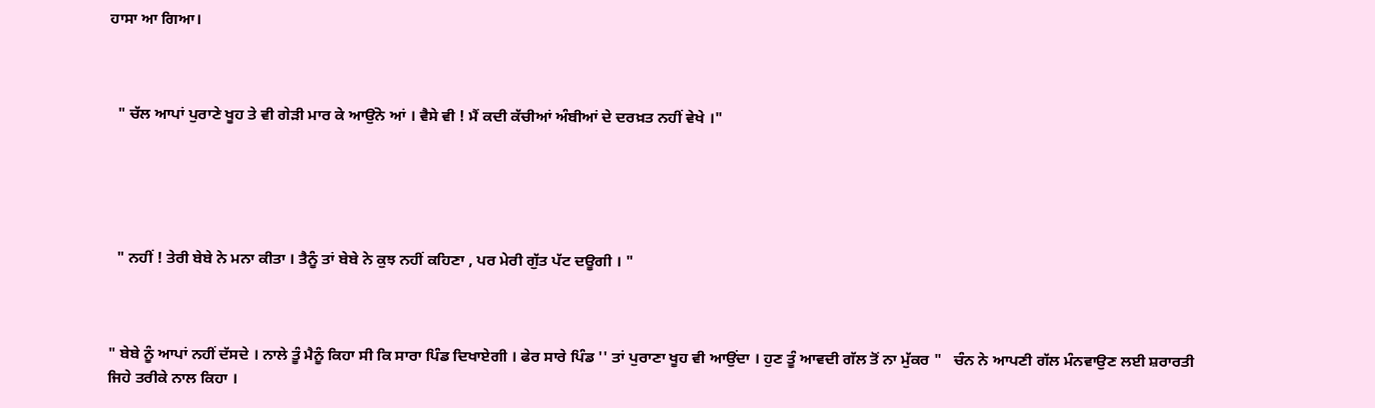ਹਾਸਾ ਆ ਗਿਆ।



  " ਚੱਲ ਆਪਾਂ ਪੁਰਾਣੇ ਖੂਹ ਤੇ ਵੀ ਗੇੜੀ ਮਾਰ ਕੇ ਆਉਂਨੇ ਆਂ । ਵੈਸੇ ਵੀ ! ਮੈਂ ਕਦੀ ਕੱਚੀਆਂ ਅੰਬੀਆਂ ਦੇ ਦਰਖ਼ਤ ਨਹੀਂ ਵੇਖੇ ।"





  " ਨਹੀਂ ! ਤੇਰੀ ਬੇਬੇ ਨੇ ਮਨਾ ਕੀਤਾ । ਤੈਨੂੰ ਤਾਂ ਬੇਬੇ ਨੇ ਕੁਝ ਨਹੀਂ ਕਹਿਣਾ , ਪਰ ਮੇਰੀ ਗੁੱਤ ਪੱਟ ਦਊਗੀ । "



" ਬੇਬੇ ਨੂੰ ਆਪਾਂ ਨਹੀਂ ਦੱਸਦੇ । ਨਾਲੇ ਤੂੰ ਮੈਨੂੰ ਕਿਹਾ ਸੀ ਕਿ ਸਾਰਾ ਪਿੰਡ ਦਿਖਾਏਗੀ । ਫੇਰ ਸਾਰੇ ਪਿੰਡ '' ਤਾਂ ਪੁਰਾਣਾ ਖੂਹ ਵੀ ਆਉਂਦਾ । ਹੁਣ ਤੂੰ ਆਵਦੀ ਗੱਲ ਤੋਂ ਨਾ ਮੁੱਕਰ "   ਚੰਨ ਨੇ ਆਪਣੀ ਗੱਲ ਮੰਨਵਾਉਣ ਲਈ ਸ਼ਰਾਰਤੀ ਜਿਹੇ ਤਰੀਕੇ ਨਾਲ ਕਿਹਾ ।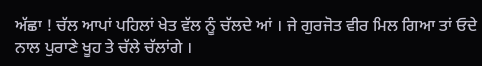ਅੱਛਾ ! ਚੱਲ ਆਪਾਂ ਪਹਿਲਾਂ ਖੇਤ ਵੱਲ ਨੂੰ ਚੱਲਦੇ ਆਂ । ਜੇ ਗੁਰਜੋਤ ਵੀਰ ਮਿਲ ਗਿਆ ਤਾਂ ਓਦੇ ਨਾਲ ਪੁਰਾਣੇ ਖੂਹ ਤੇ ਚੱਲੇ ਚੱਲਾਂਗੇ ।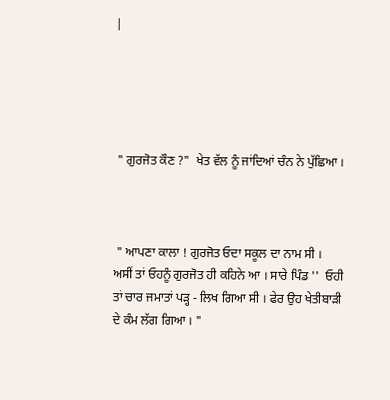|





 " ਗੁਰਜੋਤ ਕੌਣ ?"  ਖੇਤ ਵੱਲ ਨੂੰ ਜਾਂਦਿਆਂ ਚੰਨ ਨੇ ਪੁੱਛਿਆ ।



 " ਆਪਣਾ ਕਾਲਾ ! ਗੁਰਜੋਤ ਓਦਾ ਸਕੂਲ ਦਾ ਨਾਮ ਸੀ । ਅਸੀਂ ਤਾਂ ਓਹਨੂੰ ਗੁਰਜੋਤ ਹੀ ਕਹਿਨੇ ਆ । ਸਾਰੇ ਪਿੰਡ ''  ਓਹੀ ਤਾਂ ਚਾਰ ਜਮਾਤਾਂ ਪੜ੍ਹ - ਲਿਖ ਗਿਆ ਸੀ । ਫੇਰ ਉਹ ਖੇਤੀਬਾੜੀ ਦੇ ਕੰਮ ਲੱਗ ਗਿਆ । "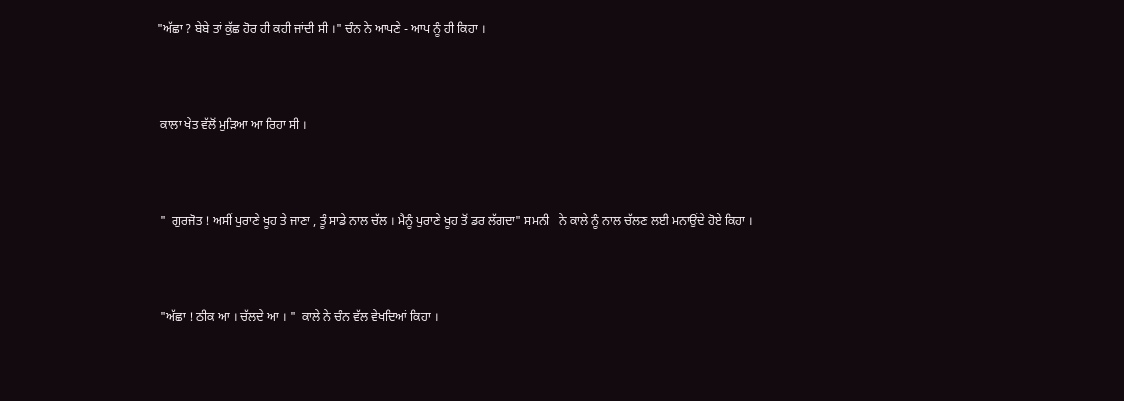"ਅੱਛਾ ? ਬੇਬੇ ਤਾਂ ਕੁੱਛ ਹੋਰ ਹੀ ਕਹੀ ਜਾਂਦੀ ਸੀ ।" ਚੰਨ ਨੇ ਆਪਣੇ - ਆਪ ਨੂੰ ਹੀ ਕਿਹਾ ।



 ਕਾਲਾ ਖੇਤ ਵੱਲੋਂ ਮੁੜਿਆ ਆ ਰਿਹਾ ਸੀ ।



 "  ਗੁਰਜੋਤ ! ਅਸੀਂ ਪੁਰਾਣੇ ਖੂਹ ਤੇ ਜਾਣਾ , ਤੂੰ ਸਾਡੇ ਨਾਲ ਚੱਲ । ਮੈਨੂੰ ਪੁਰਾਣੇ ਖੂਹ ਤੋਂ ਡਰ ਲੱਗਦਾ" ਸਮਨੀ   ਨੇ ਕਾਲੇ ਨੂੰ ਨਾਲ ਚੱਲਣ ਲਈ ਮਨਾਉਂਦੇ ਹੋਏ ਕਿਹਾ ।



 "ਅੱਛਾ ! ਠੀਕ ਆ । ਚੱਲਦੇ ਆ । "  ਕਾਲੇ ਨੇ ਚੰਨ ਵੱਲ ਵੇਖਦਿਆਂ ਕਿਹਾ ।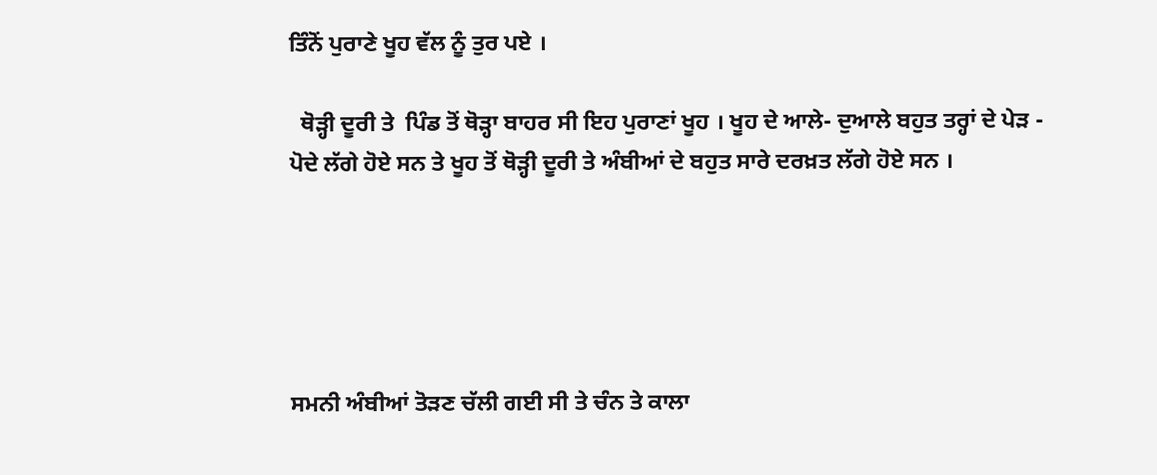ਤਿੰਨੋਂ ਪੁਰਾਣੇ ਖੂਹ ਵੱਲ ਨੂੰ ਤੁਰ ਪਏ ।

  ਥੋੜ੍ਹੀ ਦੂਰੀ ਤੇ  ਪਿੰਡ ਤੋਂ ਥੋੜ੍ਹਾ ਬਾਹਰ ਸੀ ਇਹ ਪੁਰਾਣਾਂ ਖੂਹ । ਖੂਹ ਦੇ ਆਲੇ- ਦੁਆਲੇ ਬਹੁਤ ਤਰ੍ਹਾਂ ਦੇ ਪੇੜ - ਪੋਦੇ ਲੱਗੇ ਹੋਏ ਸਨ ਤੇ ਖੂਹ ਤੋਂ ਥੋੜ੍ਹੀ ਦੂਰੀ ਤੇ ਅੰਬੀਆਂ ਦੇ ਬਹੁਤ ਸਾਰੇ ਦਰਖ਼ਤ ਲੱਗੇ ਹੋਏ ਸਨ ।





ਸਮਨੀ ਅੰਬੀਆਂ ਤੋੜਣ ਚੱਲੀ ਗਈ ਸੀ ਤੇ ਚੰਨ ਤੇ ਕਾਲਾ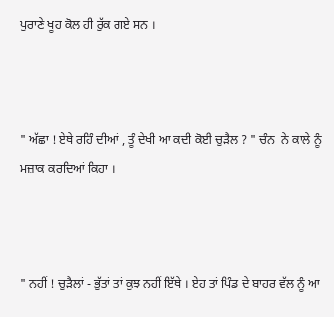ਪੁਰਾਣੇ ਖੂਹ ਕੋਲ ਹੀ ਰੁੱਕ ਗਏ ਸਨ ।



" ਅੱਛਾ ! ਏਥੇ ਰਹਿੰ ਦੀਆਂ , ਤੂੰ ਦੇਖੀ ਆ ਕਦੀ ਕੋਈ ਚੁੜੈਲ ? " ਚੰਨ  ਨੇ ਕਾਲੇ ਨੂੰ ਮਜ਼ਾਕ ਕਰਦਿਆਂ ਕਿਹਾ ।



" ਨਹੀਂ ! ਚੁੜੈਲਾਂ - ਭੁੱਤਾਂ ਤਾਂ ਕੁਝ ਨਹੀਂ ਇੱਥੇ । ਏਹ ਤਾਂ ਪਿੰਡ ਦੇ ਬਾਹਰ ਵੱਲ ਨੂੰ ਆ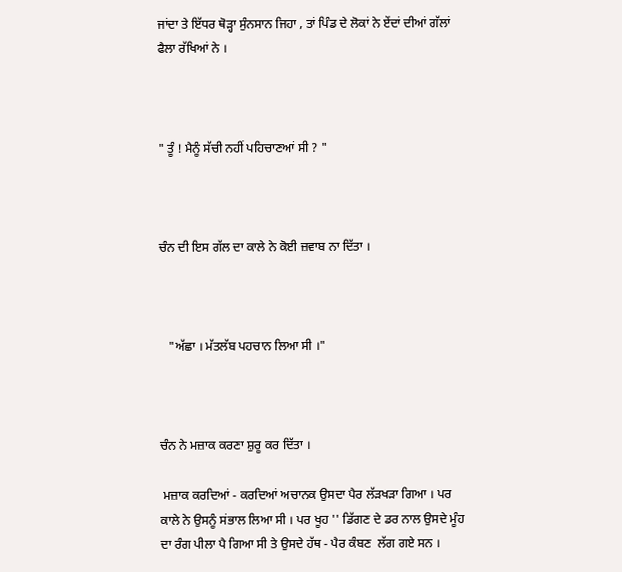ਜਾਂਦਾ ਤੇ ਇੱਧਰ ਥੋੜ੍ਹਾ ਸੁੰਨਸਾਨ ਜਿਹਾ , ਤਾਂ ਪਿੰਡ ਦੇ ਲੋਕਾਂ ਨੇ ਏਂਦਾਂ ਦੀਆਂ ਗੱਲਾਂ ਫੈਲਾ ਰੱਖਿਆਂ ਨੇ ।



" ਤੂੰ ! ਮੈਨੂੰ ਸੱਚੀ ਨਹੀਂ ਪਹਿਚਾਣਆਂ ਸੀ ? "



ਚੰਨ ਦੀ ਇਸ ਗੱਲ ਦਾ ਕਾਲੇ ਨੇ ਕੋਈ ਜ਼ਵਾਬ ਨਾ ਦਿੱਤਾ ।



   "ਅੱਛਾ । ਮੱਤਲੱਬ ਪਹਚਾਨ ਲਿਆ ਸੀ ।"



ਚੰਨ ਨੇ ਮਜ਼ਾਕ ਕਰਣਾ ਸ਼ੁਰੂ ਕਰ ਦਿੱਤਾ ।

 ਮਜ਼ਾਕ ਕਰਦਿਆਂ - ਕਰਦਿਆਂ ਅਚਾਨਕ ਉਸਦਾ ਪੈਰ ਲੱੜਖੜਾ ਗਿਆ । ਪਰ ਕਾਲੇ ਨੇ ਉਸਨੂੰ ਸਂਭਾਲ ਲਿਆ ਸੀ । ਪਰ ਖੂਹ '' ਡਿੱਗਣ ਦੇ ਡਰ ਨਾਲ ਉਸਦੇ ਮੂੰਹ ਦਾ ਰੰਗ ਪੀਲਾ ਪੈ ਗਿਆ ਸੀ ਤੇ ਉਸਦੇ ਹੱਥ - ਪੈਰ ਕੰਬਣ  ਲੱਗ ਗਏ ਸਨ ।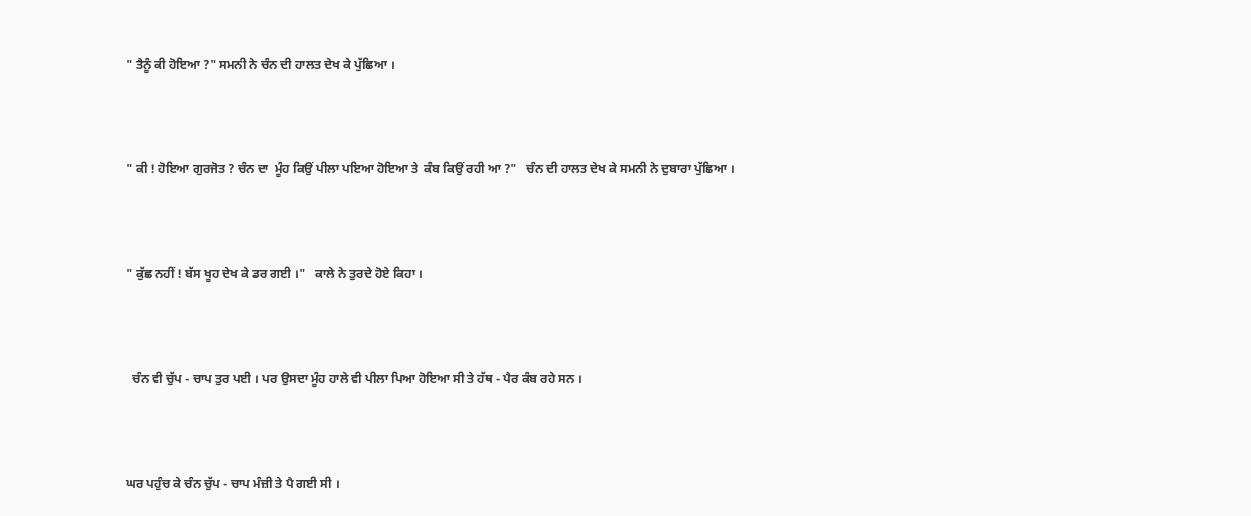" ਤੈਨੂੰ ਕੀ ਹੋਇਆ ?" ਸਮਨੀ ਨੇ ਚੰਨ ਦੀ ਹਾਲਤ ਦੇਖ ਕੇ ਪੁੱਛਿਆ ।



" ਕੀ ! ਹੋਇਆ ਗੁਰਜੋਤ ? ਚੰਨ ਦਾ  ਮੂੰਹ ਕਿਉਂ ਪੀਲਾ ਪਇਆ ਹੋਇਆ ਤੇ  ਕੰਬ ਕਿਉਂ ਰਹੀ ਆ ?"   ਚੰਨ ਦੀ ਹਾਲਤ ਦੇਖ ਕੇ ਸਮਨੀ ਨੇ ਦੁਬਾਰਾ ਪੁੱਛਿਆ ।



" ਕੁੱਛ ਨਹੀਂ ! ਬੱਸ ਖੂਹ ਦੇਖ ਕੇ ਡਰ ਗਈ ।"   ਕਾਲੇ ਨੇ ਤੁਰਦੇ ਹੋਏ ਕਿਹਾ ।



  ਚੰਨ ਵੀ ਚੁੱਪ - ਚਾਪ ਤੁਰ ਪਈ । ਪਰ ਉਸਦਾ ਮੂੰਹ ਹਾਲੇ ਵੀ ਪੀਲਾ ਪਿਆ ਹੋਇਆ ਸੀ ਤੇ ਹੱਥ - ਪੈਰ ਕੰਬ ਰਹੇ ਸਨ ।



ਘਰ ਪਹੁੰਚ ਕੇ ਚੰਨ ਚੁੱਪ - ਚਾਪ ਮੰਜ਼ੀ ਤੇ ਪੈ ਗਈ ਸੀ ।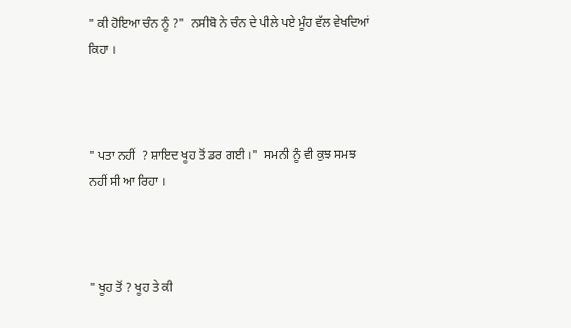" ਕੀ ਹੋਇਆ ਚੰਨ ਨੂੰ ?"  ਨਸੀਬੋ ਨੇ ਚੰਨ ਦੇ ਪੀਲੇ ਪਏ ਮੂੰਹ ਵੱਲ ਵੇਖਦਿਆਂ ਕਿਹਾ ।



" ਪਤਾ ਨਹੀਂ  ? ਸ਼ਾਇਦ ਖੂਹ ਤੋਂ ਡਰ ਗਈ ।"  ਸਮਨੀ ਨੂੰ ਵੀ ਕੁਝ ਸਮਝ ਨਹੀਂ ਸੀ ਆ ਰਿਹਾ ।



" ਖੂਹ ਤੋਂ ? ਖੂਹ ਤੇ ਕੀ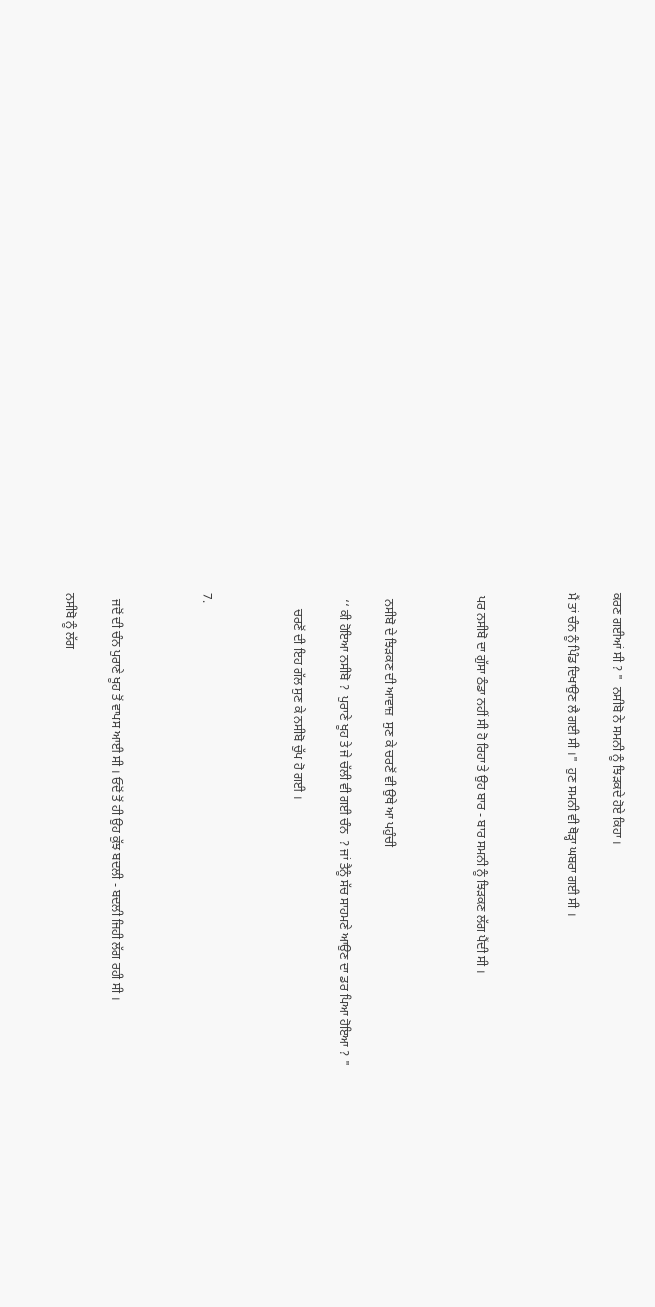ਕਰਣ ਗਈਆਂ ਸੀ ? "  ਨਸੀਬੋ ਨੇ ਸਮਨੀ ਨੂੰ ਝਿੜਕਦੇ ਹੋਏ ਕਿਹਾ ।

ਮੈਂ ਤਾਂ ਚੰਨ ਨੂੰ ਪਿੰਡ ਦਿਖਾਉਣ ਲੈ ਗਈ ਸੀ ।"  ਹੁਣ ਸਮਨੀ ਵੀ ਥੋੜ੍ਹਾ ਘਬਰਾ ਗਈ ਸੀ ।



 ਪਰ ਨਸੀਬੋ ਦਾ ਗੁੱਸਾ ਠੰਡਾ ਨਹੀਂ ਸੀ ਹੋ ਰਿਹਾ ਤੇ ਉਹ ਬਾਰ - ਬਾਰ ਸਮਨੀ ਨੂੰ ਝਿੜਕਣ ਲੱਗ ਪੈਂਦੀ ਸੀ ।



  ਨਸੀਬੋ ਦੇ ਝਿੜਕਣ ਦੀ ਆਵਾਜ਼  ਸੁਣ ਕੇ ਚਰਣੋਂ ਵੀ ਉਥੇ ਆ ਪਹੁੰਚੀ

  ‘‘ ਕੀ ਹੋਇਆ ਨਸੀਬੋ ?  ਪੁਰਾਣੇ ਖੂਹ ਤੇ ਜੇ ਚੱਲੀ ਵੀ ਗਈ ਚੰਨ  ? ਜਾਂ ਤੈਨੂੰ ਸੱਚ ਸਾਹਮਣੇ ਆਉਣ ਦਾ ਡਰ ਪਿਆ ਹੋਇਆ ? "

     ਚਰਣੋਂ ਦੀ ਇਹ ਗੱਲ ਸੁਣ ਕੇ ਨਸੀਬੋ ਚੁੱਪ ਹੋ ਗਈ ।



7.



  ਜਦੋਂ ਦੀ ਚੰਨ ਪੁਰਾਣੇ ਖੂਹ ਤੋਂ ਵਾਪਸ ਆਈ ਸੀ । ਓਦੋਂ ਤੋਂ ਹੀ ਉਹ ਕੁੱਝ ਬਦਲੀ - ਬਦਲੀ ਜਿਹੀ ਲੱਗ ਰਹੀ ਸੀ ।

ਨਸੀਬੋ ਨੂੰ ਲੱਗ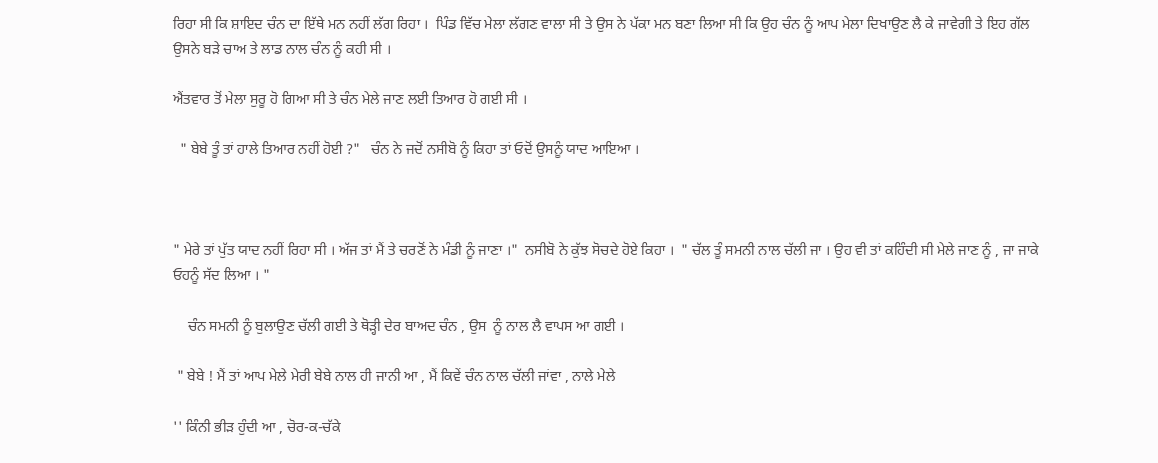ਰਿਹਾ ਸੀ ਕਿ ਸ਼ਾਇਦ ਚੰਨ ਦਾ ਇੱਥੇ ਮਨ ਨਹੀਂ ਲੱਗ ਰਿਹਾ ।  ਪਿੰਡ ਵਿੱਚ ਮੇਲਾ ਲੱਗਣ ਵਾਲਾ ਸੀ ਤੇ ਉਸ ਨੇ ਪੱਕਾ ਮਨ ਬਣਾ ਲਿਆ ਸੀ ਕਿ ਉਹ ਚੰਨ ਨੂੰ ਆਪ ਮੇਲਾ ਦਿਖਾਉਣ ਲੈ ਕੇ ਜਾਵੇਗੀ ਤੇ ਇਹ ਗੱਲ ਉਸਨੇ ਬੜੇ ਚਾਅ ਤੇ ਲਾਡ ਨਾਲ ਚੰਨ ਨੂੰ ਕਹੀ ਸੀ ।

ਐਂਤਵਾਰ ਤੋਂ ਮੇਲਾ ਸੁਰੂ ਹੋ ਗਿਆ ਸੀ ਤੇ ਚੰਨ ਮੇਲੇ ਜਾਣ ਲਈ ਤਿਆਰ ਹੋ ਗਈ ਸੀ ।

  " ਬੇਬੇ ਤੂੰ ਤਾਂ ਹਾਲੇ ਤਿਆਰ ਨਹੀਂ ਹੋਈ ?"   ਚੰਨ ਨੇ ਜਦੋਂ ਨਸੀਬੋ ਨੂੰ ਕਿਹਾ ਤਾਂ ਓਦੋਂ ਉਸਨੂੰ ਯਾਦ ਆਇਆ ।



" ਮੇਰੇ ਤਾਂ ਪੁੱਤ ਯਾਦ ਨਹੀਂ ਰਿਹਾ ਸੀ । ਅੱਜ ਤਾਂ ਮੈਂ ਤੇ ਚਰਣੋਂ ਨੇ ਮੰਡੀ ਨੂੰ ਜਾਣਾ ।"  ਨਸੀਬੋ ਨੇ ਕੁੱਝ ਸੋਚਦੇ ਹੋਏ ਕਿਹਾ ।  " ਚੱਲ ਤੂੰ ਸਮਨੀ ਨਾਲ ਚੱਲੀ ਜਾ । ਉਹ ਵੀ ਤਾਂ ਕਹਿੰਦੀ ਸੀ ਮੇਲੇ ਜਾਣ ਨੂੰ , ਜਾ ਜਾਕੇ  ਓਹਨੂੰ ਸੱਦ ਲਿਆ । "

    ਚੰਨ ਸਮਨੀ ਨੂੰ ਬੁਲਾਉਣ ਚੱਲੀ ਗਈ ਤੇ ਥੋੜ੍ਹੀ ਦੇਰ ਬਾਅਦ ਚੰਨ , ਉਸ  ਨੂੰ ਨਾਲ ਲੈ ਵਾਪਸ ਆ ਗਈ ।

 " ਬੇਬੇ ! ਮੈਂ ਤਾਂ ਆਪ ਮੇਲੇ ਮੇਰੀ ਬੇਬੇ ਨਾਲ ਹੀ ਜਾਨੀ ਆ , ਮੈਂ ਕਿਵੇਂ ਚੰਨ ਨਾਲ ਚੱਲੀ ਜਾਂਵਾ , ਨਾਲੇ ਮੇਲੇ

'' ਕਿੰਨੀ ਭੀੜ ਹੁੰਦੀ ਆ , ਚੋਰ-ਕ-ਚੱਕੇ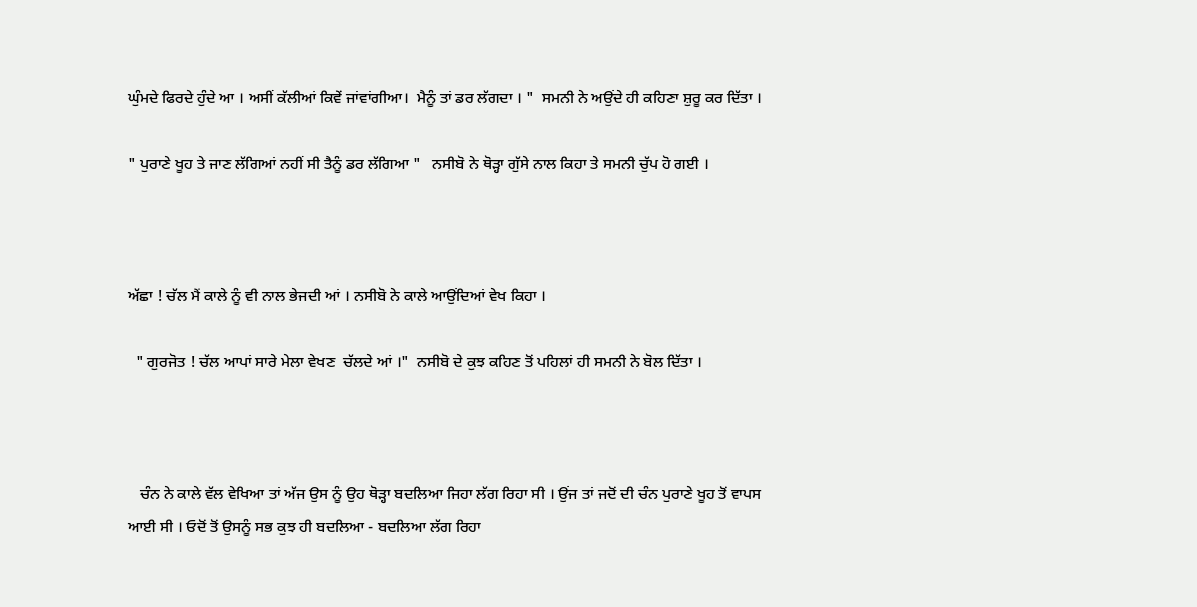ਘੁੰਮਦੇ ਫਿਰਦੇ ਹੁੰਦੇ ਆ । ਅਸੀਂ ਕੱਲੀਆਂ ਕਿਵੇਂ ਜਾਂਵਾਂਗੀਆ।  ਮੈਨੂੰ ਤਾਂ ਡਰ ਲੱਗਦਾ । "  ਸਮਨੀ ਨੇ ਅਉਂਦੇ ਹੀ ਕਹਿਣਾ ਸ਼ੁਰੂ ਕਰ ਦਿੱਤਾ ।

" ਪੁਰਾਣੇ ਖੂਹ ਤੇ ਜਾਣ ਲੱਗਿਆਂ ਨਹੀਂ ਸੀ ਤੈਨੂੰ ਡਰ ਲੱਗਿਆ "   ਨਸੀਬੋ ਨੇ ਥੋੜ੍ਹਾ ਗੁੱਸੇ ਨਾਲ ਕਿਹਾ ਤੇ ਸਮਨੀ ਚੁੱਪ ਹੋ ਗਈ ।



ਅੱਛਾ ! ਚੱਲ ਮੈਂ ਕਾਲੇ ਨੂੰ ਵੀ ਨਾਲ ਭੇਜਦੀ ਆਂ । ਨਸੀਬੋ ਨੇ ਕਾਲੇ ਆਉਂਦਿਆਂ ਵੇਖ ਕਿਹਾ ।

  " ਗੁਰਜੋਤ ! ਚੱਲ ਆਪਾਂ ਸਾਰੇ ਮੇਲਾ ਵੇਖਣ  ਚੱਲਦੇ ਆਂ ।"  ਨਸੀਬੋ ਦੇ ਕੁਝ ਕਹਿਣ ਤੋਂ ਪਹਿਲਾਂ ਹੀ ਸਮਨੀ ਨੇ ਬੋਲ ਦਿੱਤਾ ।



   ਚੰਨ ਨੇ ਕਾਲੇ ਵੱਲ ਵੇਖਿਆ ਤਾਂ ਅੱਜ ਉਸ ਨੂੰ ਉਹ ਥੋੜ੍ਹਾ ਬਦਲਿਆ ਜਿਹਾ ਲੱਗ ਰਿਹਾ ਸੀ । ਉਂਜ ਤਾਂ ਜਦੋਂ ਦੀ ਚੰਨ ਪੁਰਾਣੇ ਖੂਹ ਤੋਂ ਵਾਪਸ ਆਈ ਸੀ । ਓਦੋਂ ਤੋਂ ਉਸਨੂੰ ਸਭ ਕੁਝ ਹੀ ਬਦਲਿਆ - ਬਦਲਿਆ ਲੱਗ ਰਿਹਾ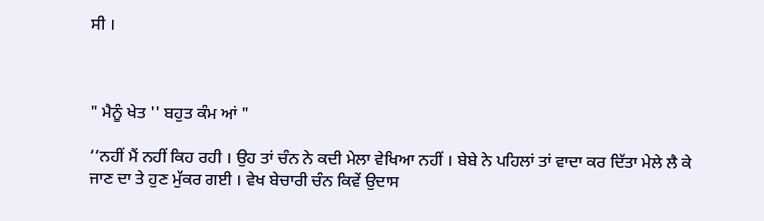ਸੀ ।



" ਮੈਨੂੰ ਖੇਤ '' ਬਹੁਤ ਕੰਮ ਆਂ "

‘‘ਨਹੀਂ ਮੈਂ ਨਹੀਂ ਕਿਹ ਰਹੀ । ਉਹ ਤਾਂ ਚੰਨ ਨੇ ਕਦੀ ਮੇਲਾ ਵੇਖਿਆ ਨਹੀਂ । ਬੇਬੇ ਨੇ ਪਹਿਲਾਂ ਤਾਂ ਵਾਦਾ ਕਰ ਦਿੱਤਾ ਮੇਲੇ ਲੈ ਕੇ ਜਾਣ ਦਾ ਤੇ ਹੁਣ ਮੁੱਕਰ ਗਈ । ਵੇਖ ਬੇਚਾਰੀ ਚੰਨ ਕਿਵੇਂ ਉਦਾਸ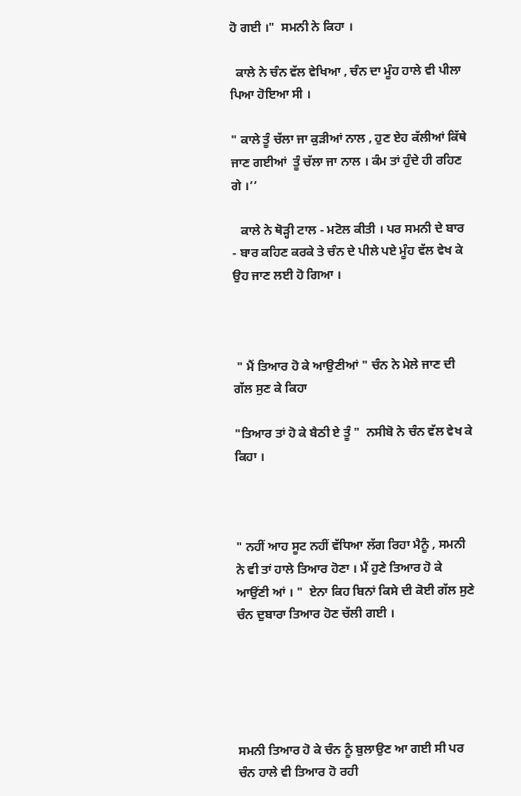ਹੋ ਗਈ ।"  ਸਮਨੀ ਨੇ ਕਿਹਾ ।

  ਕਾਲੇ ਨੇ ਚੰਨ ਵੱਲ ਵੇਖਿਆ , ਚੰਨ ਦਾ ਮੂੰਹ ਹਾਲੇ ਵੀ ਪੀਲਾ ਪਿਆ ਹੋਇਆ ਸੀ ।

" ਕਾਲੇ ਤੂੰ ਚੱਲਾ ਜਾ ਕੁੜੀਆਂ ਨਾਲ , ਹੁਣ ਏਹ ਕੱਲੀਆਂ ਕਿੱਥੇ ਜਾਣ ਗਈਆਂ  ਤੂੰ ਚੱਲਾ ਜਾ ਨਾਲ । ਕੰਮ ਤਾਂ ਹੁੰਦੇ ਹੀ ਰਹਿਣ ਗੇ ।’’

   ਕਾਲੇ ਨੇ ਥੋੜ੍ਹੀ ਟਾਲ - ਮਟੋਲ ਕੀਤੀ । ਪਰ ਸਮਨੀ ਦੇ ਬਾਰ - ਬਾਰ ਕਹਿਣ ਕਰਕੇ ਤੇ ਚੰਨ ਦੇ ਪੀਲੇ ਪਏ ਮੂੰਹ ਵੱਲ ਵੇਖ ਕੇ ਉਹ ਜਾਣ ਲਈ ਹੋ ਗਿਆ ।



 " ਮੈਂ ਤਿਆਰ ਹੋ ਕੇ ਆਉਣੀਆਂ " ਚੰਨ ਨੇ ਮੇਲੇ ਜਾਣ ਦੀ ਗੱਲ ਸੁਣ ਕੇ ਕਿਹਾ

"ਤਿਆਰ ਤਾਂ ਹੋ ਕੇ ਬੈਠੀ ਏ ਤੂੰ "  ਨਸੀਬੋ ਨੇ ਚੰਨ ਵੱਲ ਵੇਖ ਕੇ ਕਿਹਾ ।



" ਨਹੀਂ ਆਹ ਸੂਟ ਨਹੀਂ ਵੱਧਿਆ ਲੱਗ ਰਿਹਾ ਮੈਨੂੰ , ਸਮਨੀ ਨੇ ਵੀ ਤਾਂ ਹਾਲੇ ਤਿਆਰ ਹੋਣਾ । ਮੈਂ ਹੁਣੇ ਤਿਆਰ ਹੋ ਕੇ ਆਉਂਣੀ ਆਂ । "  ਏਨਾ ਕਿਹ ਬਿਨਾਂ ਕਿਸੇ ਦੀ ਕੋਈ ਗੱਲ ਸੁਣੇ ਚੰਨ ਦੁਬਾਰਾ ਤਿਆਰ ਹੋਣ ਚੱਲੀ ਗਈ ।





ਸਮਨੀ ਤਿਆਰ ਹੋ ਕੇ ਚੰਨ ਨੂੰ ਬੁਲਾਉਣ ਆ ਗਈ ਸੀ ਪਰ ਚੰਨ ਹਾਲੇ ਵੀ ਤਿਆਰ ਹੋ ਰਹੀ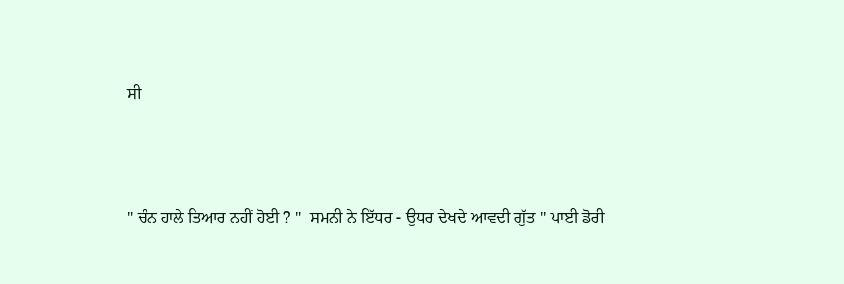ਸੀ



" ਚੰਨ ਹਾਲੇ ਤਿਆਰ ਨਹੀਂ ਹੋਈ ? "  ਸਮਨੀ ਨੇ ਇੱਧਰ - ਉਧਰ ਦੇਖਦੇ ਆਵਦੀ ਗੁੱਤ '' ਪਾਈ ਡੋਰੀ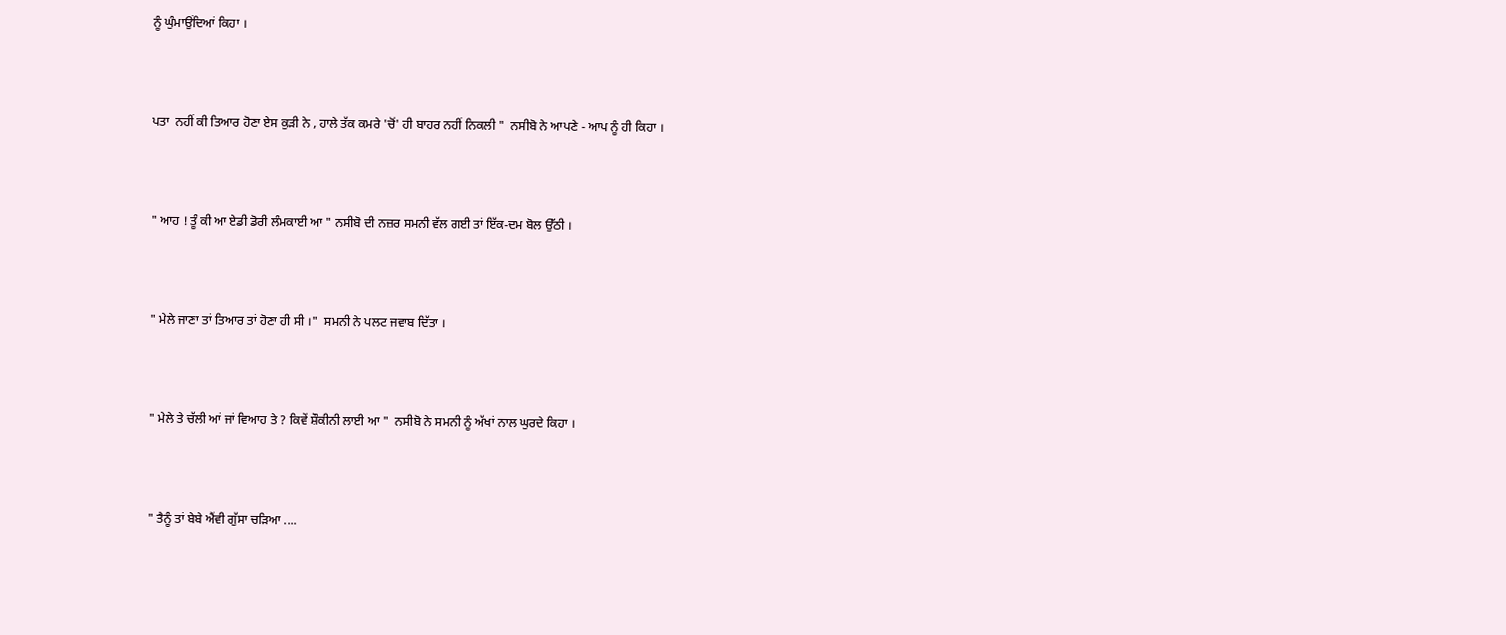ਨੂੰ ਘੁੰਮਾਉਂਦਿਆਂ ਕਿਹਾ ।



ਪਤਾ  ਨਹੀਂ ਕੀ ਤਿਆਰ ਹੋਣਾ ਏਸ ਕੁੜੀ ਨੇ , ਹਾਲੇ ਤੱਕ ਕਮਰੇ 'ਚੋਂ' ਹੀ ਬਾਹਰ ਨਹੀਂ ਨਿਕਲੀ "  ਨਸੀਬੋ ਨੇ ਆਪਣੇ - ਆਪ ਨੂੰ ਹੀ ਕਿਹਾ ।



" ਆਹ ! ਤੂੰ ਕੀ ਆ ਏਡੀ ਡੋਰੀ ਲੰਮਕਾਈ ਆ " ਨਸੀਬੋ ਦੀ ਨਜ਼ਰ ਸਮਨੀ ਵੱਲ ਗਈ ਤਾਂ ਇੱਕ-ਦਮ ਬੋਲ ਉੱਠੀ ।



" ਮੇਲੇ ਜਾਣਾ ਤਾਂ ਤਿਆਰ ਤਾਂ ਹੋਣਾ ਹੀ ਸੀ ।"  ਸਮਨੀ ਨੇ ਪਲਟ ਜਵਾਬ ਦਿੱਤਾ ।



" ਮੇਲੇ ਤੇ ਚੱਲੀ ਆਂ ਜਾਂ ਵਿਆਹ ਤੇ ? ਕਿਵੇਂ ਸ਼ੌਕੀਨੀ ਲਾਈ ਆ "  ਨਸੀਬੋ ਨੇ ਸਮਨੀ ਨੂੰ ਅੱਖਾਂ ਨਾਲ ਘੁਰਦੇ ਕਿਹਾ ।



" ਤੈਨੂੰ ਤਾਂ ਬੇਬੇ ਐਂਵੀ ਗੁੱਸਾ ਚੜਿਆ ....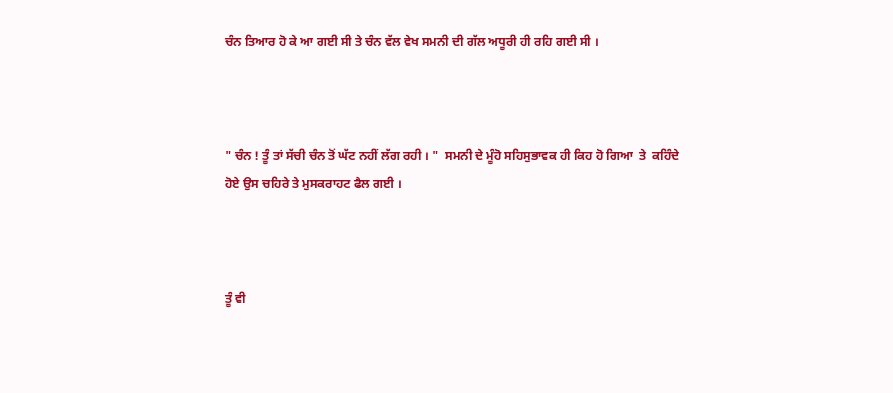ਚੰਨ ਤਿਆਰ ਹੋ ਕੇ ਆ ਗਈ ਸੀ ਤੇ ਚੰਨ ਵੱਲ ਵੇਖ ਸਮਨੀ ਦੀ ਗੱਲ ਅਧੂਰੀ ਹੀ ਰਹਿ ਗਈ ਸੀ ।



" ਚੰਨ ! ਤੂੰ ਤਾਂ ਸੱਚੀ ਚੰਨ ਤੋਂ ਘੱਟ ਨਹੀਂ ਲੱਗ ਰਹੀ । "  ਸਮਨੀ ਦੇ ਮੂੰਹੋ ਸਹਿਸੁਭਾਵਕ ਹੀ ਕਿਹ ਹੋ ਗਿਆ  ਤੇ  ਕਹਿੰਦੇ ਹੋਏ ਉਸ ਚਹਿਰੇ ਤੇ ਮੁਸਕਰਾਹਟ ਫੈਲ ਗਈ ।



ਤੂੰ ਵੀ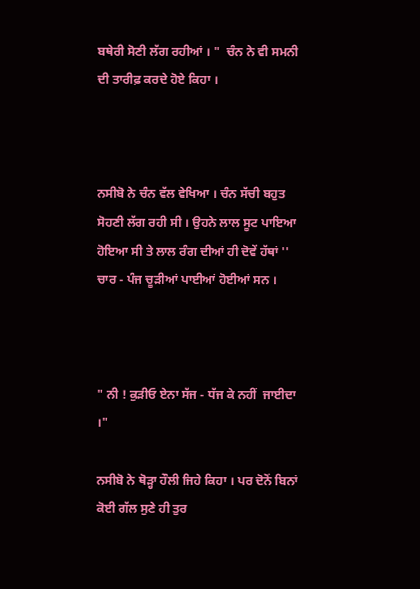ਬਥੇਰੀ ਸੋਣੀ ਲੱਗ ਰਹੀਆਂ । "  ਚੰਨ ਨੇ ਵੀ ਸਮਨੀ ਦੀ ਤਾਰੀਫ਼ ਕਰਦੇ ਹੋਏ ਕਿਹਾ ।



ਨਸੀਬੋ ਨੇ ਚੰਨ ਵੱਲ ਵੇਖਿਆ । ਚੰਨ ਸੱਚੀ ਬਹੁਤ ਸੋਹਣੀ ਲੱਗ ਰਹੀ ਸੀ । ਉਹਨੇ ਲਾਲ ਸੂਟ ਪਾਇਆ ਹੋਇਆ ਸੀ ਤੇ ਲਾਲ ਰੰਗ ਦੀਆਂ ਹੀ ਦੋਵੇਂ ਹੱਥਾਂ ''  ਚਾਰ - ਪੰਜ ਚੂੜੀਆਂ ਪਾਈਆਂ ਹੋਈਆਂ ਸਨ ।



" ਨੀ ! ਕੁੜੀਓ ਏਨਾ ਸੱਜ - ਧੱਜ ਕੇ ਨਹੀਂ  ਜਾਈਦਾ ।"

ਨਸੀਬੋ ਨੇ ਥੋੜ੍ਹਾ ਹੌਲੀ ਜਿਹੇ ਕਿਹਾ । ਪਰ ਦੋਨੋਂ ਬਿਨਾਂ ਕੋਈ ਗੱਲ ਸੁਣੇ ਹੀ ਤੁਰ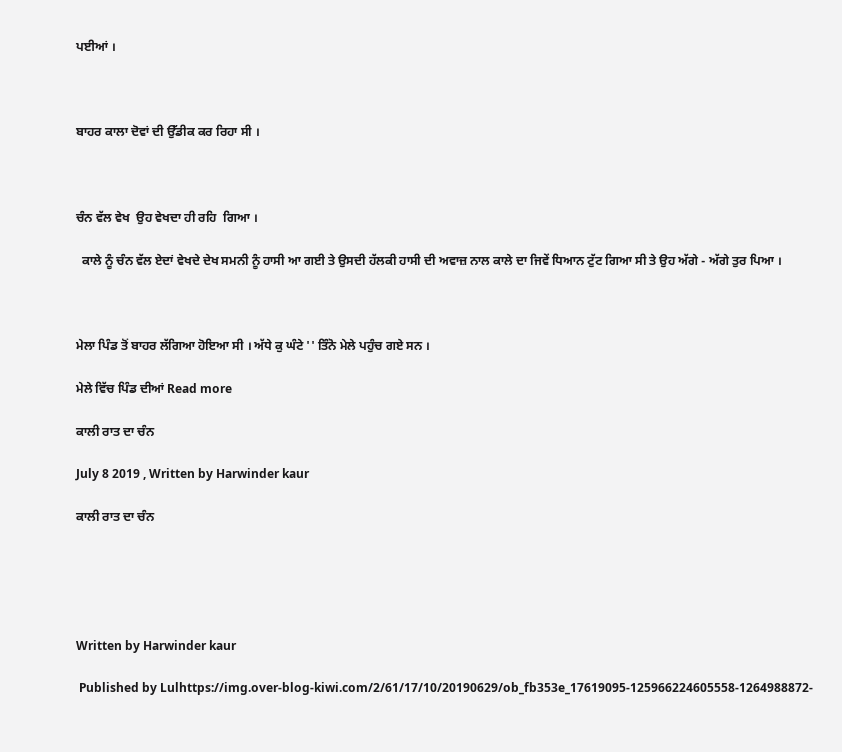ਪਈਆਂ ।



ਬਾਹਰ ਕਾਲਾ ਦੋਵਾਂ ਦੀ ਉੱਡੀਕ ਕਰ ਰਿਹਾ ਸੀ ।



ਚੰਨ ਵੱਲ ਵੇਖ  ਉਹ ਵੇਖਦਾ ਹੀ ਰਹਿ  ਗਿਆ ।

  ਕਾਲੇ ਨੂੰ ਚੰਨ ਵੱਲ ਏਦਾਂ ਵੇਖਦੇ ਦੇਖ ਸਮਨੀ ਨੂੰ ਹਾਸੀ ਆ ਗਈ ਤੇ ਉਸਦੀ ਹੱਲਕੀ ਹਾਸੀ ਦੀ ਅਵਾਜ਼ ਨਾਲ ਕਾਲੇ ਦਾ ਜਿਵੇਂ ਧਿਆਨ ਟੁੱਟ ਗਿਆ ਸੀ ਤੇ ਉਹ ਅੱਗੇ - ਅੱਗੇ ਤੁਰ ਪਿਆ ।



ਮੇਲਾ ਪਿੰਡ ਤੋਂ ਬਾਹਰ ਲੱਗਿਆ ਹੋਇਆ ਸੀ । ਅੱਧੇ ਕੁ ਘੰਟੇ '' ਤਿੰਨੋ ਮੇਲੇ ਪਹੁੰਚ ਗਏ ਸਨ ।

ਮੇਲੇ ਵਿੱਚ ਪਿੰਡ ਦੀਆਂ Read more

ਕਾਲੀ ਰਾਤ ਦਾ ਚੰਨ

July 8 2019 , Written by Harwinder kaur

ਕਾਲੀ ਰਾਤ ਦਾ ਚੰਨ





Written by Harwinder kaur

 Published by Lulhttps://img.over-blog-kiwi.com/2/61/17/10/20190629/ob_fb353e_17619095-125966224605558-1264988872-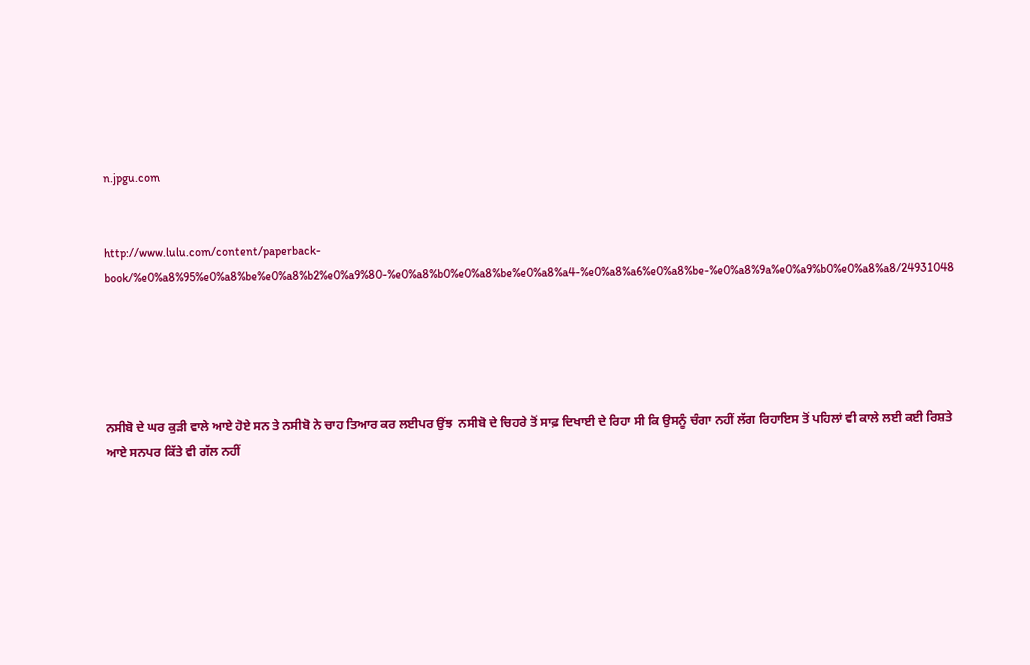n.jpgu.com


http://www.lulu.com/content/paperback-book/%e0%a8%95%e0%a8%be%e0%a8%b2%e0%a9%80-%e0%a8%b0%e0%a8%be%e0%a8%a4-%e0%a8%a6%e0%a8%be-%e0%a8%9a%e0%a9%b0%e0%a8%a8/24931048





ਨਸੀਬੋ ਦੇ ਘਰ ਕੁੜੀ ਵਾਲੇ ਆਏ ਹੋਏ ਸਨ ਤੇ ਨਸੀਬੋ ਨੇ ਚਾਹ ਤਿਆਰ ਕਰ ਲਈਪਰ ਉਂਝ  ਨਸੀਬੋ ਦੇ ਚਿਹਰੇ ਤੋਂ ਸਾਫ਼ ਦਿਖਾਈ ਦੇ ਰਿਹਾ ਸੀ ਕਿ ਉਸਨੂੰ ਚੰਗਾ ਨਹੀਂ ਲੱਗ ਰਿਹਾਇਸ ਤੋਂ ਪਹਿਲਾਂ ਵੀ ਕਾਲੇ ਲਈ ਕਈ ਰਿਸ਼ਤੇ ਆਏ ਸਨਪਰ ਕਿੱਤੇ ਵੀ ਗੱਲ ਨਹੀਂ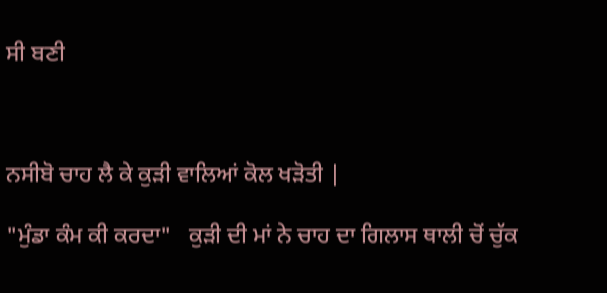ਸੀ ਬਣੀ



ਨਸੀਬੋ ਚਾਹ ਲੈ ਕੇ ਕੁੜੀ ਵਾਲਿਆਂ ਕੋਲ ਖੜੋਤੀ |

"ਮੁੰਡਾ ਕੰਮ ਕੀ ਕਰਦਾ"   ਕੁੜੀ ਦੀ ਮਾਂ ਨੇ ਚਾਹ ਦਾ ਗਿਲਾਸ ਥਾਲੀ ਚੋਂ ਚੁੱਕ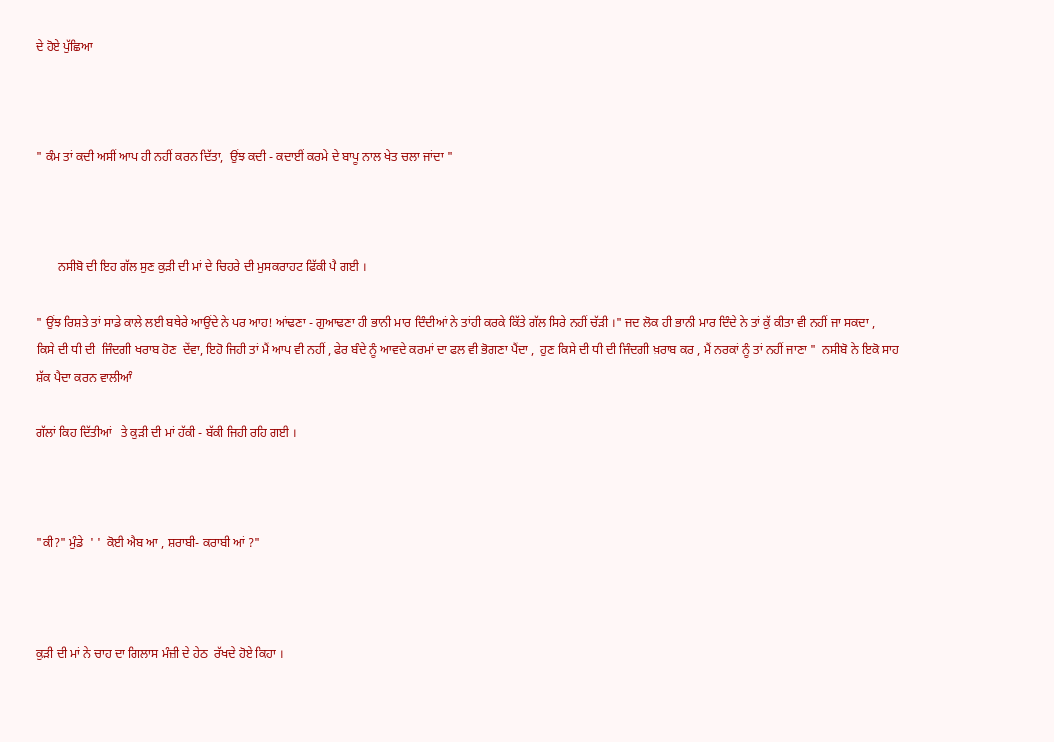ਦੇ ਹੋਏ ਪੁੱਛਿਆ



" ਕੰਮ ਤਾਂ ਕਦੀ ਅਸੀਂ ਆਪ ਹੀ ਨਹੀਂ ਕਰਨ ਦਿੱਤਾ,  ਉਂਝ ਕਦੀ - ਕਦਾਈਂ ਕਰਮੇ ਦੇ ਬਾਪੂ ਨਾਲ ਖੇਤ ਚਲਾ ਜਾਂਦਾ "



       ਨਸੀਬੋ ਦੀ ਇਹ ਗੱਲ ਸੁਣ ਕੁੜੀ ਦੀ ਮਾਂ ਦੇ ਚਿਹਰੇ ਦੀ ਮੁਸਕਰਾਹਟ ਫਿੱਕੀ ਪੈ ਗਈ ।

" ਉਂਝ ਰਿਸ਼ਤੇ ਤਾਂ ਸਾਡੇ ਕਾਲੇ ਲਈ ਬਥੇਰੇ ਆਉਂਦੇ ਨੇ ਪਰ ਆਹ! ਆਂਢਣਾ - ਗੁਆਢਣਾ ਹੀ ਭਾਨੀ ਮਾਰ ਦਿੰਦੀਆਂ ਨੇ ਤਾਂਹੀ ਕਰਕੇ ਕਿੱਤੇ ਗੱਲ ਸਿਰੇ ਨਹੀਂ ਚੱੜੀ ।" ਜਦ ਲੋਕ ਹੀ ਭਾਨੀ ਮਾਰ ਦਿੰਦੇ ਨੇ ਤਾਂ ਕੁੱ ਕੀਤਾ ਵੀ ਨਹੀਂ ਜਾ ਸਕਦਾ ,  ਕਿਸੇ ਦੀ ਧੀ ਦੀ  ਜਿੰਦਗੀ ਖਰਾਬ ਹੋਣ  ਦੇਂਵਾ, ਇਹੋ ਜਿਹੀ ਤਾਂ ਮੈਂ ਆਪ ਵੀ ਨਹੀਂ , ਫੇਰ ਬੰਦੇ ਨੂੰ ਆਵਦੇ ਕਰਮਾਂ ਦਾ ਫਲ ਵੀ ਭੋਗਣਾ ਪੈਂਦਾ ,  ਹੁਣ ਕਿਸੇ ਦੀ ਧੀ ਦੀ ਜਿੰਦਗੀ ਖ਼ਰਾਬ ਕਰ , ਮੈਂ ਨਰਕਾਂ ਨੂੰ ਤਾਂ ਨਹੀਂ ਜਾਣਾ "  ਨਸੀਬੋ ਨੇ ਇਕੋ ਸਾਹ ਸ਼ੱਕ ਪੈਦਾ ਕਰਨ ਵਾਲੀਆੰ

ਗੱਲਾਂ ਕਿਹ ਦਿੱਤੀਆਂ   ਤੇ ਕੁੜੀ ਦੀ ਮਾਂ ਹੱਕੀ - ਬੱਕੀ ਜਿਹੀ ਰਹਿ ਗਈ ।



"ਕੀ?" ਮੁੰਡੇ  ' '  ਕੋਈ ਐਬ ਆ , ਸ਼ਰਾਬੀ- ਕਰਾਬੀ ਆਂ ?"



ਕੁੜੀ ਦੀ ਮਾਂ ਨੇ ਚਾਹ ਦਾ ਗਿਲਾਸ ਮੰਜ਼ੀ ਦੇ ਹੇਠ  ਰੱਖਦੇ ਹੋਏ ਕਿਹਾ ।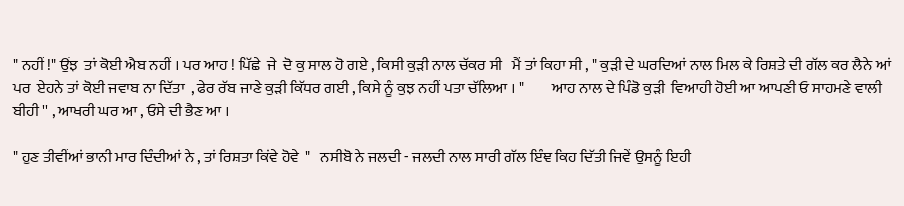" ਨਹੀਂ !" ਉਂਝ  ਤਾਂ ਕੋਈ ਐਬ ਨਹੀਂ । ਪਰ ਆਹ ! ਪਿੱਛੇ  ਜੇ  ਦੋ ਕੁ ਸਾਲ ਹੋ ਗਏ , ਕਿਸੀ ਕੁੜੀ ਨਾਲ ਚੱਕਰ ਸੀ   ਮੈਂ ਤਾਂ ਕਿਹਾ ਸੀ , " ਕੁੜੀ ਦੇ ਘਰਦਿਆਂ ਨਾਲ ਮਿਲ ਕੇ ਰਿਸ਼ਤੇ ਦੀ ਗੱਲ ਕਰ ਲੈਨੇ ਆਂ ਪਰ  ਏਹਨੇ ਤਾਂ ਕੋਈ ਜਵਾਬ ਨਾ ਦਿੱਤਾ  , ਫੇਰ ਰੱਬ ਜਾਣੇ ਕੁੜੀ ਕਿੱਧਰ ਗਈ , ਕਿਸੇ ਨੂੰ ਕੁਝ ਨਹੀਂ ਪਤਾ ਚੱਲਿਆ । "         ਆਹ ਨਾਲ ਦੇ ਪਿੰਡੋ ਕੁੜੀ  ਵਿਆਹੀ ਹੋਈ ਆ ਆਪਣੀ ਓ ਸਾਹਮਣੇ ਵਾਲੀ ਬੀਹੀ '' , ਆਖਰੀ ਘਰ ਆ , ਓਸੇ ਦੀ ਭੈਣ ਆ ।

" ਹੁਣ ਤੀਵੀਂਆਂ ਭਾਨੀ ਮਾਰ ਦਿੰਦੀਆਂ ਨੇ , ਤਾਂ ਰਿਸ਼ਤਾ ਕਿਂਵੇ ਹੋਵੇ  "   ਨਸੀਬੋ ਨੇ ਜਲਦੀ - ਜਲਦੀ ਨਾਲ ਸਾਰੀ ਗੱਲ ਇੰਞ ਕਿਹ ਦਿੱਤੀ ਜਿਵੇਂ ਉਸਨੂੰ ਇਹੀ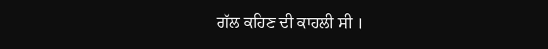ਗੱਲ ਕਹਿਣ ਦੀ ਕਾਹਲੀ ਸੀ ।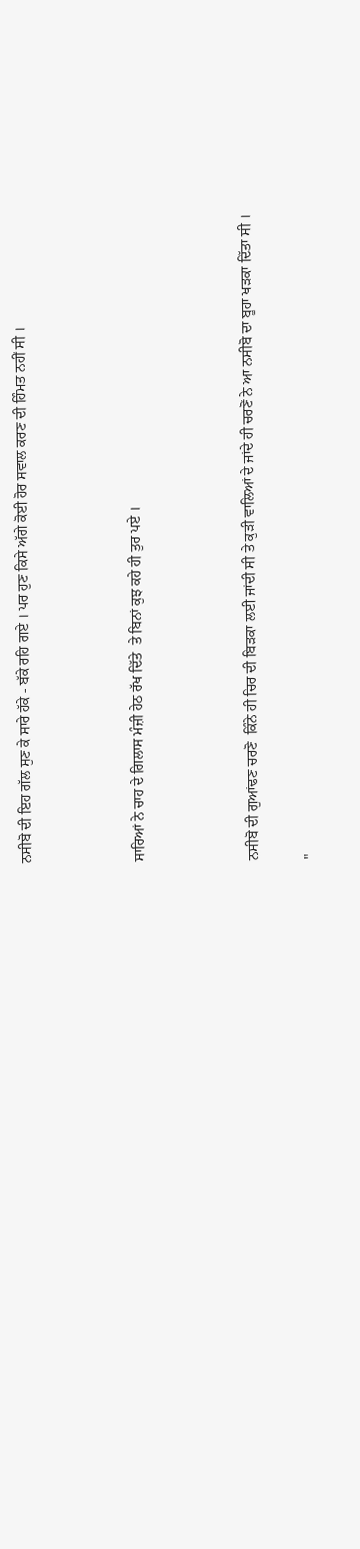ਨਸੀਬੋ ਦੀ ਇਹ ਗੱਲ ਸੁਣ ਕੇ ਸਾਰੇ ਹੱਕੇ - ਬੱਕੇ ਰਹਿ ਗਏ । ਪਰ ਹੁਣ ਕਿਸੇ ਅੱਗੇ ਕੋਈ ਹੋਰ ਸਵਾਲ ਕਰਣ ਦੀ ਹਿੰਮਤ ਨਹੀਂ ਸੀ ।



ਸਾਰਿਆਂ ਨੇ ਚਾਹ ਦੇ ਗਿਲਾਸ ਮੰਜ਼ੀ ਹੇਠ ਰੱਖ ਦਿੱਤੇ  ਤੇ ਬਿਨਾਂ ਕੁਝ ਕਹੇ ਹੀ ਤੁਰ ਪਏ ।



ਨਸੀਬੋ ਦੀ ਗੁਆਂਢਣ ਚਰਣੋ  ਕਿੰਨੇ ਹੀ ਚਿਰ ਦੀ ਬਿੜਕਾ ਲਈ ਜਾਂਦੀ ਸੀ ਤੇ ਕੁੜੀ ਵਾਲਿਆਂ ਦੇ ਜਾਂਦੇ ਹੀ ਚਰਣੋਂ ਨੇ ਆ ਨਸੀਬੋ ਦਾ ਬੂਹਾ ਖੜਕਾ ਦਿੱਤਾ ਸੀ ।

"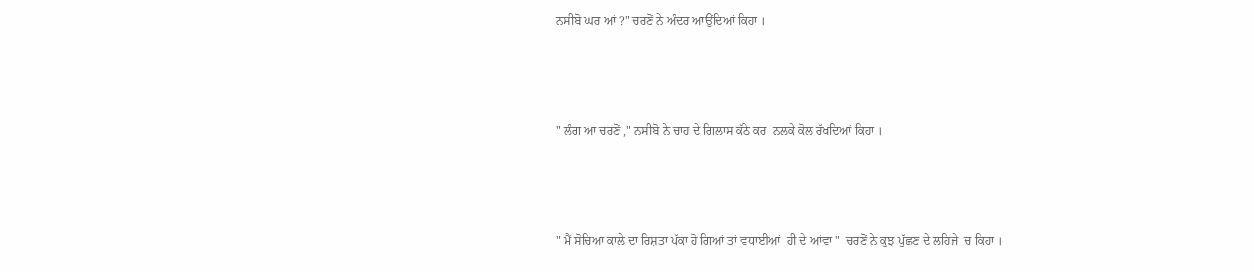ਨਸੀਬੋ ਘਰ ਆਂ ?" ਚਰਣੋਂ ਨੇ ਅੰਦਰ ਆਉਂਦਿਆਂ ਕਿਹਾ ।



" ਲੰਗ ਆ ਚਰਣੋਂ ," ਨਸੀਬੋ ਨੇ ਚਾਹ ਦੇ ਗਿਲਾਸ ਕੱਠੇ ਕਰ  ਨਲਕੇ ਕੋਲ ਰੱਖਦਿਆਂ ਕਿਹਾ ।



" ਮੈਂ ਸੋਚਿਆ ਕਾਲੇ ਦਾ ਰਿਸ਼ਤਾ ਪੱਕਾ ਹੋ ਗਿਆਂ ਤਾਂ ਵਧਾਈਆਂ  ਹੀ ਦੇ ਆਂਵਾ "  ਚਰਣੋਂ ਨੇ ਕੁਝ ਪੁੱਛਣ ਦੇ ਲਹਿਜੇ  ਚ ਕਿਹਾ ।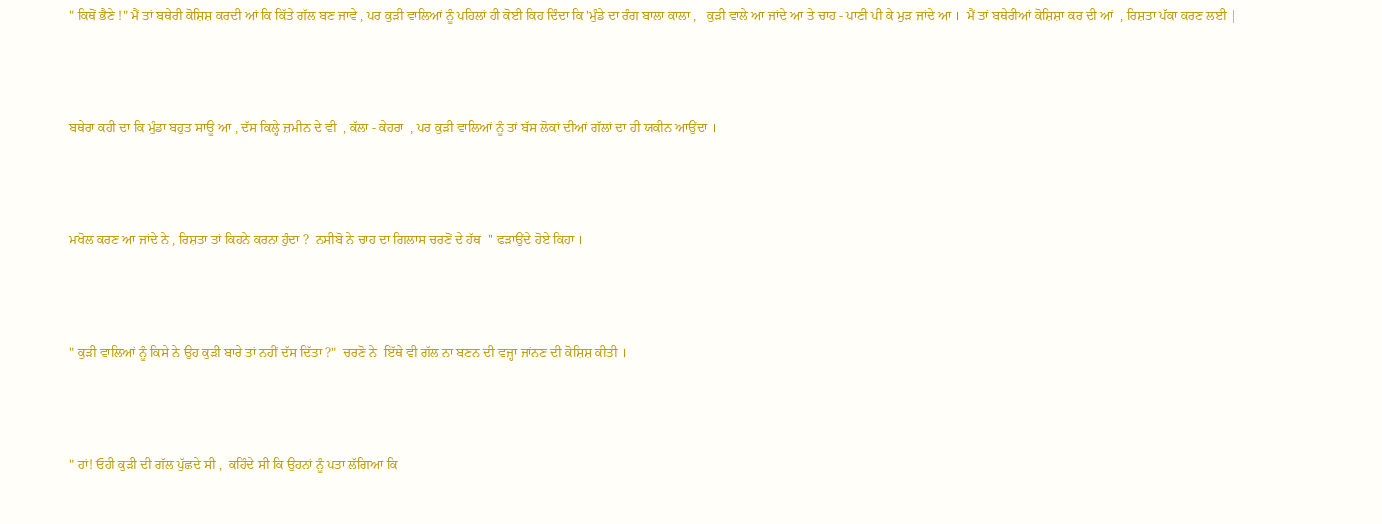" ਕਿਥੋਂ ਭੈਣੇ !" ਮੈਂ ਤਾਂ ਬਥੇਰੀ ਕੋਸ਼ਿਸ਼ ਕਰਦੀ ਆਂ ਕਿ ਕਿੱਤੇ ਗੱਲ ਬਣ ਜਾਵੇ , ਪਰ ਕੁੜੀ ਵਾਲਿਆਂ ਨੂੰ ਪਹਿਲਾਂ ਹੀ ਕੋਈ ਕਿਹ ਦਿੰਦਾ ਕਿ 'ਮੁੰਡੇ ਦਾ ਰੰਗ ਬਾਲਾ ਕਾਲਾ ,   ਕੁੜੀ ਵਾਲੇ ਆ ਜਾਂਦੇ ਆ ਤੇ ਚਾਹ - ਪਾਣੀ ਪੀ ਕੇ ਮੁੜ ਜਾਂਦੇ ਆ ।  ਮੈਂ ਤਾਂ ਬਥੇਰੀਆਂ ਕੋਸ਼ਿਸ਼ਾ ਕਰ ਦੀ ਆਂ  , ਰਿਸ਼ਤਾ ਪੱਕਾ ਕਰਣ ਲਈ |



ਬਥੇਰਾ ਕਹੀ ਦਾ ਕਿ ਮੁੰਡਾ ਬਹੁਤ ਸਾਊ ਆ , ਦੱਸ ਕਿਲ੍ਹੇ ਜ਼ਮੀਨ ਦੇ ਵੀ  , ਕੱਲਾ - ਕੇਹਰਾ  , ਪਰ ਕੁੜੀ ਵਾਲਿਆਂ ਨੂੰ ਤਾਂ ਬੱਸ ਲੋਕਾਂ ਦੀਆਂ ਗੱਲਾਂ ਦਾ ਹੀ ਯਕੀਨ ਆਉਂਦਾ ।



ਮਖੋਲ ਕਰਣ ਆ ਜਾਂਦੇ ਨੇ , ਰਿਸ਼ਤਾ ਤਾਂ ਕਿਹਨੇ ਕਰਨਾ ਹੁੰਦਾ ?  ਨਸੀਬੋ ਨੇ ਚਾਹ ਦਾ ਗਿਲਾਸ ਚਰਣੋਂ ਦੇ ਹੱਥ  '' ਫੜਾਉਂਦੇ ਹੋਏ ਕਿਹਾ ।



" ਕੁੜੀ ਵਾਲਿਆਂ ਨੂੰ ਕਿਸੇ ਨੇ ਉਹ ਕੁੜੀ ਬਾਰੇ ਤਾਂ ਨਹੀਂ ਦੱਸ ਦਿੱਤਾ ?"  ਚਰਣੋ ਨੇ  ਇੱਥੇ ਵੀ ਗੱਲ ਨਾ ਬਣਨ ਦੀ ਵਜ੍ਹਾ ਜਾਂਨਣ ਦੀ ਕੋਸ਼ਿਸ਼ ਕੀਤੀ ।



" ਹਾਂ! ਓਹੀ ਕੁੜੀ ਦੀ ਗੱਲ ਪੁੱਛਦੇ ਸੀ ,  ਕਹਿੰਦੇ ਸੀ ਕਿ ਉਹਨਾਂ ਨੂੰ ਪਤਾ ਲੱਗਿਆ ਕਿ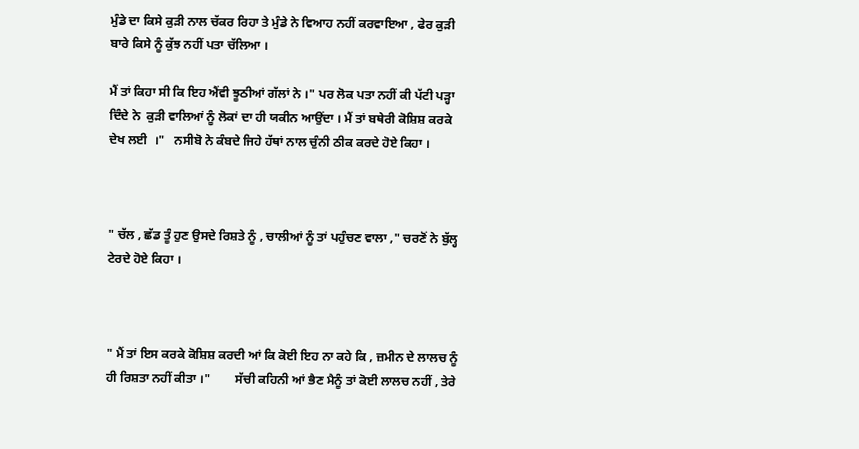ਮੁੰਡੇ ਦਾ ਕਿਸੇ ਕੁੜੀ ਨਾਲ ਚੱਕਰ ਰਿਹਾ ਤੇ ਮੁੰਡੇ ਨੇ ਵਿਆਹ ਨਹੀਂ ਕਰਵਾਇਆ , ਫੇਰ ਕੁੜੀ ਬਾਰੇ ਕਿਸੇ ਨੂੰ ਕੁੱਝ ਨਹੀਂ ਪਤਾ ਚੱਲਿਆ ।

ਮੈਂ ਤਾਂ ਕਿਹਾ ਸੀ ਕਿ ਇਹ ਐਂਵੀ ਝੂਠੀਆਂ ਗੱਲਾਂ ਨੇ ।" ਪਰ ਲੋਕ ਪਤਾ ਨਹੀਂ ਕੀ ਪੱਟੀ ਪੜ੍ਹਾ ਦਿੰਦੇ ਨੇ  ਕੁੜੀ ਵਾਲਿਆਂ ਨੂੰ ਲੋਕਾਂ ਦਾ ਹੀ ਯਕੀਨ ਆਉਂਦਾ । ਮੈਂ ਤਾਂ ਬਥੇਰੀ ਕੋਸ਼ਿਸ਼ ਕਰਕੇ ਦੇਖ ਲਈ  ।"   ਨਸੀਬੋ ਨੇ ਕੰਬਦੇ ਜਿਹੇ ਹੱਥਾਂ ਨਾਲ ਚੁੰਨੀ ਠੀਕ ਕਰਦੇ ਹੋਏ ਕਿਹਾ ।



" ਚੱਲ , ਛੱਡ ਤੂੰ ਹੁਣ ਉਸਦੇ ਰਿਸ਼ਤੇ ਨੂੰ , ਚਾਲੀਆਂ ਨੂੰ ਤਾਂ ਪਹੁੰਚਣ ਵਾਲਾ ," ਚਰਣੋਂ ਨੇ ਬੁੱਲ੍ਹ ਟੇਰਦੇ ਹੋਏ ਕਿਹਾ ।



" ਮੈਂ ਤਾਂ ਇਸ ਕਰਕੇ ਕੋਸ਼ਿਸ਼ ਕਰਦੀ ਆਂ ਕਿ ਕੋਈ ਇਹ ਨਾ ਕਹੇ ਕਿ , ਜ਼ਮੀਨ ਦੇ ਲਾਲਚ ਨੂੰ ਹੀ ਰਿਸ਼ਤਾ ਨਹੀਂ ਕੀਤਾ ।"        ਸੱਚੀ ਕਹਿਨੀ ਆਂ ਭੈਣ ਮੈਨੂੰ ਤਾਂ ਕੋਈ ਲਾਲਚ ਨਹੀਂ , ਤੇਰੇ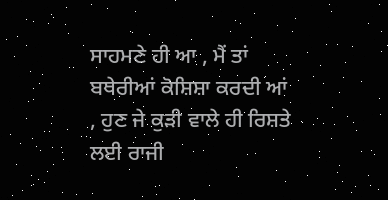ਸਾਹਮਣੇ ਹੀ ਆ , ਮੈਂ ਤਾਂ ਬਥੇਰੀਆਂ ਕੋਸ਼ਿਸ਼ਾ ਕਰਦੀ ਆਂ , ਹੁਣ ਜੇ ਕੁੜੀ ਵਾਲੇ ਹੀ ਰਿਸ਼ਤੇ ਲਈ ਰਾਜੀ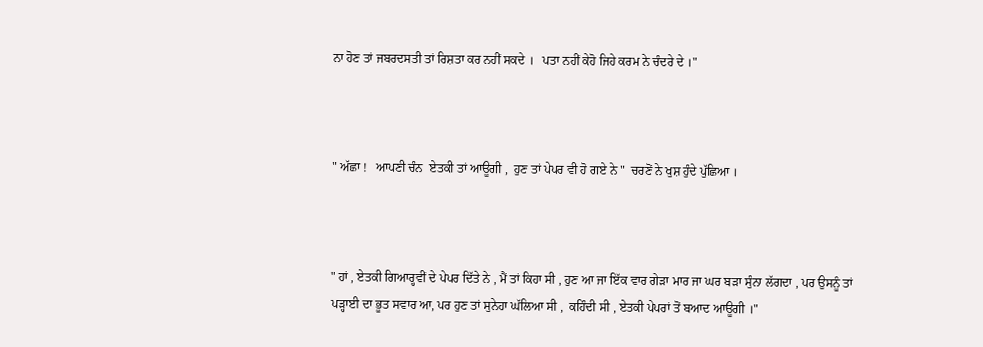ਨਾ ਹੋਣ ਤਾਂ ਜਬਰਦਸਤੀ ਤਾਂ ਰਿਸ਼ਤਾ ਕਰ ਨਹੀਂ ਸਕਦੇ ।   ਪਤਾ ਨਹੀਂ ਕੇਹੋ ਜਿਹੇ ਕਰਮ ਨੇ ਚੰਦਰੇ ਦੇ ।"



" ਅੱਛਾ !   ਆਪਣੀ ਚੰਨ  ਏਤਕੀ ਤਾਂ ਆਊਗੀ ,  ਹੁਣ ਤਾਂ ਪੇਪਰ ਵੀ ਹੋ ਗਏ ਨੇ "  ਚਰਣੋਂ ਨੇ ਖੁਸ਼ ਹੁੰਦੇ ਪੁੱਛਿਆ ।



" ਹਾਂ , ਏਤਕੀ ਗਿਆਰ੍ਹਵੀਂ ਦੇ ਪੇਪਰ ਦਿੱਤੇ ਨੇ , ਮੈਂ ਤਾਂ ਕਿਹਾ ਸੀ , ਹੁਣ ਆ ਜਾ ਇੱਕ ਵਾਰ ਗੇੜਾ ਮਾਰ ਜਾ ਘਰ ਬੜਾ ਸੁੰਨਾ ਲੱਗਦਾ , ਪਰ ਉਸਨੂੰ ਤਾਂ ਪੜ੍ਹਾਈ ਦਾ ਭੂਤ ਸਵਾਰ ਆ, ਪਰ ਹੁਣ ਤਾਂ ਸੁਨੇਹਾ ਘੱਲਿਆ ਸੀ ,  ਕਹਿੰਦੀ ਸੀ , ਏਤਕੀ ਪੇਪਰਾਂ ਤੋਂ ਬਆਦ ਆਊਗੀ ।"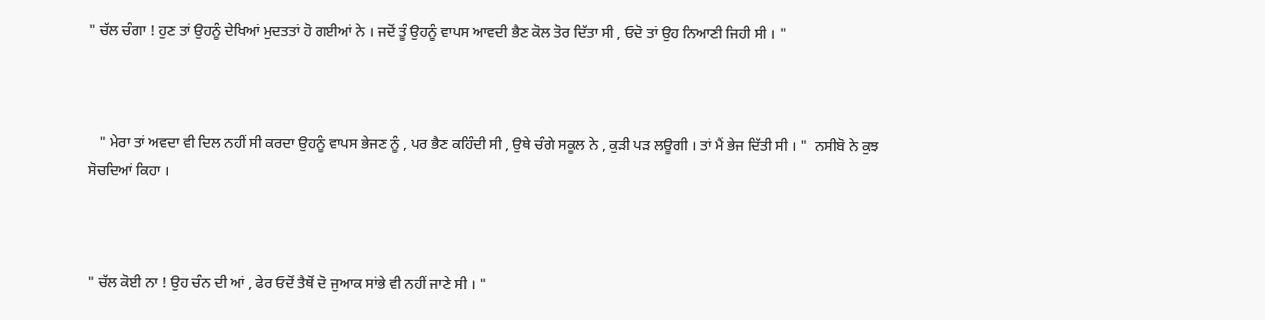" ਚੱਲ ਚੰਗਾ ! ਹੁਣ ਤਾਂ ਉਹਨੂੰ ਦੇਖਿਆਂ ਮੁਦਤਤਾਂ ਹੋ ਗਈਆਂ ਨੇ । ਜਦੋਂ ਤੂੰ ਉਹਨੂੰ ਵਾਪਸ ਆਵਦੀ ਭੈਣ ਕੋਲ ਤੋਰ ਦਿੱਤਾ ਸੀ , ਓਦੋ ਤਾਂ ਉਹ ਨਿਆਣੀ ਜਿਹੀ ਸੀ । "



   " ਮੇਰਾ ਤਾਂ ਅਵਦਾ ਵੀ ਦਿਲ ਨਹੀਂ ਸੀ ਕਰਦਾ ਉਹਨੂੰ ਵਾਪਸ ਭੇਜਣ ਨੂੰ , ਪਰ ਭੈਣ ਕਹਿੰਦੀ ਸੀ , ਉਥੇ ਚੰਗੇ ਸਕੂਲ ਨੇ , ਕੁੜੀ ਪੜ ਲਊਗੀ । ਤਾਂ ਮੈਂ ਭੇਜ ਦਿੱਤੀ ਸੀ । "  ਨਸੀਬੋ ਨੇ ਕੁਝ ਸੋਚਦਿਆਂ ਕਿਹਾ ।



" ਚੱਲ ਕੋਈ ਨਾ ! ਉਹ ਚੰਨ ਦੀ ਆਂ , ਫੇਰ ਓਦੋਂ ਤੈਥੋਂ ਦੋ ਜੁਆਕ ਸਾਂਭੇ ਵੀ ਨਹੀਂ ਜਾਣੇ ਸੀ । "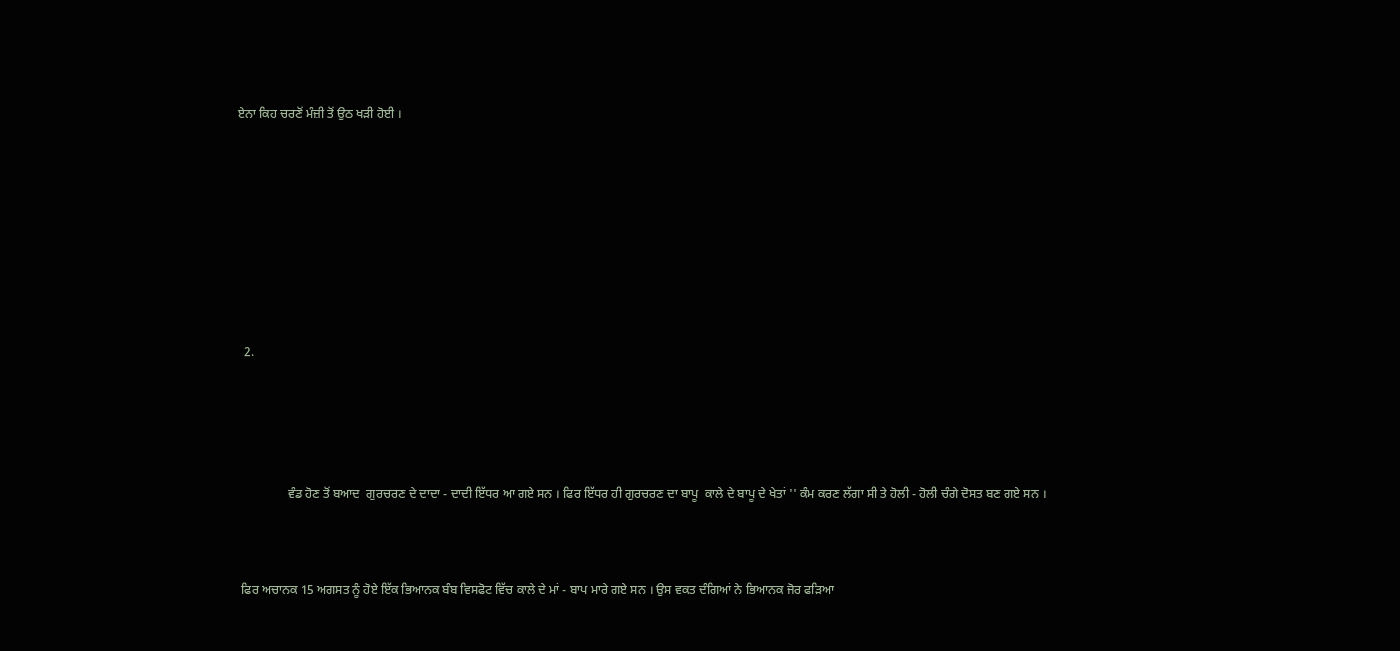ਏਨਾ ਕਿਹ ਚਰਣੋਂ ਮੰਜ਼ੀ ਤੋਂ ਉਠ ਖੜੀ ਹੋਈ ।









  2.





                ਵੰਡ ਹੋਣ ਤੋਂ ਬਆਦ  ਗੁਰਚਰਣ ਦੇ ਦਾਦਾ - ਦਾਦੀ ਇੱਧਰ ਆ ਗਏ ਸਨ । ਫਿਰ ਇੱਧਰ ਹੀ ਗੁਰਚਰਣ ਦਾ ਬਾਪੂ  ਕਾਲੇ ਦੇ ਬਾਪੂ ਦੇ ਖੇਤਾਂ '' ਕੰਮ ਕਰਣ ਲੱਗਾ ਸੀ ਤੇ ਹੋਲੀ - ਹੋਲੀ ਚੰਗੇ ਦੋਸਤ ਬਣ ਗਏ ਸਨ ।



 ਫਿਰ ਅਚਾਨਕ 15 ਅਗਸਤ ਨੂੰ ਹੋਏ ਇੱਕ ਭਿਆਨਕ ਬੰਬ ਵਿਸਫੋਟ ਵਿੱਚ ਕਾਲੇ ਦੇ ਮਾਂ - ਬਾਪ ਮਾਰੇ ਗਏ ਸਨ । ਉਸ ਵਕਤ ਦੰਗਿਆਂ ਨੇ ਭਿਆਨਕ ਜੋਰ ਫੜਿਆ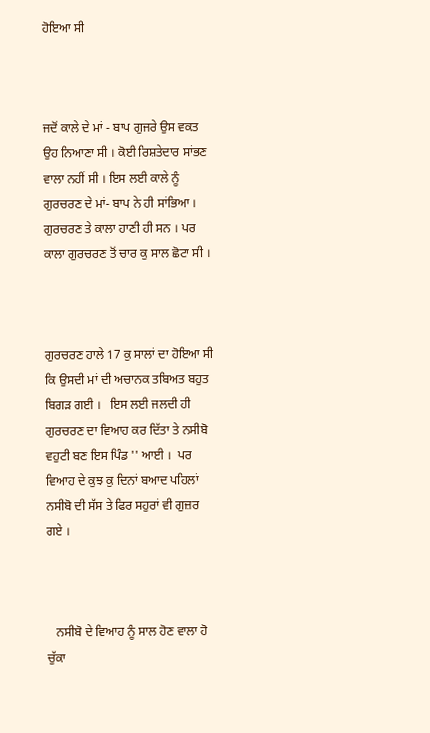ਹੋਇਆ ਸੀ



ਜਦੋਂ ਕਾਲੇ ਦੇ ਮਾਂ - ਬਾਪ ਗੁਜਰੇ ਉਸ ਵਕਤ ਉਹ ਨਿਆਣਾ ਸੀ । ਕੋਈ ਰਿਸ਼ਤੇਦਾਰ ਸਾਂਭਣ ਵਾਲਾ ਨਹੀਂ ਸੀ । ਇਸ ਲਈ ਕਾਲੇ ਨੂੰ ਗੁਰਚਰਣ ਦੇ ਮਾਂ- ਬਾਪ ਨੇ ਹੀ ਸਾਂਭਿਆ ।  ਗੁਰਚਰਣ ਤੇ ਕਾਲਾ ਹਾਣੀ ਹੀ ਸਨ । ਪਰ ਕਾਲਾ ਗੁਰਚਰਣ ਤੋਂ ਚਾਰ ਕੁ ਸਾਲ ਛੋਟਾ ਸੀ ।



ਗੁਰਚਰਣ ਹਾਲੇ 17 ਕੁ ਸਾਲਾਂ ਦਾ ਹੋਇਆ ਸੀ ਕਿ ਉਸਦੀ ਮਾਂ ਦੀ ਅਚਾਨਕ ਤਬਿਅਤ ਬਹੁਤ ਬਿਗੜ ਗਈ ।   ਇਸ ਲਈ ਜਲਦੀ ਹੀ ਗੁਰਚਰਣ ਦਾ ਵਿਆਹ ਕਰ ਦਿੱਤਾ ਤੇ ਨਸੀਬੋ ਵਹੁਟੀ ਬਣ ਇਸ ਪਿੰਡ '' ਆਈ ।  ਪਰ ਵਿਆਹ ਦੇ ਕੁਝ ਕੁ ਦਿਨਾਂ ਬਆਦ ਪਹਿਲਾਂ ਨਸੀਬੋ ਦੀ ਸੱਸ ਤੇ ਫਿਰ ਸਹੁਰਾਂ ਵੀ ਗੁਜ਼ਰ ਗਏ ।



   ਨਸੀਬੋ ਦੇ ਵਿਆਹ ਨੂੰ ਸਾਲ ਹੋਣ ਵਾਲਾ ਹੋ ਚੁੱਕਾ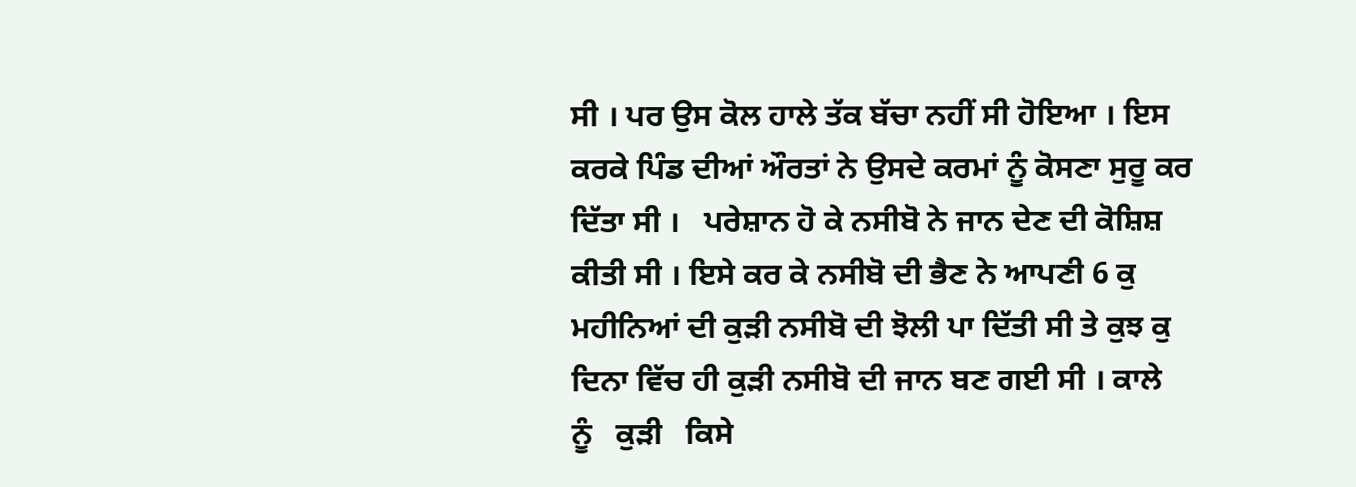ਸੀ । ਪਰ ਉਸ ਕੋਲ ਹਾਲੇ ਤੱਕ ਬੱਚਾ ਨਹੀਂ ਸੀ ਹੋਇਆ । ਇਸ ਕਰਕੇ ਪਿੰਡ ਦੀਆਂ ਔਰਤਾਂ ਨੇ ਉਸਦੇ ਕਰਮਾਂ ਨੂੰ ਕੋਸਣਾ ਸੁਰੂ ਕਰ ਦਿੱਤਾ ਸੀ ।   ਪਰੇਸ਼ਾਨ ਹੋ ਕੇ ਨਸੀਬੋ ਨੇ ਜਾਨ ਦੇਣ ਦੀ ਕੋਸ਼ਿਸ਼ ਕੀਤੀ ਸੀ । ਇਸੇ ਕਰ ਕੇ ਨਸੀਬੋ ਦੀ ਭੈਣ ਨੇ ਆਪਣੀ 6 ਕੁ ਮਹੀਨਿਆਂ ਦੀ ਕੁੜੀ ਨਸੀਬੋ ਦੀ ਝੋਲੀ ਪਾ ਦਿੱਤੀ ਸੀ ਤੇ ਕੁਝ ਕੁ ਦਿਨਾ ਵਿੱਚ ਹੀ ਕੁੜੀ ਨਸੀਬੋ ਦੀ ਜਾਨ ਬਣ ਗਈ ਸੀ । ਕਾਲੇ     ਨੂੰ   ਕੁੜੀ   ਕਿਸੇ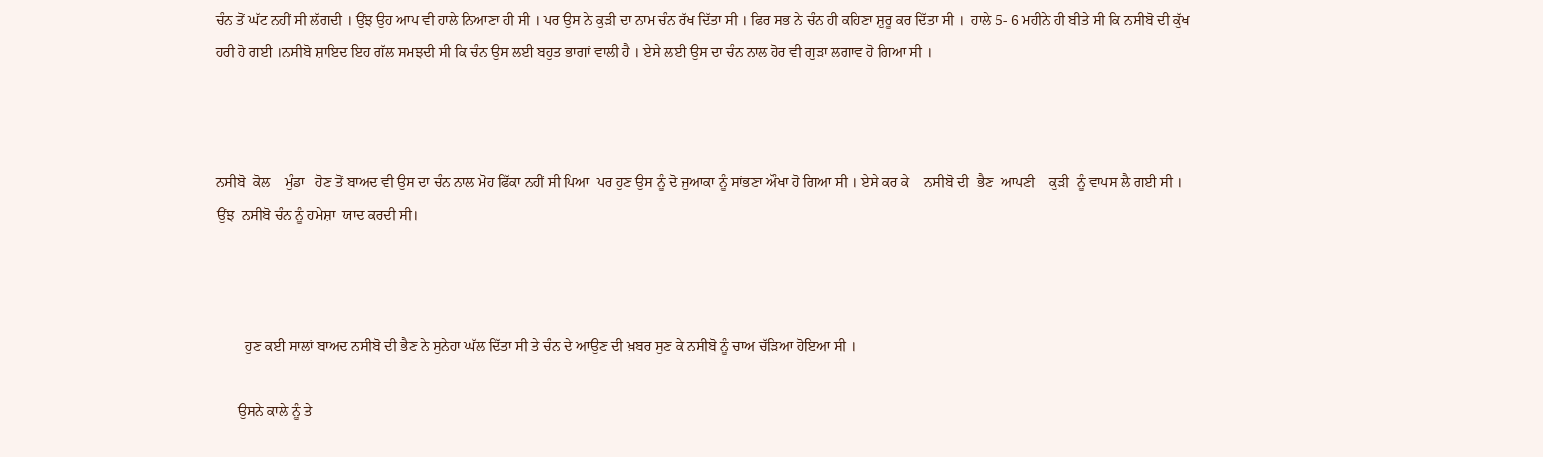ਚੰਨ ਤੋਂ ਘੱਟ ਨਹੀਂ ਸੀ ਲੱਗਦੀ । ਉਂਝ ਉਹ ਆਪ ਵੀ ਹਾਲੇ ਨਿਆਣਾ ਹੀ ਸੀ । ਪਰ ਉਸ ਨੇ ਕੁੜੀ ਦਾ ਨਾਮ ਚੰਨ ਰੱਖ ਦਿੱਤਾ ਸੀ । ਫਿਰ ਸਭ ਨੇ ਚੰਨ ਹੀ ਕਹਿਣਾ ਸ਼ੁਰੂ ਕਰ ਦਿੱਤਾ ਸੀ ।  ਹਾਲੇ 5- 6 ਮਹੀਨੇ ਹੀ ਬੀਤੇ ਸੀ ਕਿ ਨਸੀਬੋ ਦੀ ਕੁੱਖ ਹਰੀ ਹੋ ਗਈ ।ਨਸੀਬੋ ਸ਼ਾਇਦ ਇਹ ਗੱਲ ਸਮਝਦੀ ਸੀ ਕਿ ਚੰਨ ਉਸ ਲਈ ਬਹੁਤ ਭਾਗਾਂ ਵਾਲੀ ਹੈ । ਏਸੇ ਲਈ ਉਸ ਦਾ ਚੰਨ ਨਾਲ ਹੋਰ ਵੀ ਗੁੜਾ ਲਗਾਵ ਹੋ ਗਿਆ ਸੀ ।



ਨਸੀਬੋ  ਕੋਲ    ਮੁੰਡਾ   ਹੋਣ ਤੋਂ ਬਾਅਦ ਵੀ ਉਸ ਦਾ ਚੰਨ ਨਾਲ ਮੋਹ ਫਿੱਕਾ ਨਹੀਂ ਸੀ ਪਿਆ  ਪਰ ਹੁਣ ਉਸ ਨੂੰ ਦੋ ਜੁਆਕਾ ਨੂੰ ਸਾਂਭਣਾ ਔਖਾ ਹੋ ਗਿਆ ਸੀ । ਏਸੇ ਕਰ ਕੇ    ਨਸੀਬੋ ਦੀ  ਭੈਣ  ਆਪਣੀ    ਕੁੜੀ  ਨੂੰ ਵਾਪਸ ਲੈ ਗਈ ਸੀ ।   ਉਂਝ  ਨਸੀਬੋ ਚੰਨ ਨੂੰ ਹਮੇਸ਼ਾ  ਯਾਦ ਕਰਦੀ ਸੀ।



        ਹੁਣ ਕਈ ਸਾਲਾਂ ਬਾਅਦ ਨਸੀਬੋ ਦੀ ਭੈਣ ਨੇ ਸੁਨੇਹਾ ਘੱਲ ਦਿੱਤਾ ਸੀ ਤੇ ਚੰਨ ਦੇ ਆਉਣ ਦੀ ਖ਼ਬਰ ਸੁਣ ਕੇ ਨਸੀਬੋ ਨੂੰ ਚਾਅ ਚੱੜਿਆ ਹੋਇਆ ਸੀ ।

      ਉਸਨੇ ਕਾਲੇ ਨੂੰ ਤੇ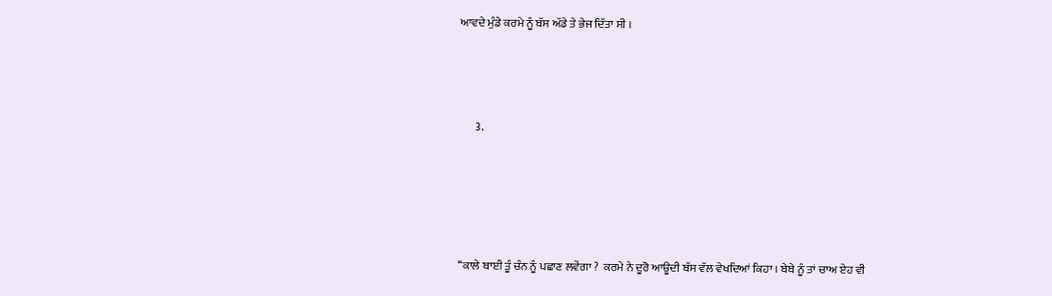ਆਵਦੇ ਮੁੰਡੇ ਕਰਮੇ ਨੂੰ ਬੱਸ ਅੱਡੇ ਤੇ ਭੇਜ ਦਿੱਤਾ ਸੀ ।





       3.







‘‘ਕਾਲੇ ਬਾਈ ਤੂੰ ਚੰਨ ਨੂੰ ਪਛਾਣ ਲਵੇਂਗਾ ?  ਕਰਮੇ ਨੇ ਦੂਰੋ ਆਊਦੀ ਬੱਸ ਵੱਲ ਵੇਖਦਿਆਂ ਕਿਹਾ । ਬੇਬੇ ਨੂੰ ਤਾਂ ਚਾਅ ਏਹ ਵੀ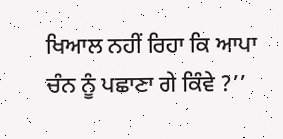ਖਿਆਲ ਨਹੀਂ ਰਿਹਾ ਕਿ ਆਪਾ ਚੰਨ ਨੂੰ ਪਛਾਣਾ ਗੇ ਕਿੰਵੇ ?’’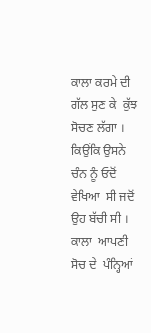ਕਾਲਾ ਕਰਮੇ ਦੀ ਗੱਲ ਸੁਣ ਕੇ  ਕੁੱਝ ਸੋਚਣ ਲੱਗਾ । ਕਿਉਂਕਿ ਉਸਨੇ  ਚੰਨ ਨੂੰ ਓਦੋਂ ਵੇਖਿਆ  ਸੀ ਜਦੋਂ ਉਹ ਬੱਚੀ ਸੀ ।  ਕਾਲਾ  ਆਪਣੀ ਸੋਚ ਦੇ  ਪੰਨ੍ਹਿਆਂ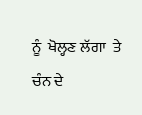ਨੂੰ  ਖੋਲ੍ਹਣ ਲੱਗਾ  ਤੇ ਚੰਨ ਦੇ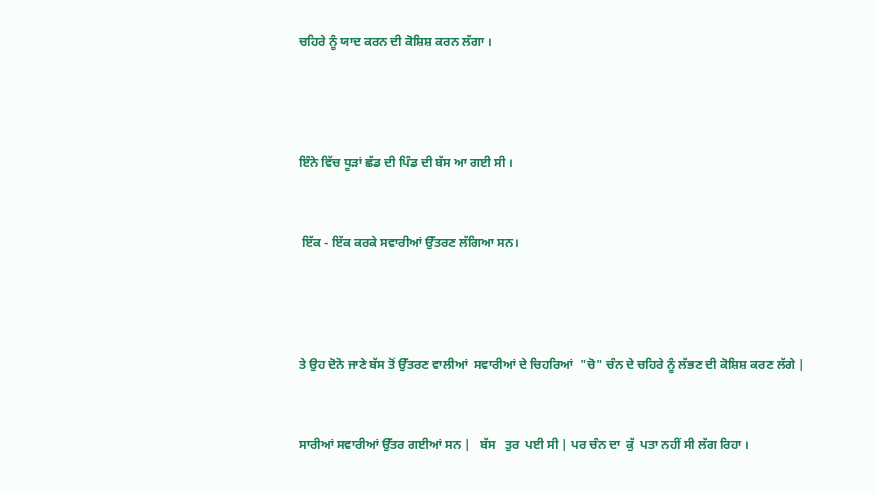ਚਹਿਰੇ ਨੂੰ ਯਾਦ ਕਰਨ ਦੀ ਕੋਸ਼ਿਸ਼ ਕਰਨ ਲੱਗਾ ।





ਇੰਨੇ ਵਿੱਚ ਧੂੜਾਂ ਛੱਡ ਦੀ ਪਿੰਡ ਦੀ ਬੱਸ ਆ ਗਈ ਸੀ ।



 ਇੱਕ - ਇੱਕ ਕਰਕੇ ਸਵਾਰੀਆਂ ਉੱਤਰਣ ਲੱਗਿਆ ਸਨ।





ਤੇ ਉਹ ਦੋਨੋ ਜਾਣੇ ਬੱਸ ਤੋਂ ਉੱਤਰਣ ਵਾਲੀਆਂ  ਸਵਾਰੀਆਂ ਦੇ ਚਿਹਰਿਆਂ  "ਚੋ" ਚੰਨ ਦੇ ਚਹਿਰੇ ਨੂੰ ਲੱਭਣ ਦੀ ਕੋਸ਼ਿਸ਼ ਕਰਣ ਲੱਗੇ |



ਸਾਰੀਆਂ ਸਵਾਰੀਆਂ ਉੱਤਰ ਗਈਆਂ ਸਨ |   ਬੱਸ   ਤੁਰ  ਪਈ ਸੀ | ਪਰ ਚੰਨ ਦਾ  ਕੁੱ  ਪਤਾ ਨਹੀਂ ਸੀ ਲੱਗ ਰਿਹਾ ।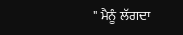" ਮੈਨੂੰ ਲੱਗਦਾ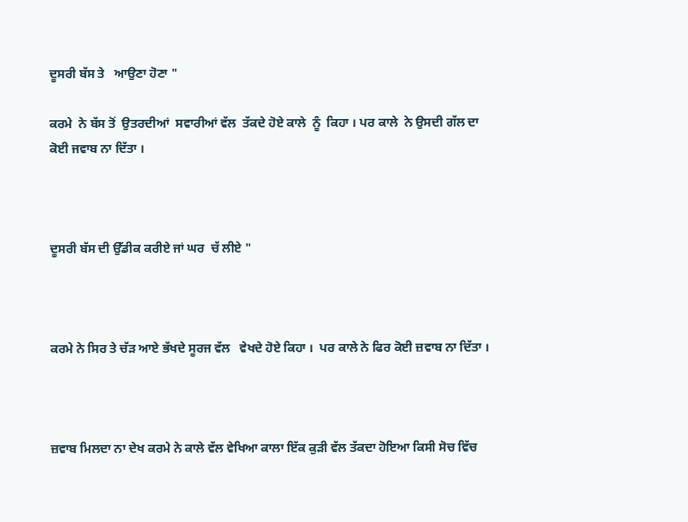ਦੂਸਰੀ ਬੱਸ ਤੇ   ਆਉਣਾ ਹੋਣਾ "

ਕਰਮੇ  ਨੇ ਬੱਸ ਤੋਂ  ਉਤਰਦੀਆਂ  ਸਵਾਰੀਆਂ ਵੱਲ  ਤੱਕਦੇ ਹੋਏ ਕਾਲੇ  ਨੂੰ  ਕਿਹਾ । ਪਰ ਕਾਲੇ  ਨੇ ਉਸਦੀ ਗੱਲ ਦਾ ਕੋਈ ਜਵਾਬ ਨਾ ਦਿੱਤਾ ।



ਦੂਸਰੀ ਬੱਸ ਦੀ ਉੱਡੀਕ ਕਰੀਏ ਜਾਂ ਘਰ  ਚੱ ਲੀਏ "



ਕਰਮੇ ਨੇ ਸਿਰ ਤੇ ਚੱੜ ਆਏ ਭੱਖਦੇ ਸੂਰਜ ਵੱਲ   ਵੇਖਦੇ ਹੋਏ ਕਿਹਾ ।  ਪਰ ਕਾਲੇ ਨੇ ਫਿਰ ਕੋਈ ਜ਼ਵਾਬ ਨਾ ਦਿੱਤਾ ।



ਜ਼ਵਾਬ ਮਿਲਦਾ ਨਾ ਦੇਖ ਕਰਮੇ ਨੇ ਕਾਲੇ ਵੱਲ ਵੇਖਿਆ ਕਾਲਾ ਇੱਕ ਕੁੜੀ ਵੱਲ ਤੱਕਦਾ ਹੋਇਆ ਕਿਸੀ ਸੋਚ ਵਿੱਚ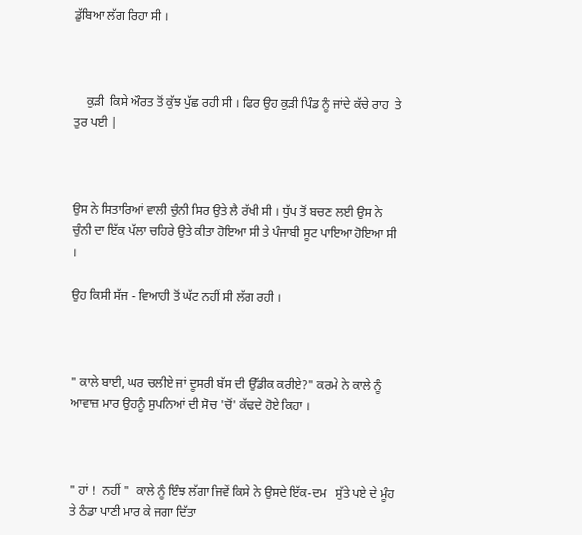ਡੁੱਬਿਆ ਲੱਗ ਰਿਹਾ ਸੀ ।



    ਕੁੜੀ  ਕਿਸੇ ਔਰਤ ਤੋਂ ਕੁੱਝ ਪੁੱਛ ਰਹੀ ਸੀ । ਫਿਰ ਉਹ ਕੁੜੀ ਪਿੰਡ ਨੂੰ ਜਾਂਦੇ ਕੱਚੇ ਰਾਹ  ਤੇ ਤੁਰ ਪਈ |



ਉਸ ਨੇ ਸਿਤਾਰਿਆਂ ਵਾਲੀ ਚੁੰਨੀ ਸਿਰ ਉਤੇ ਲੈ ਰੱਖੀ ਸੀ । ਧੁੱਪ ਤੋਂ ਬਚਣ ਲਈ ਉਸ ਨੇ ਚੁੰਨੀ ਦਾ ਇੱਕ ਪੱਲਾ ਚਹਿਰੇ ਉਤੇ ਕੀਤਾ ਹੋਇਆ ਸੀ ਤੇ ਪੰਜਾਬੀ ਸੂਟ ਪਾਇਆ ਹੋਇਆ ਸੀ ।

ਉਹ ਕਿਸੀ ਸੱਜ - ਵਿਆਹੀ ਤੋਂ ਘੱਟ ਨਹੀਂ ਸੀ ਲੱਗ ਰਹੀ ।



" ਕਾਲੇ ਬਾਈ, ਘਰ ਚਲੀਏ ਜਾਂ ਦੂਸਰੀ ਬੱਸ ਦੀ ਉੱਡੀਕ ਕਰੀਏ?" ਕਰਮੇ ਨੇ ਕਾਲੇ ਨੂੰ ਆਵਾਜ਼ ਮਾਰ ਉਹਨੂੰ ਸੁਪਨਿਆਂ ਦੀ ਸੋਚ 'ਚੋਂ' ਕੱਢਦੇ ਹੋਏ ਕਿਹਾ ।



" ਹਾਂ !  ਨਹੀਂ "  ਕਾਲੇ ਨੂੰ ਇੰਝ ਲੱਗਾ ਜਿਵੇਂ ਕਿਸੇ ਨੇ ਉਸਦੇ ਇੱਕ-ਦਮ   ਸੁੱਤੇ ਪਏ ਦੇ ਮੂੰਹ ਤੇ ਠੰਡਾ ਪਾਣੀ ਮਾਰ ਕੇ ਜਗਾ ਦਿੱਤਾ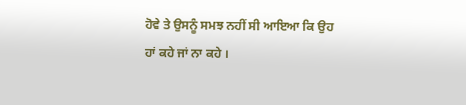ਹੋਵੇ ਤੇ ਉਸਨੂੰ ਸਮਝ ਨਹੀਂ ਸੀ ਆਇਆ ਕਿ ਉਹ ਹਾਂ ਕਹੇ ਜਾਂ ਨਾ ਕਹੇ ।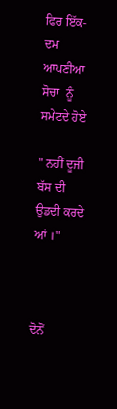ਫਿਰ ਇੱਕ-ਦਮ ਆਪਣੀਆ ਸੋਚਾ  ਨੂੰ ਸਮੇਟਦੇ ਹੋਏ

" ਨਹੀਂ ਦੂਜੀ ਬੱਸ ਦੀ ਉਡਦੀ ਕਰਦੇ ਆਂ ।"



ਦੋਨੋਂ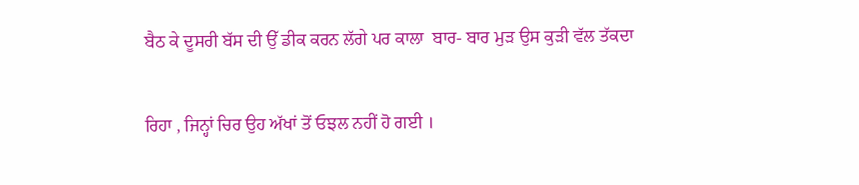ਬੈਠ ਕੇ ਦੂਸਰੀ ਬੱਸ ਦੀ ਉੱ ਡੀਕ ਕਰਨ ਲੱਗੇ ਪਰ ਕਾਲਾ  ਬਾਰ- ਬਾਰ ਮੁੜ ਉਸ ਕੁੜੀ ਵੱਲ ਤੱਕਦਾ

ਰਿਹਾ , ਜਿਨ੍ਹਾਂ ਚਿਰ ਉਹ ਅੱਖਾਂ ਤੋਂ ਓਝਲ ਨਹੀਂ ਹੋ ਗਈ ।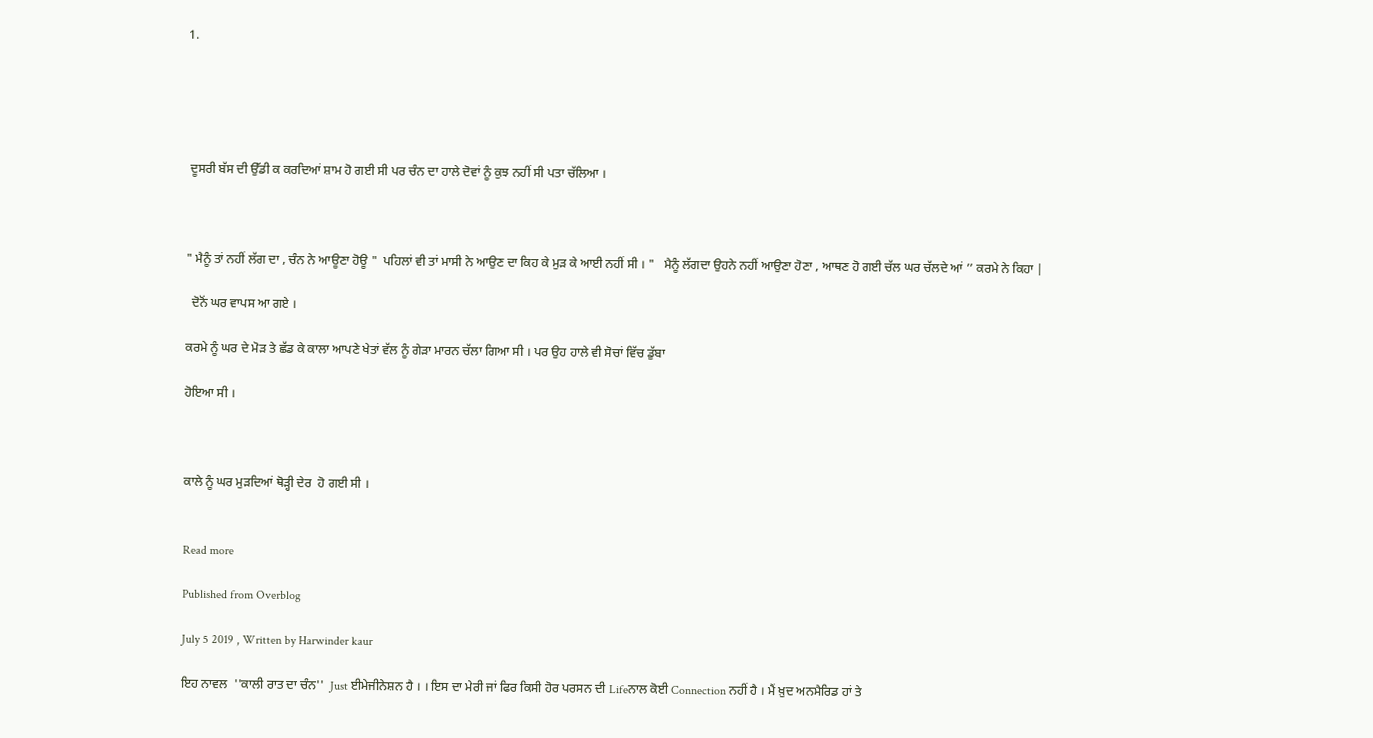1.





 ਦੂਸਰੀ ਬੱਸ ਦੀ ਉੱਡੀ ਕ ਕਰਦਿਆਂ ਸ਼ਾਮ ਹੋ ਗਈ ਸੀ ਪਰ ਚੰਨ ਦਾ ਹਾਲੇ ਦੋਵਾਂ ਨੂੰ ਕੁਝ ਨਹੀਂ ਸੀ ਪਤਾ ਚੱਲਿਆ ।



" ਮੈਨੂੰ ਤਾਂ ਨਹੀਂ ਲੱਗ ਦਾ , ਚੰਨ ਨੇ ਆਊਣਾ ਹੋਊ "  ਪਹਿਲਾਂ ਵੀ ਤਾਂ ਮਾਸੀ ਨੇ ਆਉਣ ਦਾ ਕਿਹ ਕੇ ਮੁੜ ਕੇ ਆਈ ਨਹੀਂ ਸੀ । "   ਮੈਨੂੰ ਲੱਗਦਾ ਉਹਨੇ ਨਹੀਂ ਆਉਣਾ ਹੋਣਾ , ਆਥਣ ਹੋ ਗਈ ਚੱਲ ਘਰ ਚੱਲਦੇ ਆਂ ’’ ਕਰਮੇ ਨੇ ਕਿਹਾ |

  ਦੋਨੋਂ ਘਰ ਵਾਪਸ ਆ ਗਏ ।

ਕਰਮੇ ਨੂੰ ਘਰ ਦੇ ਮੋੜ ਤੇ ਛੱਡ ਕੇ ਕਾਲਾ ਆਪਣੇ ਖੇਤਾਂ ਵੱਲ ਨੂੰ ਗੇੜਾ ਮਾਰਨ ਚੱਲਾ ਗਿਆ ਸੀ । ਪਰ ਉਹ ਹਾਲੇ ਵੀ ਸੋਚਾਂ ਵਿੱਚ ਡੁੱਬਾ

ਹੋਇਆ ਸੀ ।



ਕਾਲੇ ਨੂੰ ਘਰ ਮੁੜਦਿਆਂ ਥੋੜ੍ਹੀ ਦੇਰ  ਹੋ ਗਈ ਸੀ ।


Read more

Published from Overblog

July 5 2019 , Written by Harwinder kaur

ਇਹ ਨਾਵਲ  ''ਕਾਲੀ ਰਾਤ ਦਾ ਚੰਨ''  Just ਈਮੇਜੀਨੇਸ਼ਨ ਹੈ । । ਇਸ ਦਾ ਮੇਰੀ ਜਾਂ ਫਿਰ ਕਿਸੀ ਹੋਰ ਪਰਸਨ ਦੀ Lifeਨਾਲ ਕੋਈ Connection ਨਹੀਂ ਹੈ । ਮੈਂ ਖ਼ੁਦ ਅਨਮੈਰਿਡ ਹਾਂ ਤੇ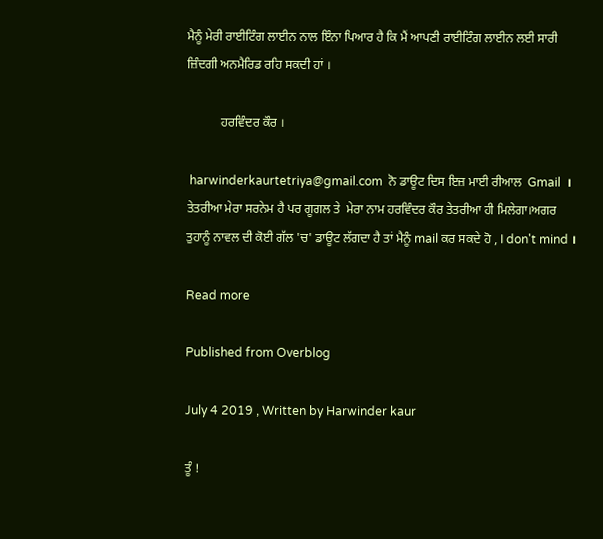ਮੈਨੂੰ ਮੇਰੀ ਰਾਈਟਿੰਗ ਲਾਈਨ ਨਾਲ ਇੰਨਾ ਪਿਆਰ ਹੈ ਕਿ ਮੈਂ ਆਪਣੀ ਰਾਈਟਿੰਗ ਲਾਈਨ ਲਈ ਸਾਰੀ ਜ਼ਿੰਦਗੀ ਅਨਮੈਰਿਡ ਰਹਿ ਸਕਦੀ ਹਾਂ ।

           ਹਰਵਿੰਦਰ ਕੌਰ ।

 harwinderkaurtetriya@gmail.com  ਨੋ ਡਾਊਟ ਦਿਸ ਇਜ਼ ਮਾਈ ਰੀਆਲ  Gmail  ।  ਤੇਤਰੀਆ ਮੇਰਾ ਸਰਨੇਮ ਹੈ ਪਰ ਗੂਗਲ ਤੇ  ਮੇਰਾ ਨਾਮ ਹਰਵਿੰਦਰ ਕੌਰ ਤੇਤਰੀਆ ਹੀ ਮਿਲੇਗਾ।ਅਗਰ ਤੁਹਾਨੂੰ ਨਾਵਲ ਦੀ ਕੋਈ ਗੱਲ 'ਚ' ਡਾਊਟ ਲੱਗਦਾ ਹੈ ਤਾਂ ਮੈਨੂੰ mail ਕਰ ਸਕਦੇ ਹੋ , I don't mind ।

Read more

Published from Overblog

July 4 2019 , Written by Harwinder kaur

ਤੂੰ !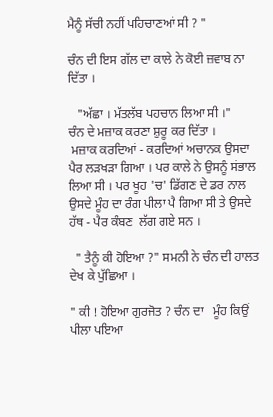ਮੈਨੂੰ ਸੱਚੀ ਨਹੀਂ ਪਹਿਚਾਣਆਂ ਸੀ ? "

ਚੰਨ ਦੀ ਇਸ ਗੱਲ ਦਾ ਕਾਲੇ ਨੇ ਕੋਈ ਜ਼ਵਾਬ ਨਾ ਦਿੱਤਾ ।

   "ਅੱਛਾ । ਮੱਤਲੱਬ ਪਹਚਾਨ ਲਿਆ ਸੀ ।"
ਚੰਨ ਦੇ ਮਜ਼ਾਕ ਕਰਣਾ ਸ਼ੁਰੂ ਕਰ ਦਿੱਤਾ ।
 ਮਜ਼ਾਕ ਕਰਦਿਆਂ - ਕਰਦਿਆਂ ਅਚਾਨਕ ਉਸਦਾ ਪੈਰ ਲੜਖੜਾ ਗਿਆ । ਪਰ ਕਾਲੇ ਨੇ ਉਸਨੂੰ ਸਂਭਾਲ ਲਿਆ ਸੀ । ਪਰ ਖੂਹ 'ਚ' ਡਿੱਗਣ ਦੇ ਡਰ ਨਾਲ ਉਸਦੇ ਮੂੰਹ ਦਾ ਰੰਗ ਪੀਲਾ ਪੈ ਗਿਆ ਸੀ ਤੇ ਉਸਦੇ ਹੱਥ - ਪੈਰ ਕੰਬਣ  ਲੱਗ ਗਏ ਸਨ ।

  " ਤੈਨੂੰ ਕੀ ਹੋਇਆ ?" ਸਮਨੀ ਨੇ ਚੰਨ ਦੀ ਹਾਲਤ ਦੇਖ ਕੇ ਪੁੱਛਿਆ ।

" ਕੀ ! ਹੋਇਆ ਗੁਰਜੋਤ ? ਚੰਨ ਦਾ   ਮੂੰਹ ਕਿਉਂ ਪੀਲਾ ਪਇਆ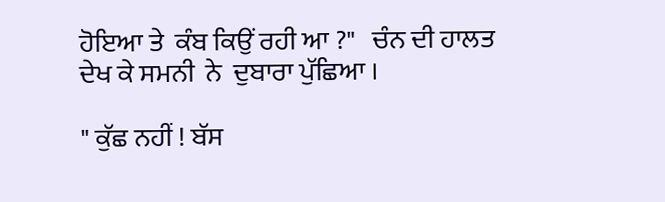ਹੋਇਆ ਤੇ  ਕੰਬ ਕਿਉਂ ਰਹੀ ਆ ?"   ਚੰਨ ਦੀ ਹਾਲਤ ਦੇਖ ਕੇ ਸਮਨੀ  ਨੇ  ਦੁਬਾਰਾ ਪੁੱਛਿਆ ।

" ਕੁੱਛ ਨਹੀਂ ! ਬੱਸ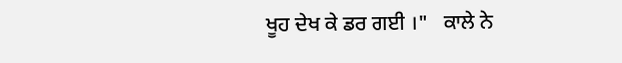ਖੂਹ ਦੇਖ ਕੇ ਡਰ ਗਈ ।"   ਕਾਲੇ ਨੇ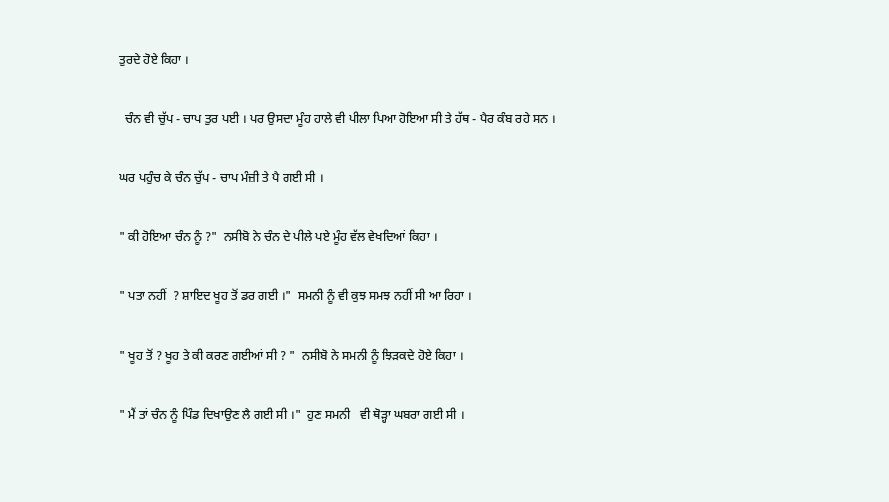ਤੁਰਦੇ ਹੋਏ ਕਿਹਾ ।

  ਚੰਨ ਵੀ ਚੁੱਪ - ਚਾਪ ਤੁਰ ਪਈ । ਪਰ ਉਸਦਾ ਮੂੰਹ ਹਾਲੇ ਵੀ ਪੀਲਾ ਪਿਆ ਹੋਇਆ ਸੀ ਤੇ ਹੱਥ - ਪੈਰ ਕੰਬ ਰਹੇ ਸਨ ।

ਘਰ ਪਹੁੰਚ ਕੇ ਚੰਨ ਚੁੱਪ - ਚਾਪ ਮੰਜ਼ੀ ਤੇ ਪੈ ਗਈ ਸੀ ।

" ਕੀ ਹੋਇਆ ਚੰਨ ਨੂੰ ?"  ਨਸੀਬੋ ਨੇ ਚੰਨ ਦੇ ਪੀਲੇ ਪਏ ਮੂੰਹ ਵੱਲ ਵੇਖਦਿਆਂ ਕਿਹਾ ।

" ਪਤਾ ਨਹੀਂ  ? ਸ਼ਾਇਦ ਖੂਹ ਤੋਂ ਡਰ ਗਈ ।"  ਸਮਨੀ ਨੂੰ ਵੀ ਕੁਝ ਸਮਝ ਨਹੀਂ ਸੀ ਆ ਰਿਹਾ ।

" ਖੂਹ ਤੋਂ ? ਖੂਹ ਤੇ ਕੀ ਕਰਣ ਗਈਆਂ ਸੀ ? "  ਨਸੀਬੋ ਨੇ ਸਮਨੀ ਨੂੰ ਝਿੜਕਦੇ ਹੋਏ ਕਿਹਾ ।

" ਮੈਂ ਤਾਂ ਚੰਨ ਨੂੰ ਪਿੰਡ ਦਿਖਾਉਣ ਲੈ ਗਈ ਸੀ ।"  ਹੁਣ ਸਮਨੀ   ਵੀ ਥੋੜ੍ਹਾ ਘਬਰਾ ਗਈ ਸੀ ।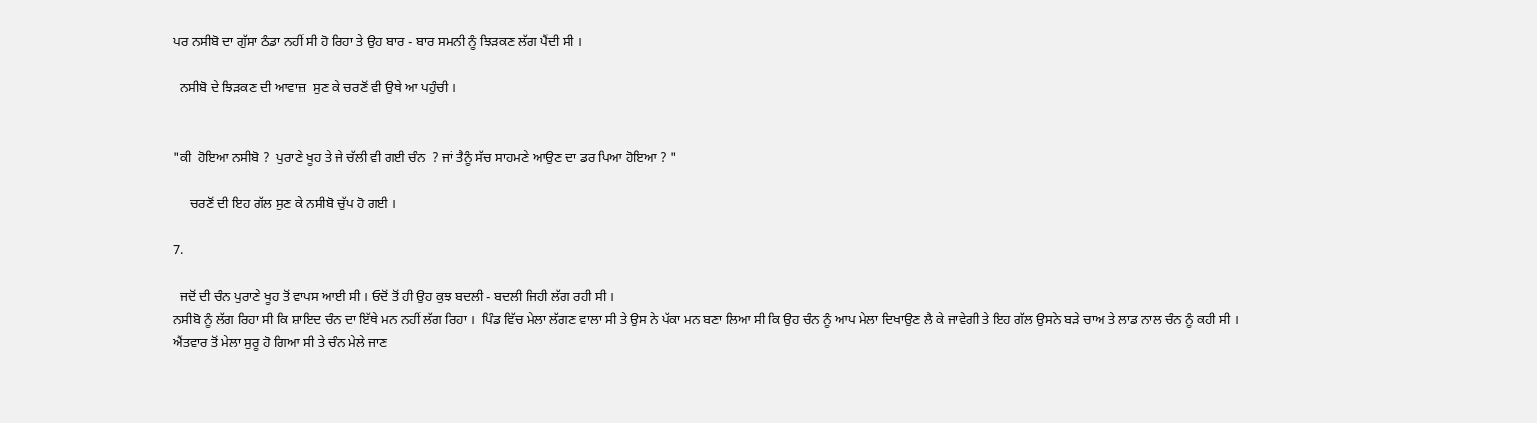ਪਰ ਨਸੀਬੋ ਦਾ ਗੁੱਸਾ ਠੰਡਾ ਨਹੀਂ ਸੀ ਹੋ ਰਿਹਾ ਤੇ ਉਹ ਬਾਰ - ਬਾਰ ਸਮਨੀ ਨੂੰ ਝਿੜਕਣ ਲੱਗ ਪੈਂਦੀ ਸੀ ।

  ਨਸੀਬੋ ਦੇ ਝਿੜਕਣ ਦੀ ਆਵਾਜ਼  ਸੁਣ ਕੇ ਚਰਣੋਂ ਵੀ ਉਥੇ ਆ ਪਹੁੰਚੀ ।


"ਕੀ  ਹੋਇਆ ਨਸੀਬੋ ?  ਪੁਰਾਣੇ ਖੂਹ ਤੇ ਜੇ ਚੱਲੀ ਵੀ ਗਈ ਚੰਨ  ? ਜਾਂ ਤੈਨੂੰ ਸੱਚ ਸਾਹਮਣੇ ਆਉਣ ਦਾ ਡਰ ਪਿਆ ਹੋਇਆ ? "

     ਚਰਣੋਂ ਦੀ ਇਹ ਗੱਲ ਸੁਣ ਕੇ ਨਸੀਬੋ ਚੁੱਪ ਹੋ ਗਈ ।

7.

  ਜਦੋਂ ਦੀ ਚੰਨ ਪੁਰਾਣੇ ਖੂਹ ਤੋਂ ਵਾਪਸ ਆਈ ਸੀ । ਓਦੋਂ ਤੋਂ ਹੀ ਉਹ ਕੁਝ ਬਦਲੀ - ਬਦਲੀ ਜਿਹੀ ਲੱਗ ਰਹੀ ਸੀ ।
ਨਸੀਬੋ ਨੂੰ ਲੱਗ ਰਿਹਾ ਸੀ ਕਿ ਸ਼ਾਇਦ ਚੰਨ ਦਾ ਇੱਥੇ ਮਨ ਨਹੀਂ ਲੱਗ ਰਿਹਾ ।  ਪਿੰਡ ਵਿੱਚ ਮੇਲਾ ਲੱਗਣ ਵਾਲਾ ਸੀ ਤੇ ਉਸ ਨੇ ਪੱਕਾ ਮਨ ਬਣਾ ਲਿਆ ਸੀ ਕਿ ਉਹ ਚੰਨ ਨੂੰ ਆਪ ਮੇਲਾ ਦਿਖਾਉਣ ਲੈ ਕੇ ਜਾਵੇਗੀ ਤੇ ਇਹ ਗੱਲ ਉਸਨੇ ਬੜੇ ਚਾਅ ਤੇ ਲਾਡ ਨਾਲ ਚੰਨ ਨੂੰ ਕਹੀ ਸੀ ।
ਐਂਤਵਾਰ ਤੋਂ ਮੇਲਾ ਸੁਰੂ ਹੋ ਗਿਆ ਸੀ ਤੇ ਚੰਨ ਮੇਲੇ ਜਾਣ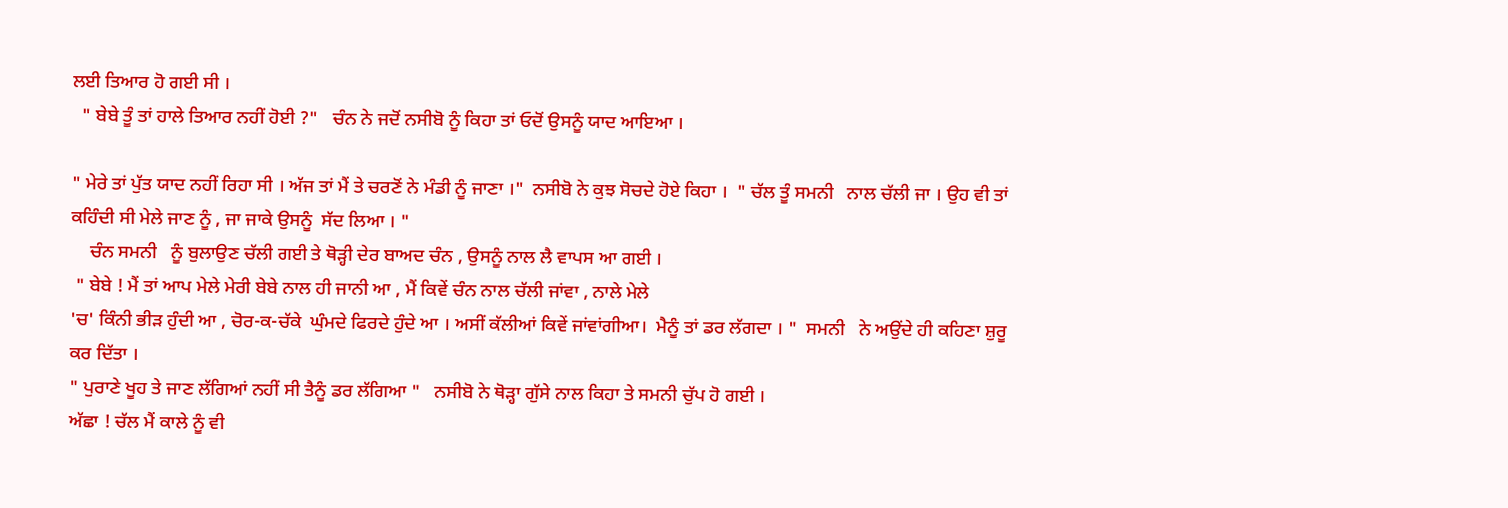ਲਈ ਤਿਆਰ ਹੋ ਗਈ ਸੀ ।
  " ਬੇਬੇ ਤੂੰ ਤਾਂ ਹਾਲੇ ਤਿਆਰ ਨਹੀਂ ਹੋਈ ?"   ਚੰਨ ਨੇ ਜਦੋਂ ਨਸੀਬੋ ਨੂੰ ਕਿਹਾ ਤਾਂ ਓਦੋਂ ਉਸਨੂੰ ਯਾਦ ਆਇਆ ।

" ਮੇਰੇ ਤਾਂ ਪੁੱਤ ਯਾਦ ਨਹੀਂ ਰਿਹਾ ਸੀ । ਅੱਜ ਤਾਂ ਮੈਂ ਤੇ ਚਰਣੋਂ ਨੇ ਮੰਡੀ ਨੂੰ ਜਾਣਾ ।"  ਨਸੀਬੋ ਨੇ ਕੁਝ ਸੋਚਦੇ ਹੋਏ ਕਿਹਾ ।  " ਚੱਲ ਤੂੰ ਸਮਨੀ   ਨਾਲ ਚੱਲੀ ਜਾ । ਉਹ ਵੀ ਤਾਂ ਕਹਿੰਦੀ ਸੀ ਮੇਲੇ ਜਾਣ ਨੂੰ , ਜਾ ਜਾਕੇ ਉਸਨੂੰ  ਸੱਦ ਲਿਆ । "
    ਚੰਨ ਸਮਨੀ   ਨੂੰ ਬੁਲਾਉਣ ਚੱਲੀ ਗਈ ਤੇ ਥੋੜ੍ਹੀ ਦੇਰ ਬਾਅਦ ਚੰਨ , ਉਸਨੂੰ ਨਾਲ ਲੈ ਵਾਪਸ ਆ ਗਈ ।
 " ਬੇਬੇ ! ਮੈਂ ਤਾਂ ਆਪ ਮੇਲੇ ਮੇਰੀ ਬੇਬੇ ਨਾਲ ਹੀ ਜਾਨੀ ਆ , ਮੈਂ ਕਿਵੇਂ ਚੰਨ ਨਾਲ ਚੱਲੀ ਜਾਂਵਾ , ਨਾਲੇ ਮੇਲੇ
'ਚ' ਕਿੰਨੀ ਭੀੜ ਹੁੰਦੀ ਆ , ਚੋਰ-ਕ-ਚੱਕੇ  ਘੁੰਮਦੇ ਫਿਰਦੇ ਹੁੰਦੇ ਆ । ਅਸੀਂ ਕੱਲੀਆਂ ਕਿਵੇਂ ਜਾਂਵਾਂਗੀਆ।  ਮੈਨੂੰ ਤਾਂ ਡਰ ਲੱਗਦਾ । "  ਸਮਨੀ   ਨੇ ਅਉਂਦੇ ਹੀ ਕਹਿਣਾ ਸ਼ੁਰੂ ਕਰ ਦਿੱਤਾ ।
" ਪੁਰਾਣੇ ਖੂਹ ਤੇ ਜਾਣ ਲੱਗਿਆਂ ਨਹੀਂ ਸੀ ਤੈਨੂੰ ਡਰ ਲੱਗਿਆ "   ਨਸੀਬੋ ਨੇ ਥੋੜ੍ਹਾ ਗੁੱਸੇ ਨਾਲ ਕਿਹਾ ਤੇ ਸਮਨੀ ਚੁੱਪ ਹੋ ਗਈ ।
ਅੱਛਾ ! ਚੱਲ ਮੈਂ ਕਾਲੇ ਨੂੰ ਵੀ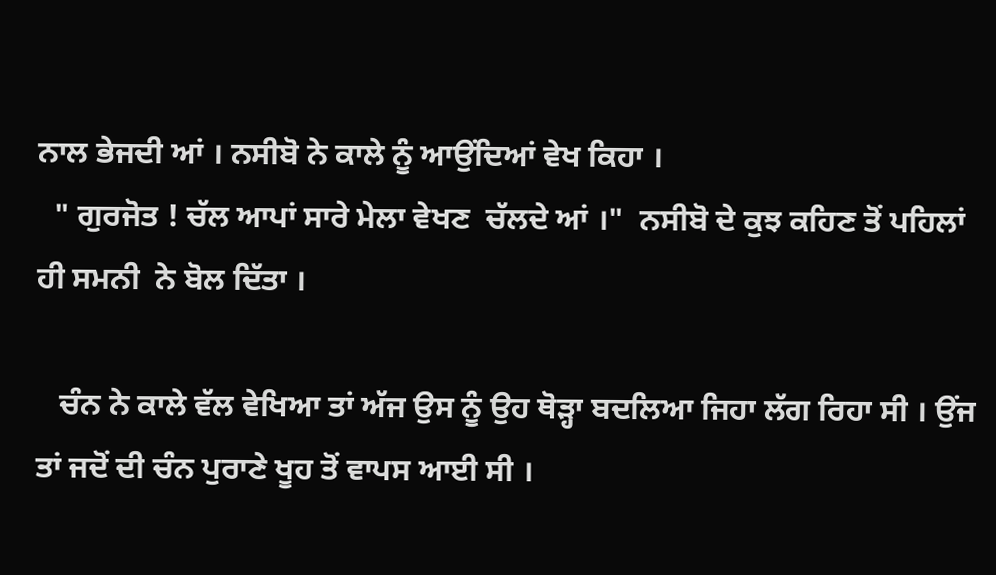ਨਾਲ ਭੇਜਦੀ ਆਂ । ਨਸੀਬੋ ਨੇ ਕਾਲੇ ਨੂੰ ਆਉਂਦਿਆਂ ਵੇਖ ਕਿਹਾ ।
  " ਗੁਰਜੋਤ ! ਚੱਲ ਆਪਾਂ ਸਾਰੇ ਮੇਲਾ ਵੇਖਣ  ਚੱਲਦੇ ਆਂ ।"  ਨਸੀਬੋ ਦੇ ਕੁਝ ਕਹਿਣ ਤੋਂ ਪਹਿਲਾਂ ਹੀ ਸਮਨੀ  ਨੇ ਬੋਲ ਦਿੱਤਾ ।

   ਚੰਨ ਨੇ ਕਾਲੇ ਵੱਲ ਵੇਖਿਆ ਤਾਂ ਅੱਜ ਉਸ ਨੂੰ ਉਹ ਥੋੜ੍ਹਾ ਬਦਲਿਆ ਜਿਹਾ ਲੱਗ ਰਿਹਾ ਸੀ । ਉਂਜ ਤਾਂ ਜਦੋਂ ਦੀ ਚੰਨ ਪੁਰਾਣੇ ਖੂਹ ਤੋਂ ਵਾਪਸ ਆਈ ਸੀ ।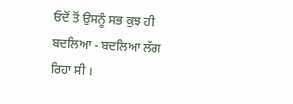ਓਦੋਂ ਤੋਂ ਉਸਨੂੰ ਸਭ ਕੁਝ ਹੀ ਬਦਲਿਆ - ਬਦਲਿਆ ਲੱਗ ਰਿਹਾ ਸੀ ।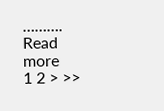……….
Read more
1 2 > >>